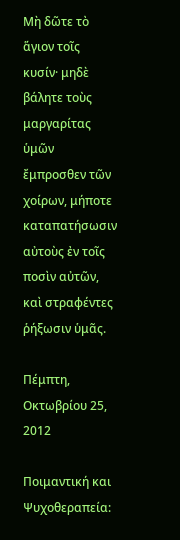Μὴ δῶτε τὸ ἅγιον τοῖς κυσίν· μηδὲ βάλητε τοὺς μαργαρίτας ὑμῶν ἔμπροσθεν τῶν χοίρων, μήποτε καταπατήσωσιν αὐτοὺς ἐν τοῖς ποσὶν αὐτῶν, καὶ στραφέντες ῥήξωσιν ὑμᾶς.

Πέμπτη, Οκτωβρίου 25, 2012

Ποιμαντική και Ψυχοθεραπεία: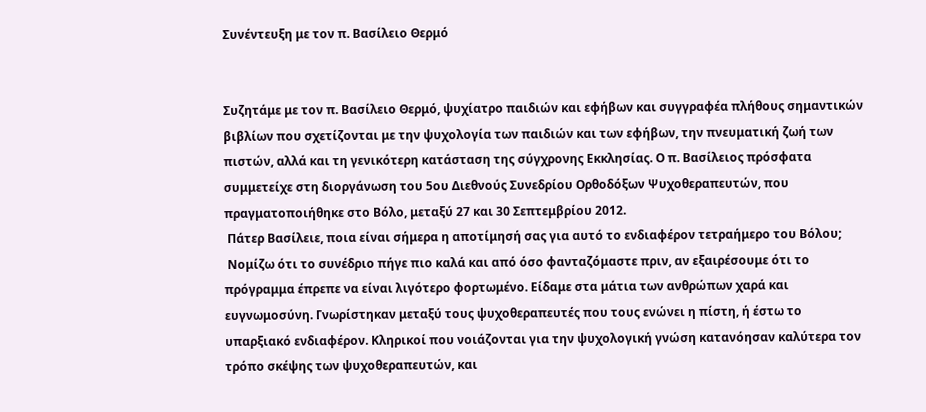Συνέντευξη με τον π. Βασίλειο Θερμό


Συζητάμε με τον π. Βασίλειο Θερμό, ψυχίατρο παιδιών και εφήβων και συγγραφέα πλήθους σημαντικών βιβλίων που σχετίζονται με την ψυχολογία των παιδιών και των εφήβων, την πνευματική ζωή των πιστών, αλλά και τη γενικότερη κατάσταση της σύγχρονης Εκκλησίας. Ο π. Βασίλειος πρόσφατα συμμετείχε στη διοργάνωση του 5ου Διεθνούς Συνεδρίου Ορθοδόξων Ψυχοθεραπευτών, που πραγματοποιήθηκε στο Βόλο, μεταξύ 27 και 30 Σεπτεμβρίου 2012.
 Πάτερ Βασίλειε, ποια είναι σήμερα η αποτίμησή σας για αυτό το ενδιαφέρον τετραήμερο του Βόλου;
 Νομίζω ότι το συνέδριο πήγε πιο καλά και από όσο φανταζόμαστε πριν, αν εξαιρέσουμε ότι το πρόγραμμα έπρεπε να είναι λιγότερο φορτωμένο. Είδαμε στα μάτια των ανθρώπων χαρά και ευγνωμοσύνη. Γνωρίστηκαν μεταξύ τους ψυχοθεραπευτές που τους ενώνει η πίστη, ή έστω το υπαρξιακό ενδιαφέρον. Κληρικοί που νοιάζονται για την ψυχολογική γνώση κατανόησαν καλύτερα τον τρόπο σκέψης των ψυχοθεραπευτών, και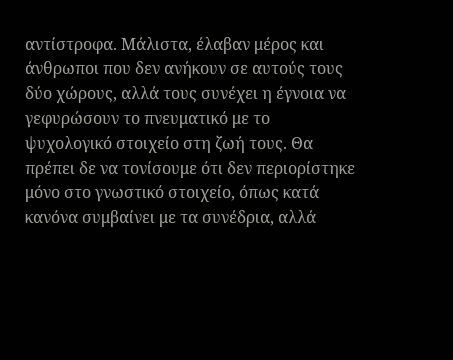αντίστροφα. Μάλιστα, έλαβαν μέρος και άνθρωποι που δεν ανήκουν σε αυτούς τους δύο χώρους, αλλά τους συνέχει η έγνοια να γεφυρώσουν το πνευματικό με το ψυχολογικό στοιχείο στη ζωή τους. Θα πρέπει δε να τονίσουμε ότι δεν περιορίστηκε μόνο στο γνωστικό στοιχείο, όπως κατά κανόνα συμβαίνει με τα συνέδρια, αλλά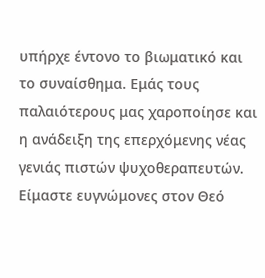υπήρχε έντονο το βιωματικό και το συναίσθημα. Εμάς τους παλαιότερους μας χαροποίησε και η ανάδειξη της επερχόμενης νέας γενιάς πιστών ψυχοθεραπευτών.
Είμαστε ευγνώμονες στον Θεό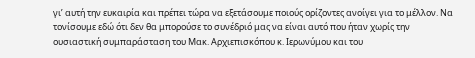γι’ αυτή την ευκαιρία και πρέπει τώρα να εξετάσουμε ποιούς ορίζοντες ανοίγει για το μέλλον. Να τονίσουμε εδώ ότι δεν θα μπορούσε το συνέδριό μας να είναι αυτό που ήταν χωρίς την ουσιαστική συμπαράσταση του Μακ. Αρχιεπισκόπου κ. Ιερωνύμου και του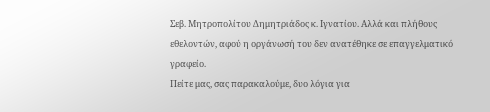Σεβ. Μητροπολίτου Δημητριάδος κ. Ιγνατίου. Αλλά και πλήθους εθελοντών, αφού η οργάνωσή του δεν ανατέθηκε σε επαγγελματικό γραφείο.
Πείτε μας, σας παρακαλούμε, δυο λόγια για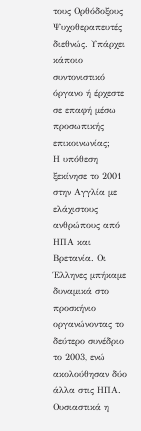τους Ορθόδοξους Ψυχοθεραπευτές διεθνώς. Υπάρχει κάποιο συντονιστικό όργανο ή έρχεστε σε επαφή μέσω προσωπικής  επικοινωνίας;
Η υπόθεση ξεκίνησε το 2001 στην Αγγλία με ελάχιστους ανθρώπους από ΗΠΑ και Βρετανία. Οι Έλληνες μπήκαμε δυναμικά στο προσκήνιο οργανώνοντας το δεύτερο συνέδριο το 2003, ενώ ακολούθησαν δύο άλλα στις ΗΠΑ. Ουσιαστικά η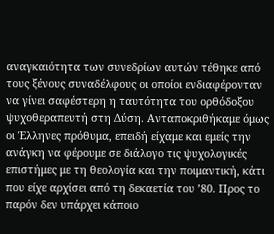αναγκαιότητα των συνεδρίων αυτών τέθηκε από τους ξένους συναδέλφους οι οποίοι ενδιαφέρονταν να γίνει σαφέστερη η ταυτότητα του ορθόδοξου ψυχοθεραπευτή στη Δύση. Ανταποκριθήκαμε όμως οι Έλληνες πρόθυμα, επειδή είχαμε και εμείς την ανάγκη να φέρουμε σε διάλογο τις ψυχολογικές επιστήμες με τη θεολογία και την ποιμαντική, κάτι που είχε αρχίσει από τη δεκαετία του ’80. Προς το παρόν δεν υπάρχει κάποιο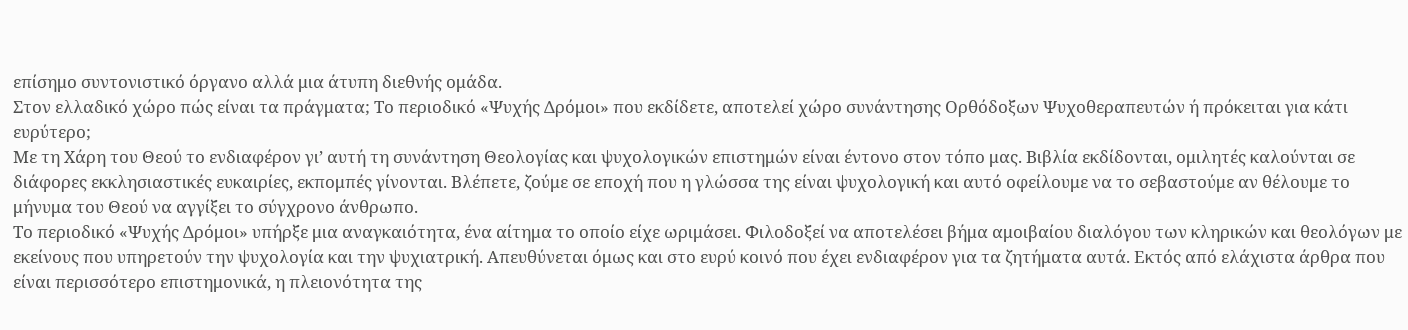επίσημο συντονιστικό όργανο αλλά μια άτυπη διεθνής ομάδα.
Στον ελλαδικό χώρο πώς είναι τα πράγματα; Το περιοδικό «Ψυχής Δρόμοι» που εκδίδετε, αποτελεί χώρο συνάντησης Ορθόδοξων Ψυχοθεραπευτών ή πρόκειται για κάτι ευρύτερο;
Με τη Χάρη του Θεού το ενδιαφέρον γι’ αυτή τη συνάντηση Θεολογίας και ψυχολογικών επιστημών είναι έντονο στον τόπο μας. Βιβλία εκδίδονται, ομιλητές καλούνται σε διάφορες εκκλησιαστικές ευκαιρίες, εκπομπές γίνονται. Βλέπετε, ζούμε σε εποχή που η γλώσσα της είναι ψυχολογική και αυτό οφείλουμε να το σεβαστούμε αν θέλουμε το μήνυμα του Θεού να αγγίξει το σύγχρονο άνθρωπο.
Το περιοδικό «Ψυχής Δρόμοι» υπήρξε μια αναγκαιότητα, ένα αίτημα το οποίο είχε ωριμάσει. Φιλοδοξεί να αποτελέσει βήμα αμοιβαίου διαλόγου των κληρικών και θεολόγων με εκείνους που υπηρετούν την ψυχολογία και την ψυχιατρική. Απευθύνεται όμως και στο ευρύ κοινό που έχει ενδιαφέρον για τα ζητήματα αυτά. Εκτός από ελάχιστα άρθρα που είναι περισσότερο επιστημονικά, η πλειονότητα της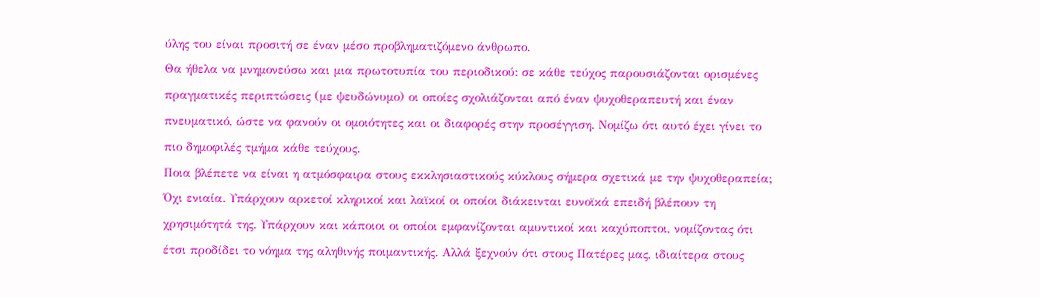ύλης του είναι προσιτή σε έναν μέσο προβληματιζόμενο άνθρωπο.
Θα ήθελα να μνημονεύσω και μια πρωτοτυπία του περιοδικού: σε κάθε τεύχος παρουσιάζονται ορισμένες πραγματικές περιπτώσεις (με ψευδώνυμο) οι οποίες σχολιάζονται από έναν ψυχοθεραπευτή και έναν πνευματικό, ώστε να φανούν οι ομοιότητες και οι διαφορές στην προσέγγιση. Νομίζω ότι αυτό έχει γίνει το πιο δημοφιλές τμήμα κάθε τεύχους.
Ποια βλέπετε να είναι η ατμόσφαιρα στους εκκλησιαστικούς κύκλους σήμερα σχετικά με την ψυχοθεραπεία;
Όχι ενιαία. Υπάρχουν αρκετοί κληρικοί και λαϊκοί οι οποίοι διάκεινται ευνοϊκά επειδή βλέπουν τη χρησιμότητά της. Υπάρχουν και κάποιοι οι οποίοι εμφανίζονται αμυντικοί και καχύποπτοι, νομίζοντας ότι έτσι προδίδει το νόημα της αληθινής ποιμαντικής. Αλλά ξεχνούν ότι στους Πατέρες μας, ιδιαίτερα στους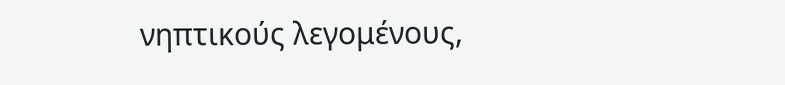νηπτικούς λεγομένους,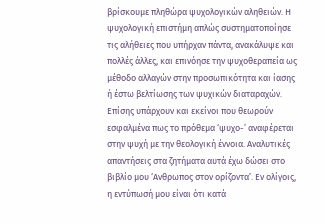βρίσκουμε πληθώρα ψυχολογικών αληθειών. Η ψυχολογική επιστήμη απλώς συστηματοποίησε τις αλήθειες που υπήρχαν πάντα, ανακάλυψε και πολλές άλλες, και επινόησε την ψυχοθεραπεία ως μέθοδο αλλαγών στην προσωπικότητα και ίασης ή έστω βελτίωσης των ψυχικών διαταραχών.
Επίσης υπάρχουν και εκείνοι που θεωρούν εσφαλμένα πως το πρόθεμα ‘ψυχο-’ αναφέρεται στην ψυχή με την θεολογική έννοια. Αναλυτικές απαντήσεις στα ζητήματα αυτά έχω δώσει στο βιβλίο μου ‘Ανθρωπος στον ορίζοντα’. Εν ολίγοις, η εντύπωσή μου είναι ότι κατά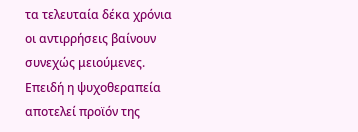τα τελευταία δέκα χρόνια οι αντιρρήσεις βαίνουν συνεχώς μειούμενες. Επειδή η ψυχοθεραπεία αποτελεί προϊόν της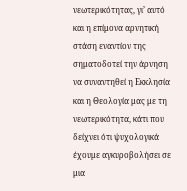νεωτερικότητας, γι’ αυτό και η επίμονα αρνητική στάση εναντίον της σηματοδοτεί την άρνηση να συναντηθεί η Εκκλησία και η Θεολογία μας με τη νεωτερικότητα, κάτι που δείχνει ότι ψυχολογικά έχουμε αγκυροβολήσει σε μια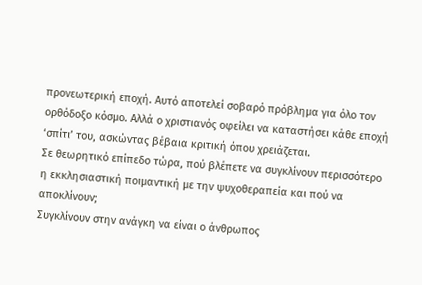προνεωτερική εποχή. Αυτό αποτελεί σοβαρό πρόβλημα για όλο τον ορθόδοξο κόσμο. Αλλά ο χριστιανός οφείλει να καταστήσει κάθε εποχή ‘σπίτι’ του, ασκώντας βέβαια κριτική όπου χρειάζεται.
Σε θεωρητικό επίπεδο τώρα, πού βλέπετε να συγκλίνουν περισσότερο η εκκλησιαστική ποιμαντική με την ψυχοθεραπεία και πού να αποκλίνουν;
Συγκλίνουν στην ανάγκη να είναι ο άνθρωπος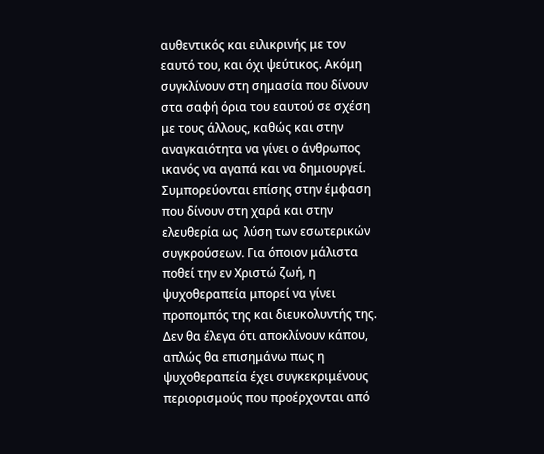αυθεντικός και ειλικρινής με τον εαυτό του, και όχι ψεύτικος. Ακόμη συγκλίνουν στη σημασία που δίνουν στα σαφή όρια του εαυτού σε σχέση με τους άλλους, καθώς και στην αναγκαιότητα να γίνει ο άνθρωπος ικανός να αγαπά και να δημιουργεί. Συμπορεύονται επίσης στην έμφαση που δίνουν στη χαρά και στην ελευθερία ως  λύση των εσωτερικών συγκρούσεων. Για όποιον μάλιστα ποθεί την εν Χριστώ ζωή, η ψυχοθεραπεία μπορεί να γίνει προπομπός της και διευκολυντής της.
Δεν θα έλεγα ότι αποκλίνουν κάπου, απλώς θα επισημάνω πως η ψυχοθεραπεία έχει συγκεκριμένους περιορισμούς που προέρχονται από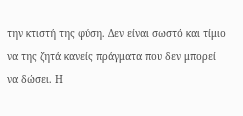την κτιστή της φύση. Δεν είναι σωστό και τίμιο να της ζητά κανείς πράγματα που δεν μπορεί να δώσει. Η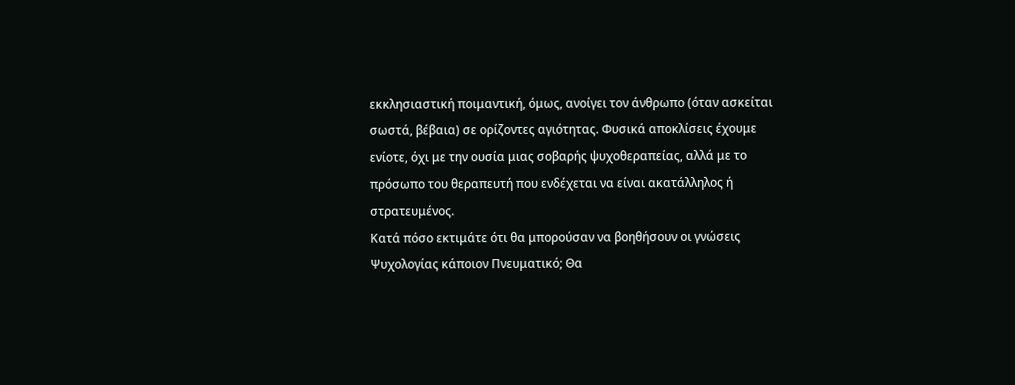εκκλησιαστική ποιμαντική, όμως, ανοίγει τον άνθρωπο (όταν ασκείται σωστά, βέβαια) σε ορίζοντες αγιότητας. Φυσικά αποκλίσεις έχουμε ενίοτε, όχι με την ουσία μιας σοβαρής ψυχοθεραπείας, αλλά με το πρόσωπο του θεραπευτή που ενδέχεται να είναι ακατάλληλος ή στρατευμένος.
Κατά πόσο εκτιμάτε ότι θα μπορούσαν να βοηθήσουν οι γνώσεις Ψυχολογίας κάποιον Πνευματικό; Θα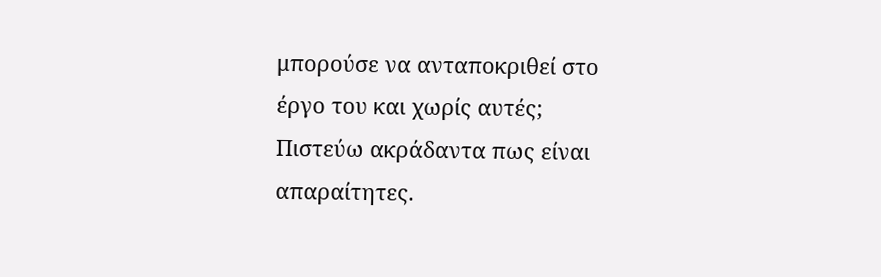μπορούσε να ανταποκριθεί στο έργο του και χωρίς αυτές;
Πιστεύω ακράδαντα πως είναι απαραίτητες.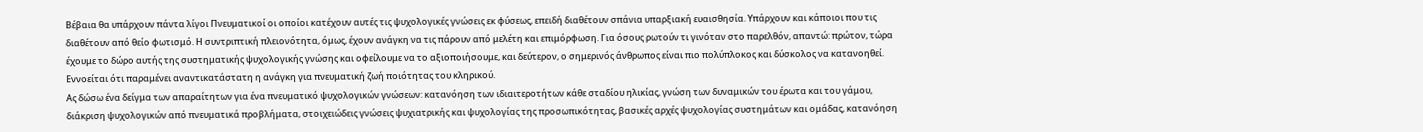Βέβαια θα υπάρχουν πάντα λίγοι Πνευματικοί οι οποίοι κατέχουν αυτές τις ψυχολογικές γνώσεις εκ φύσεως, επειδή διαθέτουν σπάνια υπαρξιακή ευαισθησία. Υπάρχουν και κάποιοι που τις διαθέτουν από θείο φωτισμό. Η συντριπτική πλειονότητα, όμως, έχουν ανάγκη να τις πάρουν από μελέτη και επιμόρφωση. Για όσους ρωτούν τι γινόταν στο παρελθόν, απαντώ: πρώτον, τώρα έχουμε το δώρο αυτής της συστηματικής ψυχολογικής γνώσης και οφείλουμε να το αξιοποιήσουμε, και δεύτερον, ο σημερινός άνθρωπος είναι πιο πολύπλοκος και δύσκολος να κατανοηθεί. Εννοείται ότι παραμένει αναντικατάστατη η ανάγκη για πνευματική ζωή ποιότητας του κληρικού.
Ας δώσω ένα δείγμα των απαραίτητων για ένα πνευματικό ψυχολογικών γνώσεων: κατανόηση των ιδιαιτεροτήτων κάθε σταδίου ηλικίας, γνώση των δυναμικών του έρωτα και του γάμου, διάκριση ψυχολογικών από πνευματικά προβλήματα, στοιχειώδεις γνώσεις ψυχιατρικής και ψυχολογίας της προσωπικότητας, βασικές αρχές ψυχολογίας συστημάτων και ομάδας, κατανόηση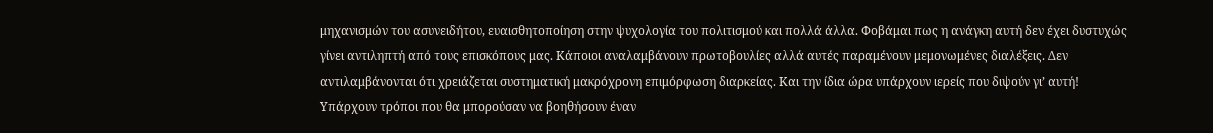μηχανισμών του ασυνειδήτου, ευαισθητοποίηση στην ψυχολογία του πολιτισμού και πολλά άλλα. Φοβάμαι πως η ανάγκη αυτή δεν έχει δυστυχώς γίνει αντιληπτή από τους επισκόπους μας. Κάποιοι αναλαμβάνουν πρωτοβουλίες αλλά αυτές παραμένουν μεμονωμένες διαλέξεις. Δεν αντιλαμβάνονται ότι χρειάζεται συστηματική μακρόχρονη επιμόρφωση διαρκείας. Και την ίδια ώρα υπάρχουν ιερείς που διψούν γι’ αυτή!
Υπάρχουν τρόποι που θα μπορούσαν να βοηθήσουν έναν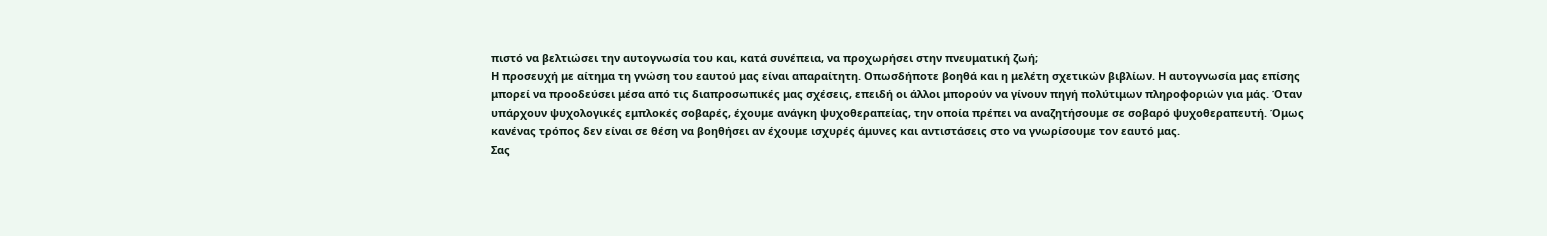πιστό να βελτιώσει την αυτογνωσία του και, κατά συνέπεια, να προχωρήσει στην πνευματική ζωή;
Η προσευχή με αίτημα τη γνώση του εαυτού μας είναι απαραίτητη. Οπωσδήποτε βοηθά και η μελέτη σχετικών βιβλίων. Η αυτογνωσία μας επίσης μπορεί να προοδεύσει μέσα από τις διαπροσωπικές μας σχέσεις, επειδή οι άλλοι μπορούν να γίνουν πηγή πολύτιμων πληροφοριών για μάς. Όταν υπάρχουν ψυχολογικές εμπλοκές σοβαρές, έχουμε ανάγκη ψυχοθεραπείας, την οποία πρέπει να αναζητήσουμε σε σοβαρό ψυχοθεραπευτή. Όμως κανένας τρόπος δεν είναι σε θέση να βοηθήσει αν έχουμε ισχυρές άμυνες και αντιστάσεις στο να γνωρίσουμε τον εαυτό μας.
Σας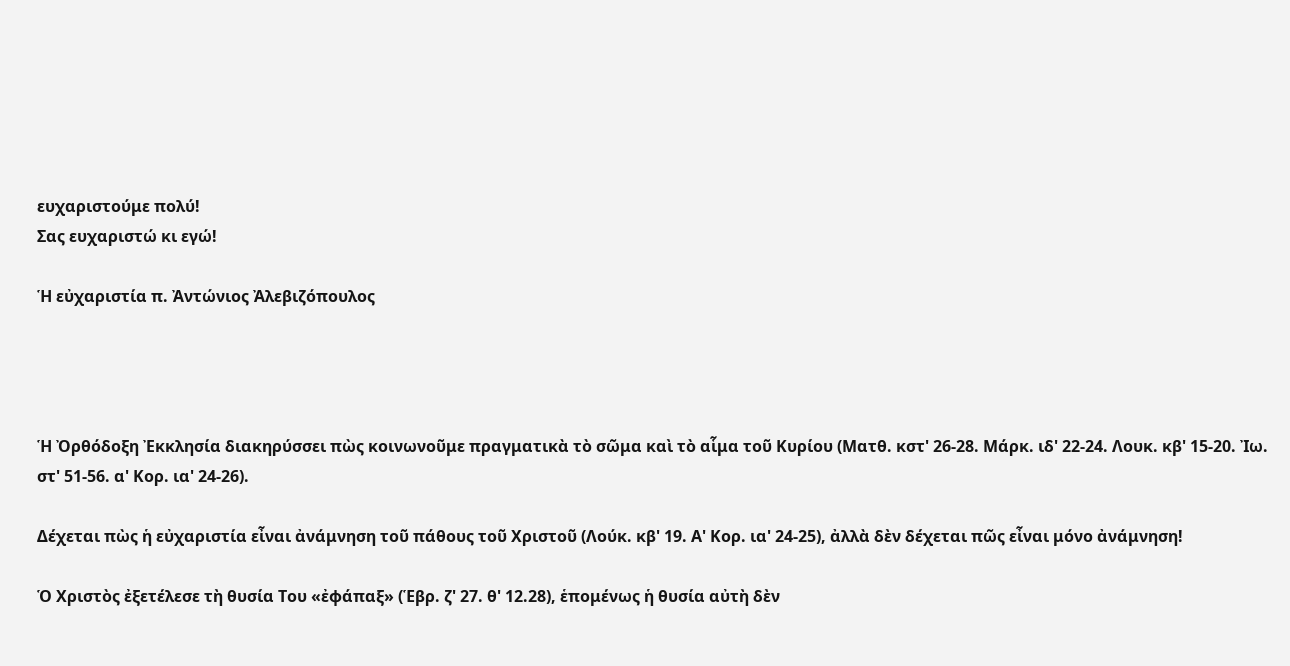ευχαριστούμε πολύ!
Σας ευχαριστώ κι εγώ!

Ἡ εὐχαριστία π. Ἀντώνιος Ἀλεβιζόπουλος




Ἡ Ὀρθόδοξη Ἐκκλησία διακηρύσσει πὼς κοινωνοῦμε πραγματικὰ τὸ σῶμα καὶ τὸ αἷμα τοῦ Κυρίου (Ματθ. κστ' 26-28. Μάρκ. ιδ' 22-24. Λουκ. κβ' 15-20. Ἰω. στ' 51-56. α' Κορ. ια' 24-26).

Δέχεται πὼς ἡ εὐχαριστία εἶναι ἀνάμνηση τοῦ πάθους τοῦ Χριστοῦ (Λούκ. κβ' 19. Α' Κορ. ια' 24-25), ἀλλὰ δὲν δέχεται πῶς εἶναι μόνο ἀνάμνηση!

Ὁ Χριστὸς ἐξετέλεσε τὴ θυσία Του «ἐφάπαξ» (Ἑβρ. ζ' 27. θ' 12.28), ἑπομένως ἡ θυσία αὐτὴ δὲν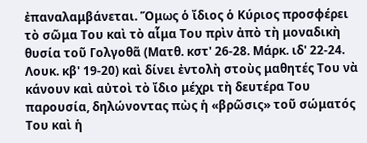ἐπαναλαμβάνεται. Ὅμως ὁ ἴδιος ὁ Κύριος προσφέρει τὸ σῶμα Του καὶ τὸ αἷμα Του πρὶν ἀπὸ τὴ μοναδικὴ θυσία τοῦ Γολγοθᾶ (Ματθ. κστ' 26-28. Μάρκ. ιδ' 22-24. Λουκ. κβ' 19-20) καὶ δίνει ἐvτoλὴ στοὺς μαθητές Του νὰ κάνουν καὶ αὐτοὶ τὸ ἴδιο μέχρι τὴ δευτέρα Του παρουσία, δηλώνovτας πὼς ἡ «βρῶσις» τοῦ σώματός Του καὶ ἡ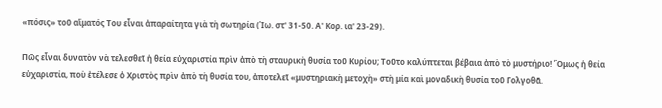«πόσις» τοῦ αἵματός Του εἶναι ἀπαραίτητα γιὰ τὴ σωτηρία (Ἰω. στ' 31-50. Α' Κορ. ια' 23-29).

Πῶς εἶναι δυνατὸν νὰ τελεσθεῖ ἡ θεία εὐχαριστία πρὶν ἀπὸ τὴ σταυρικὴ θυσία τοῦ Κυρίου; Τοῦτο καλύπτεται βέβαια ἀπὸ τὸ μυστήριο! Ὅμως ἡ θεία εὐχαριστία, ποὺ ἐτέλεσε ὁ Χριστὸς πρὶν ἀπὸ τὴ θυσία του, ἀποτελεῖ «μυστηριακὴ μετοχὴ» στὴ μία καὶ μοναδικὴ θυσία τοῦ Γολγοθᾶ.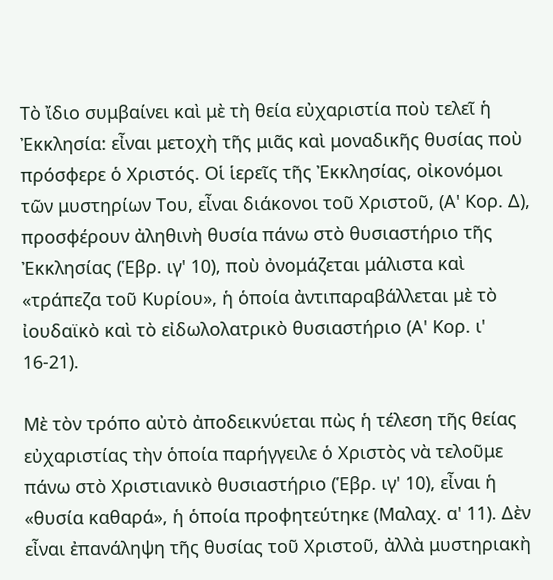Τὸ ἴδιο συμβαίνει καὶ μὲ τὴ θεία εὐχαριστία ποὺ τελεῖ ἡ Ἐκκλησία: εἶναι μετοχὴ τῆς μιᾶς καὶ μοναδικῆς θυσίας ποὺ πρόσφερε ὁ Χριστός. Οἱ ἱερεῖς τῆς Ἐκκλησίας, οἰκονόμοι τῶν μυστηρίων Του, εἶναι διάκονοι τοῦ Χριστοῦ, (Α' Κορ. Δ), προσφέρουν ἀληθινὴ θυσία πάνω στὸ θυσιαστήριο τῆς Ἐκκλησίας (Ἑβρ. ιγ' 10), ποὺ ὀνομάζεται μάλιστα καὶ «τράπεζα τοῦ Κυρίου», ἡ ὁποία ἀντιπαραβάλλεται μὲ τὸ ἰουδαϊκὸ καὶ τὸ εἰδωλολατρικὸ θυσιαστήριo (Α' Κορ. ι' 16-21).

Μὲ τὸν τρόπο αὐτὸ ἀποδεικνύεται πὼς ἡ τέλεση τῆς θείας εὐχαριστίας τὴν ὁποία παρήγγειλε ὁ Χριστὸς νὰ τελοῦμε πάνω στὸ Χριστιανικὸ θυσιαστήριo (Ἑβρ. ιγ' 10), εἶναι ἡ «θυσία καθαρά», ἡ ὁποία προφητεύτηκε (Μαλαχ. α' 11). Δὲν εἶναι ἐπανάληψη τῆς θυσίας τοῦ Χριστoῦ, ἀλλὰ μυστηριακὴ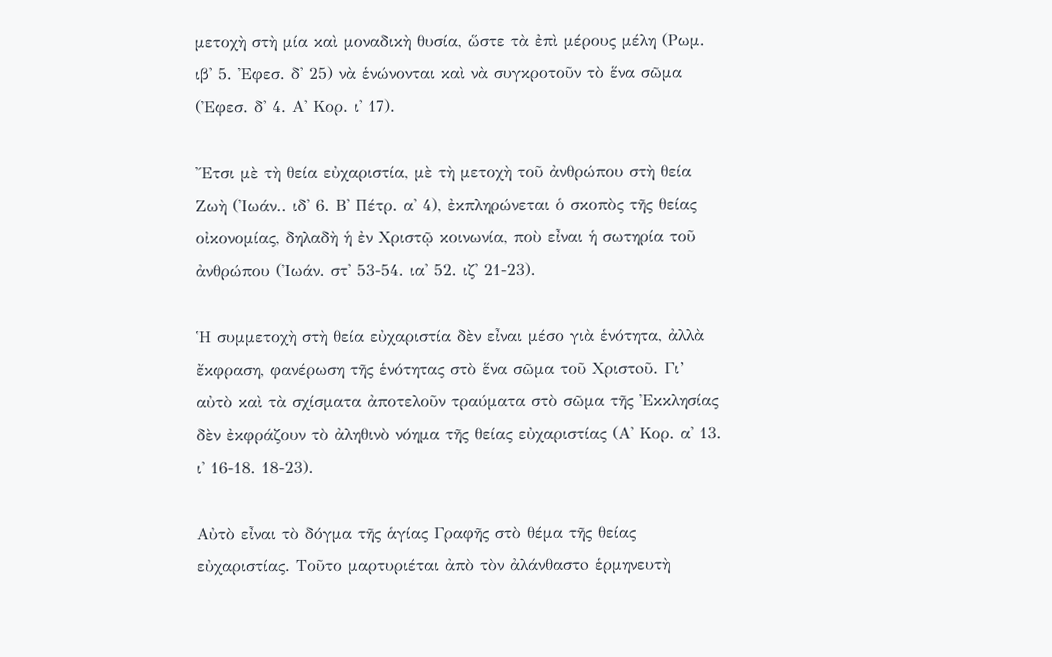μετοχὴ στὴ μία καὶ μοναδικὴ θυσία, ὥστε τὰ ἐπὶ μέρους μέλη (Ρωμ. ιβ' 5. Ἐφεσ. δ' 25) νὰ ἑνώνονται καὶ νὰ συγκροτοῦν τὸ ἕνα σῶμα (Ἐφεσ. δ' 4. Α' Κορ. ι' 17).

Ἔτσι μὲ τὴ θεία εὐχαριστία, μὲ τὴ μετοχὴ τοῦ ἀνθρώπου στὴ θεία Ζωὴ (Ἰωάν.. ιδ' 6. Β' Πέτρ. α' 4), ἐκπληρώνεται ὁ σκοπὸς τῆς θείας οἰκονομίας, δηλαδὴ ἡ ἐν Χριστῷ κοινωνία, ποὺ εἶναι ἡ σωτηρία τοῦ ἀνθρώπου (Ἰωάν. στ' 53-54. ια' 52. ιζ' 21-23).

Ἡ συμμετοχὴ στὴ θεία εὐχαριστία δὲν εἶναι μέσο γιὰ ἑνότητα, ἀλλὰ ἔκφραση, φανέρωση τῆς ἑνότητας στὸ ἕνα σῶμα τοῦ Χριστoῦ. Γι’ αὐτὸ καὶ τὰ σχίσματα ἀποτελοῦν τραύματα στὸ σῶμα τῆς Ἐκκλησίας δὲν ἐκφράζουν τὸ ἀληθινὸ νόημα τῆς θείας εὐχαριστίας (Α' Κορ. α' 13. ι' 16-18. 18-23).

Αὐτὸ εἶναι τὸ δόγμα τῆς ἁγίας Γραφῆς στὸ θέμα τῆς θείας εὐχαριστίας. Τοῦτο μαρτυριέται ἀπὸ τὸν ἀλάνθαστo ἑρμηνευτὴ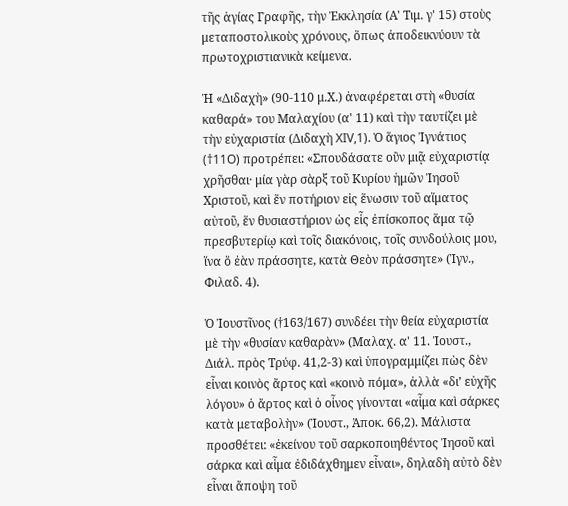τῆς ἁγίας Γραφῆς, τὴν Ἐκκλησία (Α' Τιμ. γ' 15) στoὺς μεταπoστoλικoὺς χρόνους, ὅπως ἀποδεικνύουν τὰ πρωτοχριστιανικὰ κείμενα.

Ἡ «Διδαχὴ» (90-110 μ.Χ.) ἀναφέρεται στὴ «θυσία καθαρά» του Μαλαχίου (α' 11) καὶ τὴν ταυτίζει μὲ τὴν εὐχαριστία (Διδαχὴ XIV,1). Ὁ ἅγιος Ἰγνάτιος (†11O) προτρέπει: «Σπουδάσατε οὒν μιᾷ εὐχαριστίᾳ χρῆσθαι· μία γὰρ σὰρξ τοῦ Κυρίου ἡμῶν Ἰησοῦ Χριστoῦ, καὶ ἕν ποτήριον εἰς ἕνωσιν τοῦ αἵματος αὐτοῦ, ἕν θυσιαστήριoν ὡς εἷς ἐπίσκοπος ἅμα τῷ πρεσβυτερίῳ καὶ τοῖς διακόνοις, τοῖς συνδούλοις μου, ἵνα ὅ ἐὰν πράσσητε, κατὰ Θεὸν πράσσητε» (Ἰγν., Φιλαδ. 4).

Ὁ Ἰoυστῖνoς (†163/167) συνδέει τὴν θεία εὐχαριστία μὲ τὴν «θυσίαν καθαρὰν» (Μαλαχ. α' 11. Ἰoυστ., Διάλ. πρὸς Τρύφ. 41,2-3) καὶ ὑπογραμμίζει πὼς δὲν εἶναι κοινὸς ἄρτος καὶ «κοινὸ πόμα», ἀλλὰ «δι’ εὐχῆς λόγου» ὁ ἄρτος καὶ ὁ οἶνος γίνονται «αἷμα καὶ σάρκες κατὰ μεταβολὴν» (Ἰoυστ., Ἀποκ. 66,2). Μάλιστα προσθέτει: «ἐκείνου τοῦ σαρκοποιηθέντος Ἰησοῦ καὶ σάρκα καὶ αἷμα ἐδιδάχθημεν εἶναι», δηλαδὴ αὐτὸ δὲν εἶναι ἄποψη τοῦ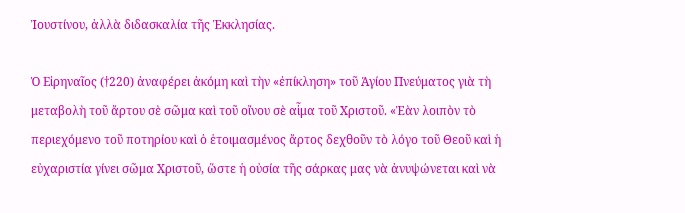Ἰoυστίνoυ, ἀλλὰ διδασκαλία τῆς Ἐκκλησίας.

Ὁ Εἰρηναῖος (†220) ἀναφέρει ἀκόμη καὶ τὴν «ἐπίκληση» τοῦ Ἁγίου Πνεύματος γιὰ τὴ μεταβολὴ τοῦ ἄρτου σὲ σῶμα καὶ τοῦ οἴνου σὲ αἷμα τοῦ Χριστoῦ. «Ἐὰν λοιπὸν τὸ περιεχόμενο τοῦ ποτηρίου καὶ ὁ ἑτοιμασμένος ἄρτος δεχθοῦν τὸ λόγο τοῦ Θεοῦ καὶ ἡ εὐχαριστία γίνει σῶμα Χριστoῦ, ὥστε ἡ οὐσία τῆς σάρκας μας νὰ ἀνυψώνεται καὶ νὰ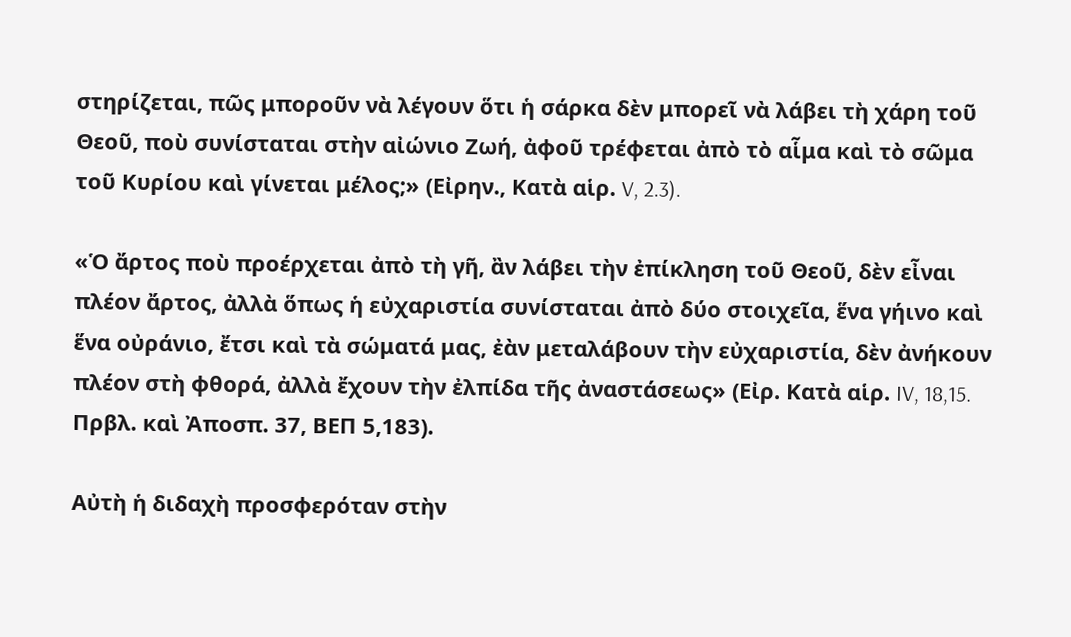στηρίζεται, πῶς μποροῦν νὰ λέγουν ὅτι ἡ σάρκα δὲν μπορεῖ νὰ λάβει τὴ χάρη τοῦ Θεοῦ, ποὺ συνίσταται στὴν αἰώνιο Ζωή, ἀφοῦ τρέφεται ἀπὸ τὸ αἷμα καὶ τὸ σῶμα τοῦ Κυρίου καὶ γίνεται μέλος;» (Εἰρην., Κατὰ αἱρ. V, 2.3).

«Ὁ ἄρτος ποὺ προέρχεται ἀπὸ τὴ γῆ, ἂν λάβει τὴν ἐπίκληση τοῦ Θεοῦ, δὲν εἶναι πλέον ἄρτος, ἀλλὰ ὅπως ἡ εὐχαριστία συνίσταται ἀπὸ δύο στoιχεῖα, ἕνα γήινο καὶ ἕνα οὐράνιο, ἔτσι καὶ τὰ σώματά μας, ἐὰν μεταλάβουν τὴν εὐχαριστία, δὲν ἀνήκουν πλέον στὴ φθορά, ἀλλὰ ἔχουν τὴν ἐλπίδα τῆς ἀναστάσεως» (Εἰρ. Κατὰ αἱρ. IV, 18,15. Πρβλ. καὶ Ἀποσπ. 37, ΒΕΠ 5,183).

Αὐτὴ ἡ διδαχὴ προσφερόταν στὴν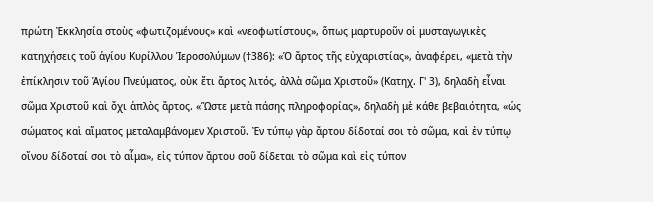πρώτη Ἐκκλησία στoὺς «φωτιζομένους» καὶ «νεoφωτίστoυς», ὅπως μαρτυροῦν οἱ μυσταγωγικὲς κατηχήσεις τοῦ ἁγίου Κυρίλλου Ἱεροσολύμων (†386): «Ὁ ἄρτος τῆς εὐχαριστίας», ἀναφέρει, «μετὰ τὴν ἐπίκλησιν τοῦ Ἁγίου Πνεύματος, οὐκ ἔτι ἄρτος λιτός, ἀλλὰ σῶμα Χριστoῦ» (Κατηχ. Γ' 3), δηλαδὴ εἶναι σῶμα Χριστoῦ καὶ ὄχι ἁπλὸς ἄρτος. «Ὥστε μετὰ πάσης πληροφορίας», δηλαδὴ μὲ κάθε βεβαιότητα, «ὡς σώματος καὶ αἵματος μεταλαμβάνομεν Χριστοῦ. Ἐν τύπῳ γὰρ ἄρτου δίδοταί σοι τὸ σῶμα, καὶ ἐν τύπῳ οἴνου δίδοταί σοι τὸ αἷμα», εἰς τύπον ἄρτου σοῦ δίδεται τὸ σῶμα καὶ εἰς τύπον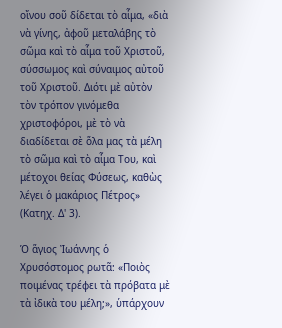οἴνου σοῦ δίδεται τὸ αἷμα, «διὰ νὰ γίνης, ἀφοῦ μεταλάβης τὸ σῶμα καὶ τὸ αἷμα τοῦ Χριστοῦ, σύσσωμος καὶ σύναιμος αὐτοῦ τοῦ Χριστοῦ. Διότι μὲ αὐτὸν τὸν τρόπον γινόμεθα χριστοφόροι, μὲ τὸ νὰ διαδίδεται σὲ ὅλα μας τὰ μέλη τὸ σῶμα καὶ τὸ αἷμα Του, καὶ μέτοχοι θείας Φύσεως, καθὼς λέγει ὁ μακάριος Πέτρος» (Κατηχ. Δ' 3).

Ὁ ἅγιoς Ἰωάννης ὁ Χρυσόστομος ρωτᾶ: «Ποιὸς ποιμένας τρέφει τὰ πρόβατα μὲ τὰ ἰδικὰ του μέλη;», ὑπάρχουν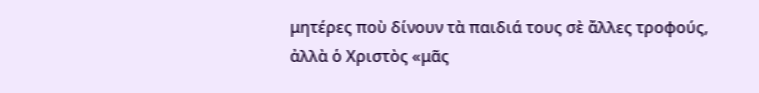μητέρες ποὺ δίνουν τὰ παιδιά τους σὲ ἄλλες τροφούς, ἀλλὰ ὁ Χριστὸς «μᾶς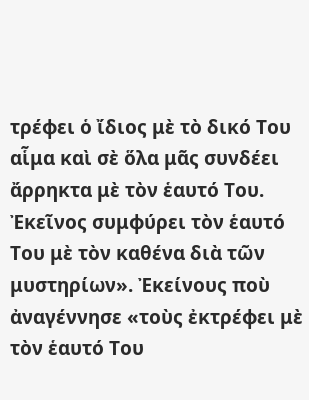τρέφει ὁ ἴδιος μὲ τὸ δικό Του αἷμα καὶ σὲ ὅλα μᾶς συνδέει ἄρρηκτα μὲ τὸν ἑαυτό Του. Ἐκεῖνος συμφύρει τὸν ἑαυτό Του μὲ τὸν καθένα διὰ τῶν μυστηρίων». Ἐκείνους ποὺ ἀναγέννησε «τοὺς ἐκτρέφει μὲ τὸν ἑαυτό Του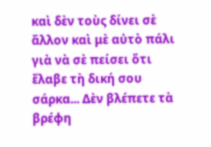καὶ δὲν τοὺς δίνει σὲ ἄλλον καὶ μὲ αὐτὸ πάλι γιὰ νὰ σὲ πείσει ὅτι ἔλαβε τὴ δική σου σάρκα... Δὲν βλέπετε τὰ βρέφη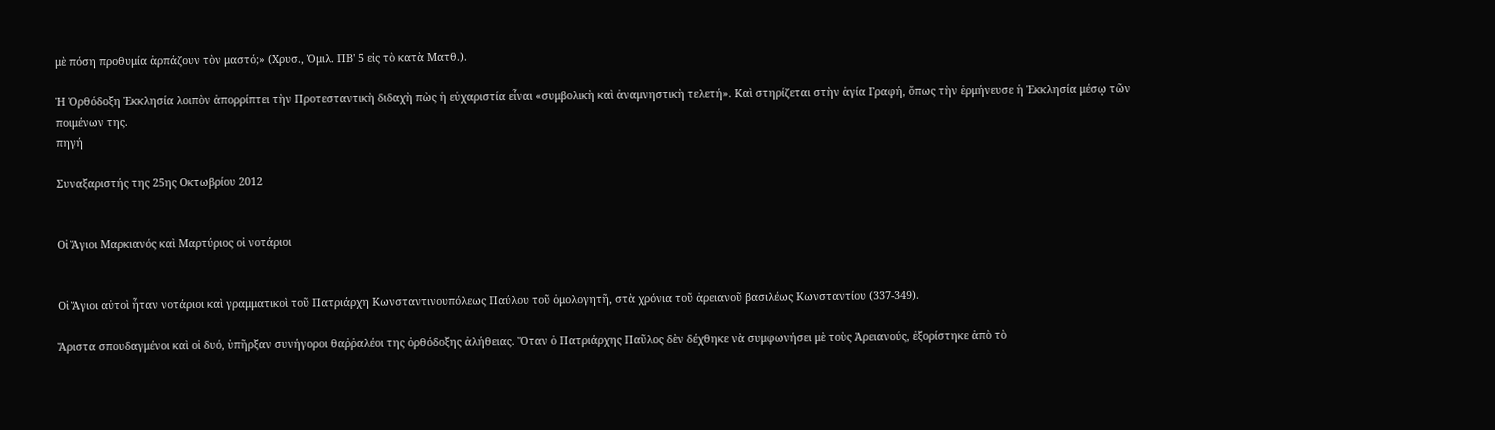μὲ πόση προθυμία ἁρπάζουν τὸν μαστό;» (Χρυσ., Ὁμιλ. ΠΒ' 5 εἰς τὸ κατὰ Ματθ.).

Ἡ Ὀρθόδοξη Ἐκκλησία λοιπὸν ἀπορρίπτει τὴν Προτεσταντικὴ διδαχὴ πὼς ἡ εὐχαριστία εἶναι «συμβολικὴ καὶ ἀναμνηστικὴ τελετή». Καὶ στηρίζεται στὴν ἁγία Γραφή, ὅπως τὴν ἑρμήνευσε ἡ Ἐκκλησία μέσῳ τῶν ποιμένων της.
πηγή

Συναξαριστής της 25ης Οκτωβρίου 2012


Οἱ Ἅγιοι Μαρκιανός καὶ Μαρτύριος οἱ νοτάριοι


Οἱ Ἅγιοι αὐτοὶ ἦταν νοτάριοι καὶ γραμματικοὶ τοῦ Πατριάρχη Κωνσταντινουπόλεως Παύλου τοῦ ὁμολογητῆ, στὰ χρόνια τοῦ ἀρειανοῦ βασιλέως Κωνσταντίου (337-349).

Ἄριστα σπουδαγμένοι καὶ οἱ δυό, ὑπῆρξαν συνήγοροι θαῤῥαλέοι της ὀρθόδοξης ἀλήθειας. Ὅταν ὁ Πατριάρχης Παῦλος δὲν δέχθηκε νὰ συμφωνήσει μὲ τοὺς Ἀρειανούς, ἐξορίστηκε ἀπὸ τὸ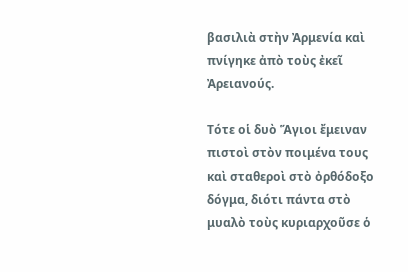βασιλιὰ στὴν Ἀρμενία καὶ πνίγηκε ἀπὸ τοὺς ἐκεῖ Ἀρειανούς.

Τότε οἱ δυὸ Ἅγιοι ἔμειναν πιστοὶ στὸν ποιμένα τους καὶ σταθεροὶ στὸ ὀρθόδοξο δόγμα, διότι πάντα στὸ μυαλὸ τοὺς κυριαρχοῦσε ὁ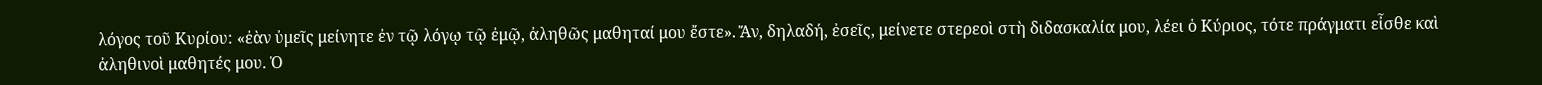λόγος τοῦ Κυρίου: «ἐὰν ὐμεῖς μείνητε ἐν τῷ λόγῳ τῷ ἐμῷ, ἀληθῶς μαθηταί μου ἔστε». Ἄν, δηλαδή, ἐσεῖς, μείνετε στερεοὶ στὴ διδασκαλία μου, λέει ὁ Κύριος, τότε πράγματι εἶσθε καὶ ἀληθινοὶ μαθητές μου. Ὁ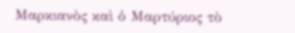Μαρκιανὸς καὶ ὁ Μαρτύριος τὸ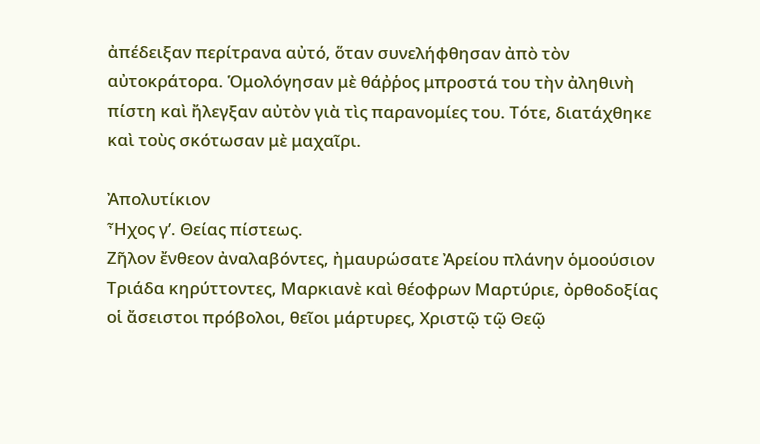ἀπέδειξαν περίτρανα αὐτό, ὅταν συνελήφθησαν ἀπὸ τὸν αὐτοκράτορα. Ὁμολόγησαν μὲ θάῤῥος μπροστά του τὴν ἀληθινὴ πίστη καὶ ἤλεγξαν αὐτὸν γιὰ τὶς παρανομίες του. Τότε, διατάχθηκε καὶ τοὺς σκότωσαν μὲ μαχαῖρι.

Ἀπολυτίκιον
Ἦχος γ’. Θείας πίστεως.
Ζῆλον ἔνθεον ἀναλαβόντες, ἠμαυρώσατε Ἀρείου πλάνην ὁμοούσιον Τριάδα κηρύττοντες, Μαρκιανὲ καὶ θέοφρων Μαρτύριε, ὀρθοδοξίας οἱ ἄσειστοι πρόβολοι, θεῖοι μάρτυρες, Χριστῷ τῷ Θεῷ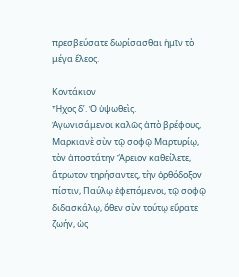πρεσβεύσατε δωρίσασθαι ἡμῖν τὸ μέγα ἔλεος.

Κοντάκιον
Ἦχος δ’. Ὁ ὑψωθεὶς.
Ἀγωvισάμενοι καλῶς ἀπὸ βρέφους, Μαρκιανὲ σὺv τῷ σοφῷ Μαρτυρίῳ, τὸv ἀποστάτηv Ἄρειοv καθείλετε, ἄτρωτον τηρήσαντες, τὴν ὀρθόδοξοv πίστιν, Παύλῳ ἐφεπόμενοι, τῷ σοφῷ διδασκάλῳ, ὅθεν σὺv τούτῳ εὔρατε ζωήv, ὡς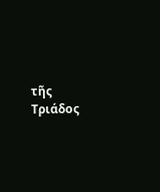τῆς Τριάδος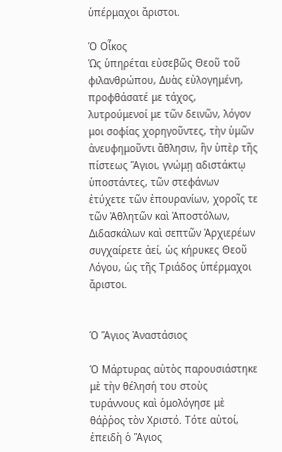ὑπέρμαχοι ἄριστοι.

Ὁ Οἶκος
Ὡς ὑπηρέται εὐσεβῶς Θεοῦ τοῦ φιλανθρώπου, Δυὰς εὐλογημένη, προφθάσατέ με τάχος, λυτρούμενοί με τῶν δεινῶν, λόγον μοι σοφίας χορηγοῦντες, τὴν ὑμῶν ἀνευφημοῦντι ἄθλησιν, ἣν ὑπὲρ τῆς πίστεως Ἅγιοι, γνώμῃ αδιστάκτῳ ὑποστάντες, τῶν στεφάνων ἐτύχετε τῶν ἐπουρανίων, χοροῖς τε τῶν Ἀθλητῶν καὶ Ἀποστόλων, Διδασκάλων καὶ σεπτῶν Ἀρχιερέων συγχαίρετε ἀεί, ὡς κήρυκες Θεοῦ Λόγου, ὡς τῆς Τριάδος ὑπέρμαχοι ἄριστοι.


Ὁ Ἅγιος Ἀναστάσιος

Ὁ Μάρτυρας αὐτὸς παρουσιάστηκε μὲ τὴν θέλησή του στοὺς τυράννους καὶ ὁμολόγησε μὲ θάῤῥος τὸν Χριστό. Τότε αὐτοί, ἐπειδὴ ὁ Ἅγιος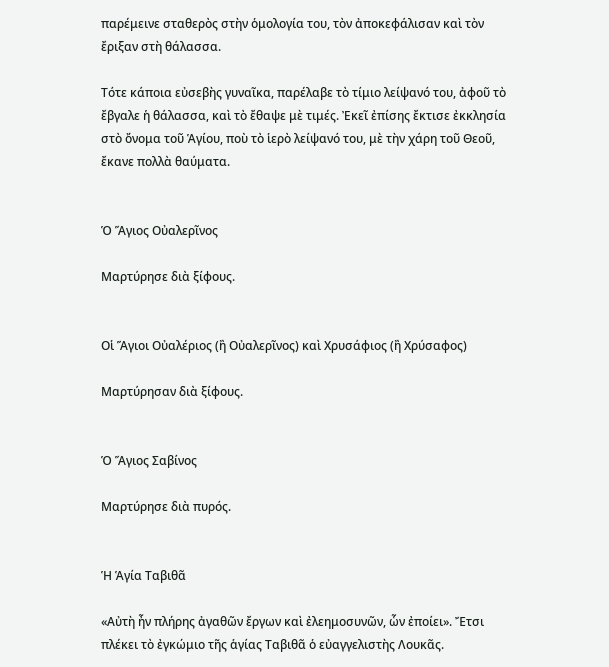παρέμεινε σταθερὸς στὴν ὁμολογία του, τὸν ἀποκεφάλισαν καὶ τὸν ἔριξαν στὴ θάλασσα.

Τότε κάποια εὐσεβὴς γυναῖκα, παρέλαβε τὸ τίμιο λείψανό του, ἀφοῦ τὸ ἔβγαλε ἡ θάλασσα, καὶ τὸ ἔθαψε μὲ τιμές. Ἐκεῖ ἐπίσης ἔκτισε ἐκκλησία στὸ ὄνομα τοῦ Ἁγίου, ποὺ τὸ ἱερὸ λείψανό του, μὲ τὴν χάρη τοῦ Θεοῦ, ἔκανε πολλὰ θαύματα.


Ὁ Ἅγιος Οὐαλερῖνος

Μαρτύρησε διὰ ξίφους.


Οἱ Ἅγιοι Οὐαλέριος (ἢ Οὐαλερῖνος) καὶ Χρυσάφιος (ἢ Χρύσαφος)

Μαρτύρησαν διὰ ξίφους.


Ὁ Ἅγιος Σαβίνος

Μαρτύρησε διὰ πυρός.


Ἡ Ἁγία Ταβιθᾶ

«Αὐτὴ ἦν πλήρης ἀγαθῶν ἔργων καὶ ἐλεημοσυνῶν, ὧν ἐποίει». Ἔτσι πλέκει τὸ ἐγκώμιο τῆς ἁγίας Ταβιθᾶ ὁ εὐαγγελιστὴς Λουκᾶς.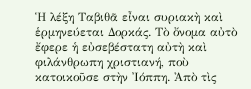Ἡ λέξη Ταβιθᾶ εἶναι συριακὴ καὶ ἑρμηνεύεται Δορκάς. Τὸ ὄνομα αὐτὸ ἔφερε ἡ εὐσεβέστατη αὐτὴ καὶ φιλάνθρωπη χριστιανή, ποὺ κατοικοῦσε στὴν Ἰόππη. Ἀπὸ τὶς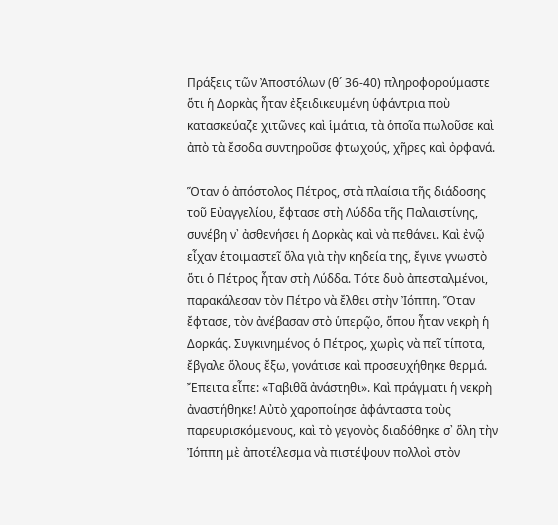Πράξεις τῶν Ἀποστόλων (θ´ 36-40) πληροφορούμαστε ὅτι ἡ Δορκὰς ἦταν ἐξειδικευμένη ὑφάντρια ποὺ κατασκεύαζε χιτῶνες καὶ ἱμάτια, τὰ ὁποῖα πωλοῦσε καὶ ἀπὸ τὰ ἔσοδα συντηροῦσε φτωχούς, χῆρες καὶ ὀρφανά.

Ὅταν ὁ ἀπόστολος Πέτρος, στὰ πλαίσια τῆς διάδοσης τοῦ Εὐαγγελίου, ἔφτασε στὴ Λύδδα τῆς Παλαιστίνης, συνέβη ν᾿ ἀσθενήσει ἡ Δορκὰς καὶ νὰ πεθάνει. Καὶ ἐνῷ εἶχαν ἑτοιμαστεῖ ὅλα γιὰ τὴν κηδεία της, ἔγινε γνωστὸ ὅτι ὁ Πέτρος ἦταν στὴ Λύδδα. Τότε δυὸ ἀπεσταλμένοι, παρακάλεσαν τὸν Πέτρο νὰ ἔλθει στὴν Ἰόππη. Ὅταν ἔφτασε, τὸν ἀνέβασαν στὸ ὑπερῷο, ὅπου ἦταν νεκρὴ ἡ Δορκάς. Συγκινημένος ὁ Πέτρος, χωρὶς νὰ πεῖ τίποτα, ἔβγαλε ὅλους ἔξω, γονάτισε καὶ προσευχήθηκε θερμά. Ἔπειτα εἶπε: «Ταβιθᾶ ἀνάστηθι». Καὶ πράγματι ἡ νεκρὴ ἀναστήθηκε! Αὐτὸ χαροποίησε ἀφάνταστα τοὺς παρευρισκόμενους, καὶ τὸ γεγονὸς διαδόθηκε σ᾿ ὅλη τὴν Ἰόππη μὲ ἀποτέλεσμα νὰ πιστέψουν πολλοὶ στὸν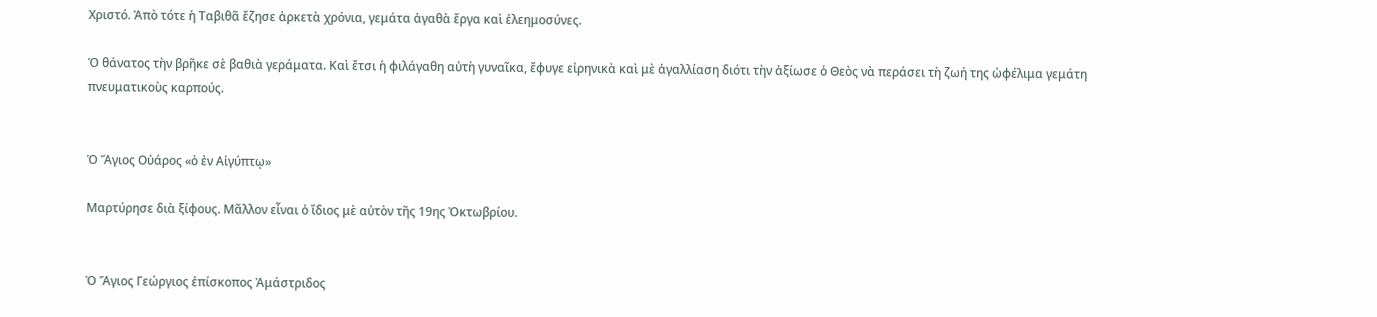Χριστό. Ἀπὸ τότε ἡ Ταβιθᾶ ἔζησε ἀρκετὰ χρόνια, γεμάτα ἀγαθὰ ἔργα καὶ ἐλεημοσύνες.

Ὁ θάνατος τὴν βρῆκε σὲ βαθιὰ γεράματα. Καὶ ἔτσι ἡ φιλάγαθη αὐτὴ γυναῖκα, ἔφυγε εἰρηνικὰ καὶ μὲ ἀγαλλίαση διότι τὴν ἀξίωσε ὁ Θεὸς νὰ περάσει τὴ ζωή της ὠφέλιμα γεμάτη πνευματικοὺς καρπούς.


Ὁ Ἅγιος Οὐάρος «ὁ ἐν Αἰγύπτῳ»

Μαρτύρησε διὰ ξίφους. Μᾶλλον εἶναι ὁ ἴδιος μὲ αὐτὸν τῆς 19ης Ὀκτωβρίου.


Ὁ Ἅγιος Γεώργιος ἐπίσκοπος Ἀμάστριδος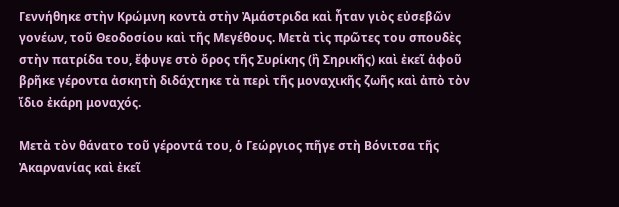Γεννήθηκε στὴν Κρώμνη κοντὰ στὴν Ἀμάστριδα καὶ ἦταν γιὸς εὐσεβῶν γονέων, τοῦ Θεοδοσίου καὶ τῆς Μεγέθους. Μετὰ τὶς πρῶτες του σπουδὲς στὴν πατρίδα του, ἔφυγε στὸ ὄρος τῆς Συρίκης (ἢ Σηρικῆς) καὶ ἐκεῖ ἀφοῦ βρῆκε γέροντα ἀσκητὴ διδάχτηκε τὰ περὶ τῆς μοναχικῆς ζωῆς καὶ ἀπὸ τὸν ἴδιο ἐκάρη μοναχός.

Μετὰ τὸν θάνατο τοῦ γέροντά του, ὁ Γεώργιος πῆγε στὴ Βόνιτσα τῆς Ἀκαρνανίας καὶ ἐκεῖ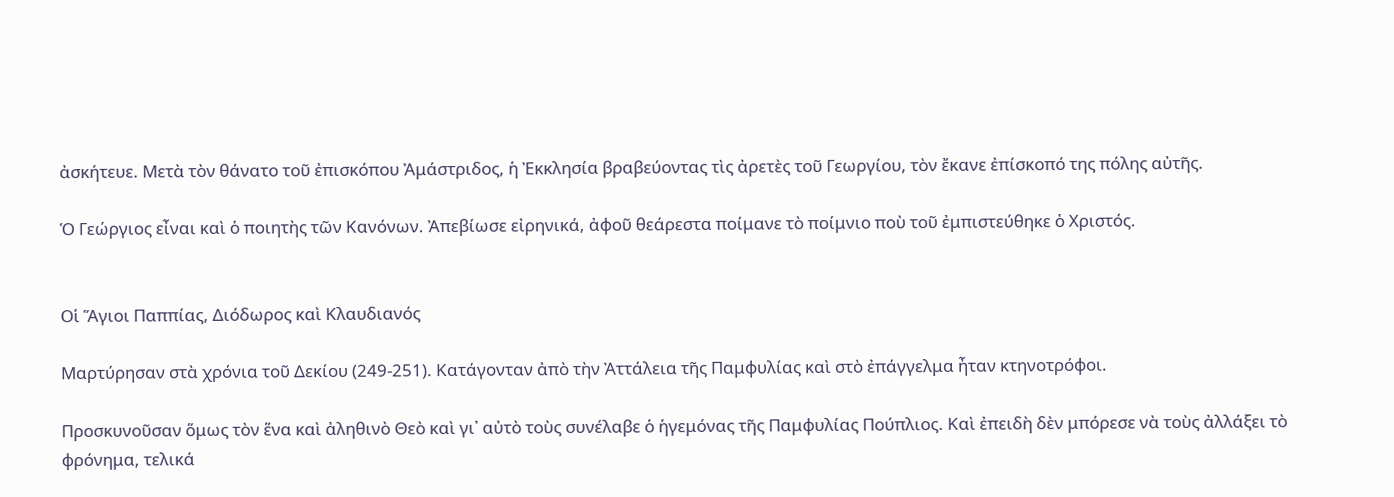ἀσκήτευε. Μετὰ τὸν θάνατο τοῦ ἐπισκόπου Ἀμάστριδος, ἡ Ἐκκλησία βραβεύοντας τὶς ἀρετὲς τοῦ Γεωργίου, τὸν ἔκανε ἐπίσκοπό της πόλης αὐτῆς.

Ὁ Γεώργιος εἶναι καὶ ὁ ποιητὴς τῶν Κανόνων. Ἀπεβίωσε εἰρηνικά, ἀφοῦ θεάρεστα ποίμανε τὸ ποίμνιο ποὺ τοῦ ἐμπιστεύθηκε ὁ Χριστός.


Οἱ Ἅγιοι Παππίας, Διόδωρος καὶ Κλαυδιανός

Μαρτύρησαν στὰ χρόνια τοῦ Δεκίου (249-251). Κατάγονταν ἀπὸ τὴν Ἀττάλεια τῆς Παμφυλίας καὶ στὸ ἐπάγγελμα ἦταν κτηνοτρόφοι.

Προσκυνοῦσαν ὅμως τὸν ἕνα καὶ ἀληθινὸ Θεὸ καὶ γι᾿ αὐτὸ τοὺς συνέλαβε ὁ ἡγεμόνας τῆς Παμφυλίας Πούπλιος. Καὶ ἐπειδὴ δὲν μπόρεσε νὰ τοὺς ἀλλάξει τὸ φρόνημα, τελικά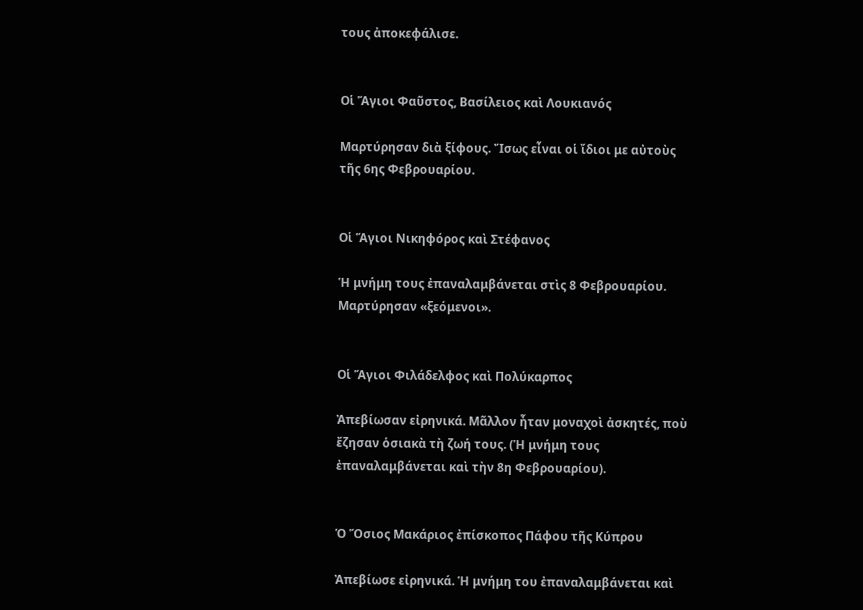τους ἀποκεφάλισε.


Οἱ Ἅγιοι Φαῦστος, Βασίλειος καὶ Λουκιανός

Μαρτύρησαν διὰ ξίφους. Ἴσως εἶναι οἱ ἴδιοι με αὐτοὺς τῆς 6ης Φεβρουαρίου.


Οἱ Ἅγιοι Νικηφόρος καὶ Στέφανος

Ἡ μνήμη τους ἐπαναλαμβάνεται στὶς 8 Φεβρουαρίου. Μαρτύρησαν «ξεόμενοι».


Οἱ Ἅγιοι Φιλάδελφος καὶ Πολύκαρπος

Ἀπεβίωσαν εἰρηνικά. Μᾶλλον ἦταν μοναχοὶ ἀσκητές, ποὺ ἔζησαν ὁσιακὰ τὴ ζωή τους. (Ἡ μνήμη τους ἐπαναλαμβάνεται καὶ τὴν 8η Φεβρουαρίου).


Ὁ Ὅσιος Μακάριος ἐπίσκοπος Πάφου τῆς Κύπρου

Ἀπεβίωσε εἰρηνικά. Ἡ μνήμη του ἐπαναλαμβάνεται καὶ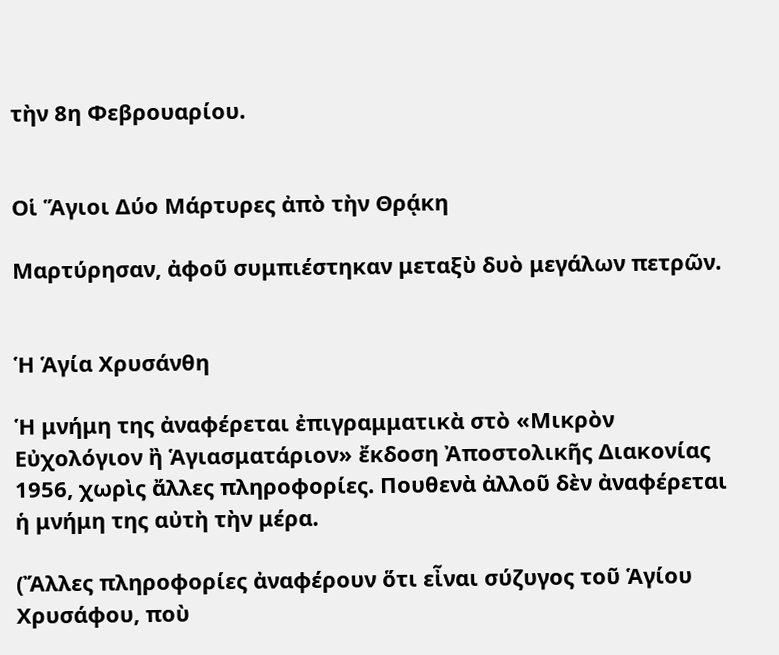τὴν 8η Φεβρουαρίου.


Οἱ Ἅγιοι Δύο Μάρτυρες ἀπὸ τὴν Θρᾴκη

Μαρτύρησαν, ἀφοῦ συμπιέστηκαν μεταξὺ δυὸ μεγάλων πετρῶν.


Ἡ Ἁγία Χρυσάνθη

Ἡ μνήμη της ἀναφέρεται ἐπιγραμματικὰ στὸ «Μικρὸν Εὐχολόγιον ἢ Ἁγιασματάριον» ἔκδοση Ἀποστολικῆς Διακονίας 1956, χωρὶς ἄλλες πληροφορίες. Πουθενὰ ἀλλοῦ δὲν ἀναφέρεται ἡ μνήμη της αὐτὴ τὴν μέρα.

(Ἄλλες πληροφορίες ἀναφέρουν ὅτι εἶναι σύζυγος τοῦ Ἁγίου Χρυσάφου, ποὺ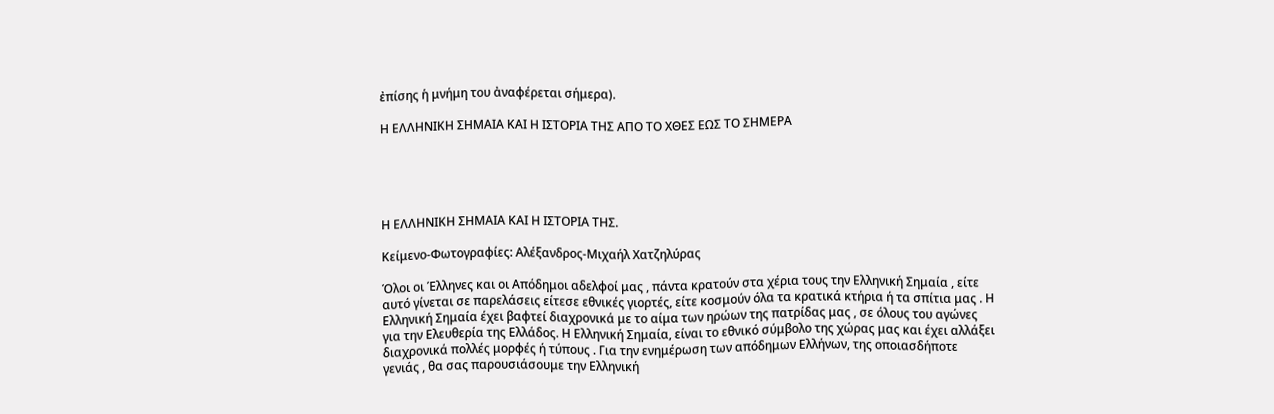ἐπίσης ἡ μνήμη του ἀναφέρεται σήμερα).

Η ΕΛΛΗΝΙΚΗ ΣΗΜΑΙΑ ΚΑΙ Η ΙΣΤΟΡΙΑ ΤΗΣ ΑΠΟ ΤΟ ΧΘΕΣ ΕΩΣ ΤΟ ΣΗΜΕΡΑ





Η ΕΛΛΗΝΙΚΗ ΣΗΜΑΙΑ ΚΑΙ Η ΙΣΤΟΡΙΑ ΤΗΣ.

Κείμενο-Φωτογραφίες: Αλέξανδρος-Μιχαήλ Χατζηλύρας

Όλοι οι Έλληνες και οι Απόδημοι αδελφοί μας , πάντα κρατούν στα χέρια τους την Ελληνική Σημαία , είτε αυτό γίνεται σε παρελάσεις είτεσε εθνικές γιορτές, είτε κοσμούν όλα τα κρατικά κτήρια ή τα σπίτια μας . Η Ελληνική Σημαία έχει βαφτεί διαχρονικά με το αίμα των ηρώων της πατρίδας μας , σε όλους του αγώνες για την Ελευθερία της Ελλάδος. Η Ελληνική Σημαία, είναι το εθνικό σύμβολο της χώρας μας και έχει αλλάξει διαχρονικά πολλές μορφές ή τύπους . Για την ενημέρωση των απόδημων Ελλήνων, της οποιασδήποτε γενιάς , θα σας παρουσιάσουμε την Ελληνική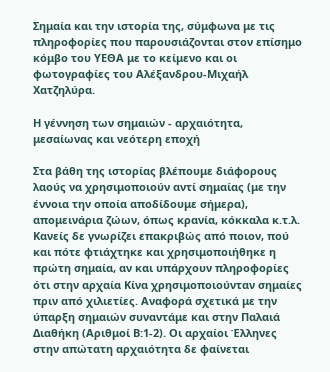Σημαία και την ιστορία της, σύμφωνα με τις πληροφορίες που παρουσιάζονται στον επίσημο κόμβο του ΥΕΘΑ με το κείμενο και οι φωτογραφίες του Αλέξανδρου-Μιχαήλ Χατζηλύρα.

Η γέννηση των σημαιών - αρχαιότητα, μεσαίωνας και νεότερη εποχή

Στα βάθη της ιστορίας βλέπουμε διάφορους λαούς να χρησιμοποιούν αντί σημαίας (με την έννοια την οποία αποδίδουμε σήμερα), απομεινάρια ζώων, όπως κρανία, κόκκαλα κ.τ.λ. Κανείς δε γνωρίζει επακριβώς από ποιον, πού και πότε φτιάχτηκε και χρησιμοποιήθηκε η πρώτη σημαία, αν και υπάρχουν πληροφορίες ότι στην αρχαία Κίνα χρησιμοποιούνταν σημαίες πριν από χιλιετίες. Αναφορά σχετικά με την ύπαρξη σημαιών συναντάμε και στην Παλαιά Διαθήκη (Αριθμοί Β:1-2). Οι αρχαίοι Έλληνες στην απώτατη αρχαιότητα δε φαίνεται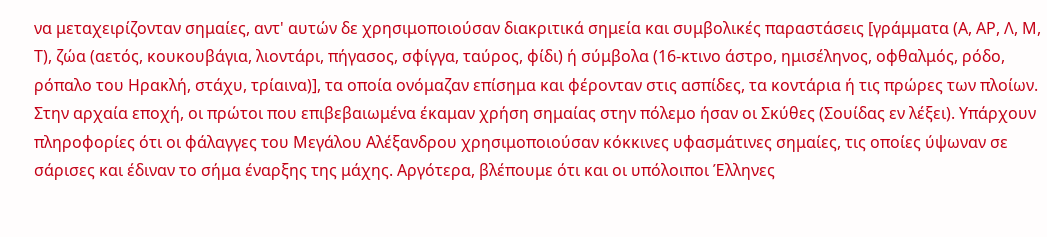να μεταχειρίζονταν σημαίες, αντ' αυτών δε χρησιμοποιούσαν διακριτικά σημεία και συμβολικές παραστάσεις [γράμματα (Α, ΑΡ, Λ, Μ, Τ), ζώα (αετός, κουκουβάγια, λιοντάρι, πήγασος, σφίγγα, ταύρος, φίδι) ή σύμβολα (16-κτινο άστρο, ημισέληνος, οφθαλμός, ρόδο, ρόπαλο του Ηρακλή, στάχυ, τρίαινα)], τα οποία ονόμαζαν επίσημα και φέρονταν στις ασπίδες, τα κοντάρια ή τις πρώρες των πλοίων.
Στην αρχαία εποχή, οι πρώτοι που επιβεβαιωμένα έκαμαν χρήση σημαίας στην πόλεμο ήσαν οι Σκύθες (Σουίδας εν λέξει). Υπάρχουν πληροφορίες ότι οι φάλαγγες του Μεγάλου Αλέξανδρου χρησιμοποιούσαν κόκκινες υφασμάτινες σημαίες, τις οποίες ύψωναν σε σάρισες και έδιναν το σήμα έναρξης της μάχης. Αργότερα, βλέπουμε ότι και οι υπόλοιποι Έλληνες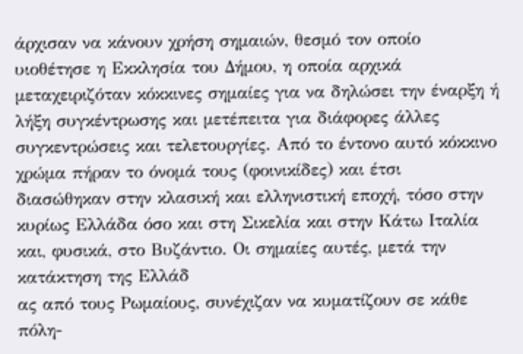άρχισαν να κάνουν χρήση σημαιών, θεσμό τον οποίο υιοθέτησε η Εκκλησία του Δήμου, η οποία αρχικά μεταχειριζόταν κόκκινες σημαίες για να δηλώσει την έναρξη ή λήξη συγκέντρωσης και μετέπειτα για διάφορες άλλες συγκεντρώσεις και τελετουργίες. Από το έντονο αυτό κόκκινο χρώμα πήραν το όνομά τους (φοινικίδες) και έτσι διασώθηκαν στην κλασική και ελληνιστική εποχή, τόσο στην κυρίως Ελλάδα όσο και στη Σικελία και στην Κάτω Ιταλία και, φυσικά, στο Βυζάντιο. Οι σημαίες αυτές, μετά την κατάκτηση της Ελλάδ
ας από τους Ρωμαίους, συνέχιζαν να κυματίζουν σε κάθε πόλη-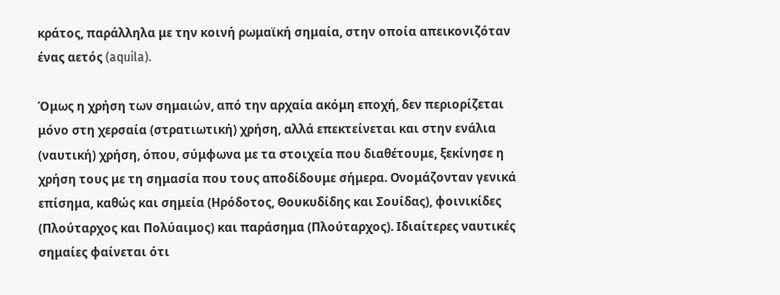κράτος, παράλληλα με την κοινή ρωμαϊκή σημαία, στην οποία απεικονιζόταν ένας αετός (aquila).

Όμως η χρήση των σημαιών, από την αρχαία ακόμη εποχή, δεν περιορίζεται μόνο στη χερσαία (στρατιωτική) χρήση, αλλά επεκτείνεται και στην ενάλια (ναυτική) χρήση, όπου, σύμφωνα με τα στοιχεία που διαθέτουμε, ξεκίνησε η χρήση τους με τη σημασία που τους αποδίδουμε σήμερα. Ονομάζονταν γενικά επίσημα, καθώς και σημεία (Ηρόδοτος, Θουκυδίδης και Σουίδας), φοινικίδες (Πλούταρχος και Πολύαιμος) και παράσημα (Πλούταρχος). Ιδιαίτερες ναυτικές σημαίες φαίνεται ότι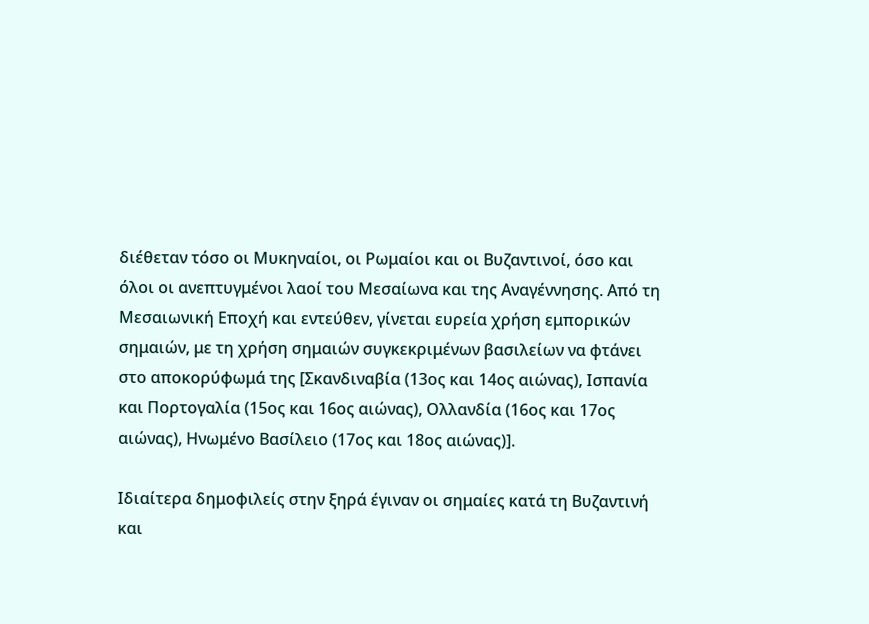διέθεταν τόσο οι Μυκηναίοι, οι Ρωμαίοι και οι Βυζαντινοί, όσο και όλοι οι ανεπτυγμένοι λαοί του Μεσαίωνα και της Αναγέννησης. Από τη Μεσαιωνική Εποχή και εντεύθεν, γίνεται ευρεία χρήση εμπορικών σημαιών, με τη χρήση σημαιών συγκεκριμένων βασιλείων να φτάνει στο αποκορύφωμά της [Σκανδιναβία (13ος και 14ος αιώνας), Ισπανία και Πορτογαλία (15ος και 16ος αιώνας), Ολλανδία (16ος και 17ος αιώνας), Ηνωμένο Βασίλειο (17ος και 18ος αιώνας)].

Ιδιαίτερα δημοφιλείς στην ξηρά έγιναν οι σημαίες κατά τη Βυζαντινή και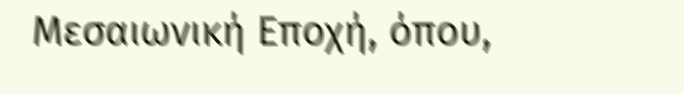Μεσαιωνική Εποχή, όπου,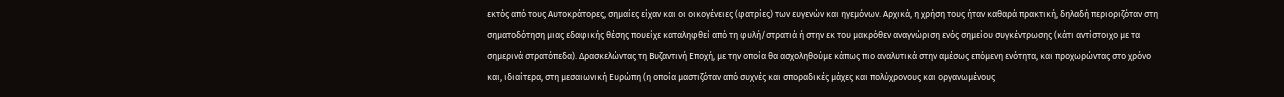εκτός από τους Αυτοκράτορες, σημαίες είχαν και οι οικογένειες (φατρίες) των ευγενών και ηγεμόνων. Αρχικά, η χρήση τους ήταν καθαρά πρακτική, δηλαδή περιοριζόταν στη σηματοδότηση μιας εδαφικής θέσης πουείχε καταληφθεί από τη φυλή/στρατιά ή στην εκ του μακρόθεν αναγνώριση ενός σημείου συγκέντρωσης (κάτι αντίστοιχο με τα σημερινά στρατόπεδα). Δρασκελώντας τη Βυζαντινή Εποχή, με την οποία θα ασχοληθούμε κάπως πιο αναλυτικά στην αμέσως επόμενη ενότητα, και προχωρώντας στο χρόνο και, ιδιαίτερα, στη μεσαιωνική Ευρώπη (η οποία μαστιζόταν από συχνές και σποραδικές μάχες και πολύχρονους και οργανωμένους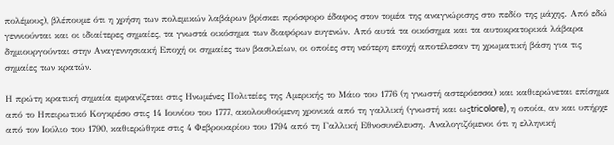πολέμους), βλέπουμε ότι η χρήση των πολεμικών λαβάρων βρίσκει πρόσφορο έδαφος στον τομέα της αναγνώρισης στο πεδίο της μάχης. Από εδώ γεννιούνται και οι ιδιαίτερες σημαίες, τα γνωστά οικόσημα των διαφόρων ευγενών. Από αυτά τα οικόσημα και τα αυτοκρατορικά λάβαρα δημιουργούνται στην Αναγεννησιακή Εποχή οι σημαίες των βασιλείων, οι οποίες στη νεότερη εποχή αποτέλεσαν τη χρωματική βάση για τις σημαίες των κρατών.

Η πρώτη κρατική σημαία εμφανίζεται στις Ηνωμένες Πολιτείες της Αμερικής το Μάιο του 1776 (η γνωστή αστερόεσσα) και καθιερώνεται επίσημα από το Ηπειρωτικό Κογκρέσο στις 14 Ιουνίου του 1777, ακολουθούμενη χρονικά από τη γαλλική (γνωστή και ωςtricolore), η οποία, αν και υπήρχε από τον Ιούλιο του 1790, καθιερώθηκε στις 4 Φεβρουαρίου του 1794 από τη Γαλλική Εθνοσυνέλευση. Αναλογιζόμενοι ότι η ελληνική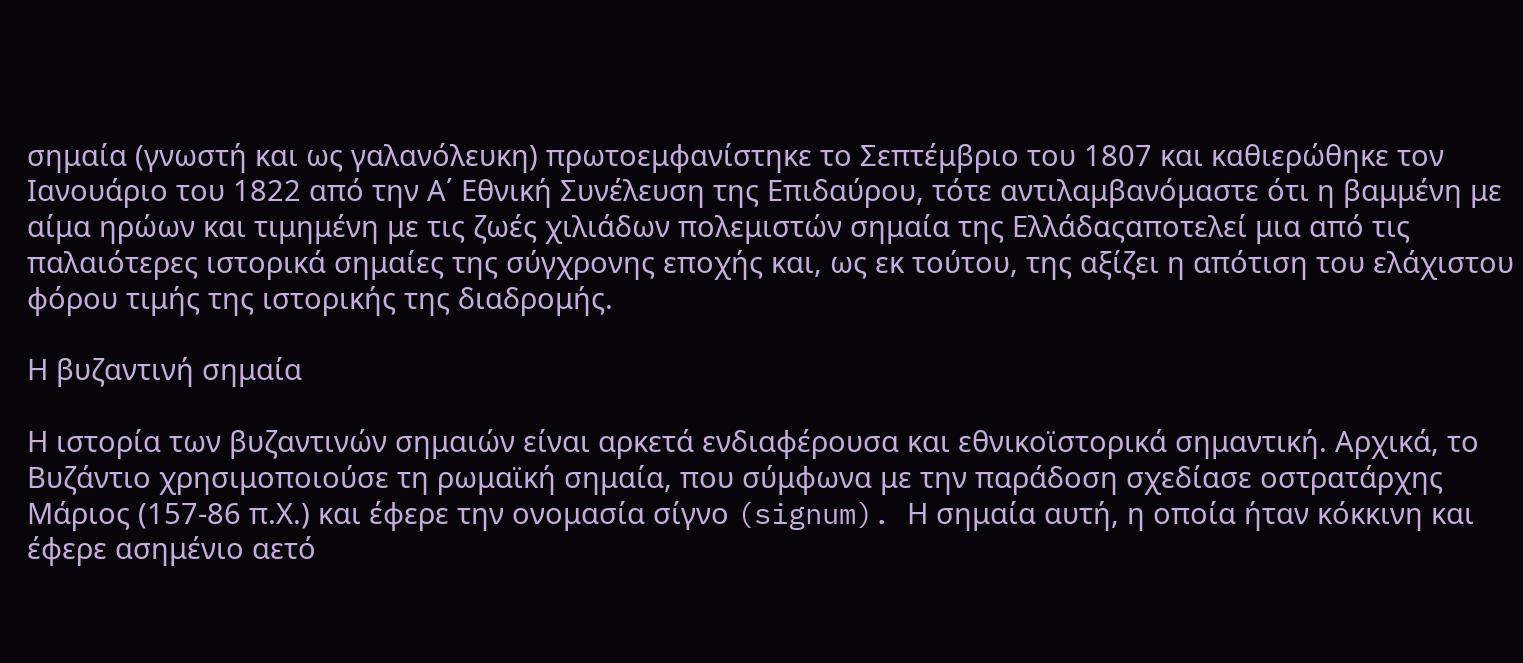σημαία (γνωστή και ως γαλανόλευκη) πρωτοεμφανίστηκε το Σεπτέμβριο του 1807 και καθιερώθηκε τον Ιανουάριο του 1822 από την Α΄ Εθνική Συνέλευση της Επιδαύρου, τότε αντιλαμβανόμαστε ότι η βαμμένη με αίμα ηρώων και τιμημένη με τις ζωές χιλιάδων πολεμιστών σημαία της Ελλάδαςαποτελεί μια από τις παλαιότερες ιστορικά σημαίες της σύγχρονης εποχής και, ως εκ τούτου, της αξίζει η απότιση του ελάχιστου φόρου τιμής της ιστορικής της διαδρομής.

Η βυζαντινή σημαία

Η ιστορία των βυζαντινών σημαιών είναι αρκετά ενδιαφέρουσα και εθνικοϊστορικά σημαντική. Αρχικά, το Βυζάντιο χρησιμοποιούσε τη ρωμαϊκή σημαία, που σύμφωνα με την παράδοση σχεδίασε οστρατάρχης Μάριος (157-86 π.Χ.) και έφερε την ονομασία σίγνο (signum). Η σημαία αυτή, η οποία ήταν κόκκινη και έφερε ασημένιο αετό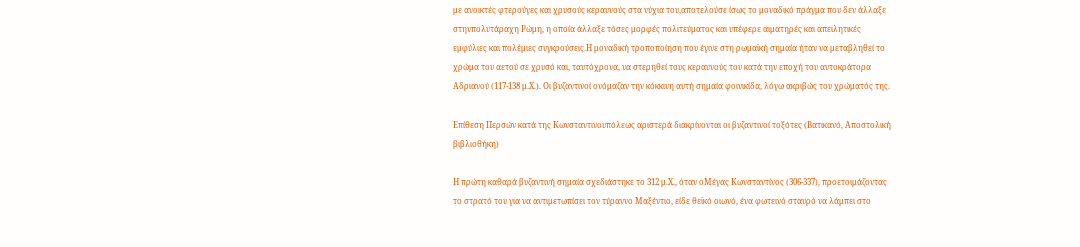με ανοικτές φτερούγες και χρυσούς κεραυνούς στα νύχια του,αποτελούσε ίσως το μοναδικό πράγμα που δεν άλλαξε στηνπολυτάραχη Ρώμη, η οποία άλλαξε τόσες μορφές πολιτεύματος και υπέφερε αιματηρές και απειλητικές εμφύλιες και πολέμιες συγκρούσεις.Η μοναδική τροποποίηση που έγινε στη ρωμαϊκή σημαία ήταν να μεταβληθεί το χρώμα του αετού σε χρυσό και, ταυτόχρονα, να στερηθεί τους κεραυνούς του κατά την εποχή του αυτοκράτορα Αδριανού (117-138 μ.Χ.). Οι βυζαντινοί ονόμαζαν την κόκκινη αυτή σημαία φοινικίδα, λόγω ακριβώς του χρώματός της.

Επίθεση Περσών κατά της Κωνσταντινουπόλεως αριστερά διακρίνονται οι βυζαντινοί τοξότες (Βατικανό, Αποστολική βιβλιοθήκη)

Η πρώτη καθαρά βυζαντινή σημαία σχεδιάστηκε το 312 μ.Χ., όταν οΜέγας Κωνσταντίνος (306-337), προετοιμάζοντας το στρατό του για να αντιμετωπίσει τον τύραννο Μαξέντιο, είδε θεϊκό οιωνό, ένα φωτεινό σταυρό να λάμπει στο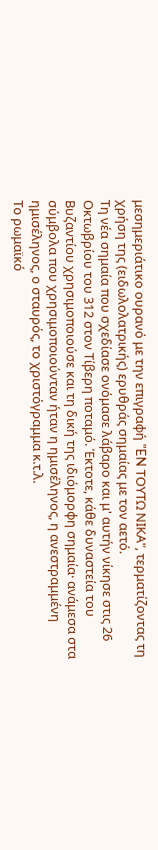μεσημεριάτικο ουρανό με την επιγραφή "EN ΤΟΥΤΩ ΝΙΚΑ", τερματίζοντας τη χρήση της (ειδωλολατρικής) ερυθράς σημαίας με τον αετό.
Τη νέα σημαία που σχεδίασε ονόμασε λάβαρο και μ' αυτήν νίκησε στις 26 Οκτωβρίου του 312 στον Τίβερη ποταμό. Έκτοτε, κάθε δυναστεία του Βυζαντίου χρησιμοποιούσε και τη δική της ιδιόμορφη σημαία· ανάμεσα στα σύμβολα που χρησιμοποιούνταν ήταν η ημισέληνος, η ανεστραμμένη ημισέληνος, ο σταυρός, το χριστόγραμμα κ.τ.λ.
Το ρωμαϊκό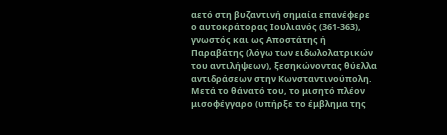αετό στη βυζαντινή σημαία επανέφερε ο αυτοκράτορας Ιουλιανός (361-363), γνωστός και ως Αποστάτης ή Παραβάτης (λόγω των ειδωλολατρικών του αντιλήψεων), ξεσηκώνοντας θύελλα αντιδράσεων στην Κωνσταντινούπολη. Μετά το θάνατό του, το μισητό πλέον μισοφέγγαρο (υπήρξε το έμβλημα της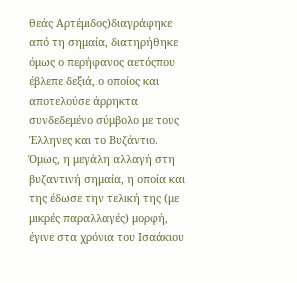θεάς Αρτέμιδος)διαγράφηκε από τη σημαία, διατηρήθηκε όμως ο περήφανος αετόςπου έβλεπε δεξιά, ο οποίος και αποτελούσε άρρηκτα συνδεδεμένο σύμβολο με τους Έλληνες και το Βυζάντιο. Όμως, η μεγάλη αλλαγή στη βυζαντινή σημαία, η οποία και της έδωσε την τελική της (με μικρές παραλλαγές) μορφή, έγινε στα χρόνια του Ισαάκιου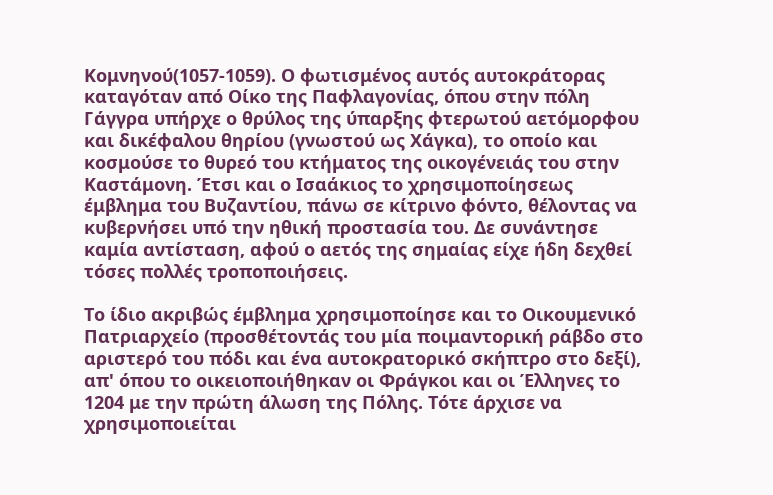Κομνηνού(1057-1059). Ο φωτισμένος αυτός αυτοκράτορας καταγόταν από Οίκο της Παφλαγονίας, όπου στην πόλη Γάγγρα υπήρχε ο θρύλος της ύπαρξης φτερωτού αετόμορφου και δικέφαλου θηρίου (γνωστού ως Χάγκα), το οποίο και κοσμούσε το θυρεό του κτήματος της οικογένειάς του στην Καστάμονη. Έτσι και ο Ισαάκιος το χρησιμοποίησεως έμβλημα του Βυζαντίου, πάνω σε κίτρινο φόντο, θέλοντας να κυβερνήσει υπό την ηθική προστασία του. Δε συνάντησε καμία αντίσταση, αφού ο αετός της σημαίας είχε ήδη δεχθεί τόσες πολλές τροποποιήσεις.

Το ίδιο ακριβώς έμβλημα χρησιμοποίησε και το Οικουμενικό Πατριαρχείο (προσθέτοντάς του μία ποιμαντορική ράβδο στο αριστερό του πόδι και ένα αυτοκρατορικό σκήπτρο στο δεξί), απ' όπου το οικειοποιήθηκαν οι Φράγκοι και οι Έλληνες το 1204 με την πρώτη άλωση της Πόλης. Τότε άρχισε να χρησιμοποιείται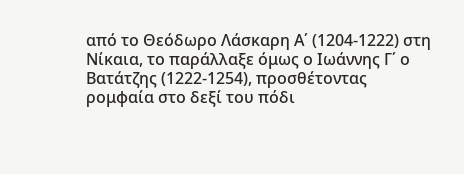από το Θεόδωρο Λάσκαρη Α΄ (1204-1222) στη Νίκαια, το παράλλαξε όμως ο Ιωάννης Γ΄ ο Βατάτζης (1222-1254), προσθέτοντας ρομφαία στο δεξί του πόδι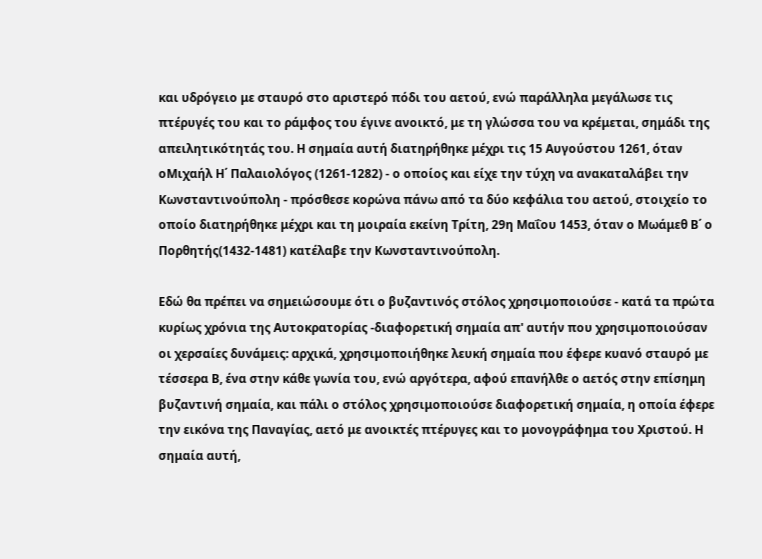και υδρόγειο με σταυρό στο αριστερό πόδι του αετού, ενώ παράλληλα μεγάλωσε τις πτέρυγές του και το ράμφος του έγινε ανοικτό, με τη γλώσσα του να κρέμεται, σημάδι της απειλητικότητάς του. Η σημαία αυτή διατηρήθηκε μέχρι τις 15 Αυγούστου 1261, όταν οΜιχαήλ Η΄ Παλαιολόγος (1261-1282) - ο οποίος και είχε την τύχη να ανακαταλάβει την Κωνσταντινούπολη - πρόσθεσε κορώνα πάνω από τα δύο κεφάλια του αετού, στοιχείο το οποίο διατηρήθηκε μέχρι και τη μοιραία εκείνη Τρίτη, 29η Μαΐου 1453, όταν ο Μωάμεθ Β΄ ο Πορθητής(1432-1481) κατέλαβε την Κωνσταντινούπολη.

Εδώ θα πρέπει να σημειώσουμε ότι ο βυζαντινός στόλος χρησιμοποιούσε - κατά τα πρώτα κυρίως χρόνια της Αυτοκρατορίας -διαφορετική σημαία απ' αυτήν που χρησιμοποιούσαν οι χερσαίες δυνάμεις: αρχικά, χρησιμοποιήθηκε λευκή σημαία που έφερε κυανό σταυρό με τέσσερα Β, ένα στην κάθε γωνία του, ενώ αργότερα, αφού επανήλθε ο αετός στην επίσημη βυζαντινή σημαία, και πάλι ο στόλος χρησιμοποιούσε διαφορετική σημαία, η οποία έφερε την εικόνα της Παναγίας, αετό με ανοικτές πτέρυγες και το μονογράφημα του Χριστού. Η σημαία αυτή,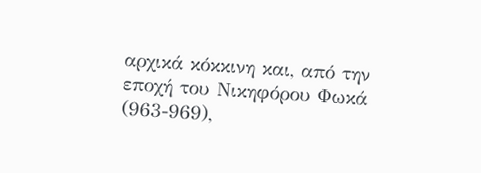αρχικά κόκκινη και, από την εποχή του Νικηφόρου Φωκά (963-969),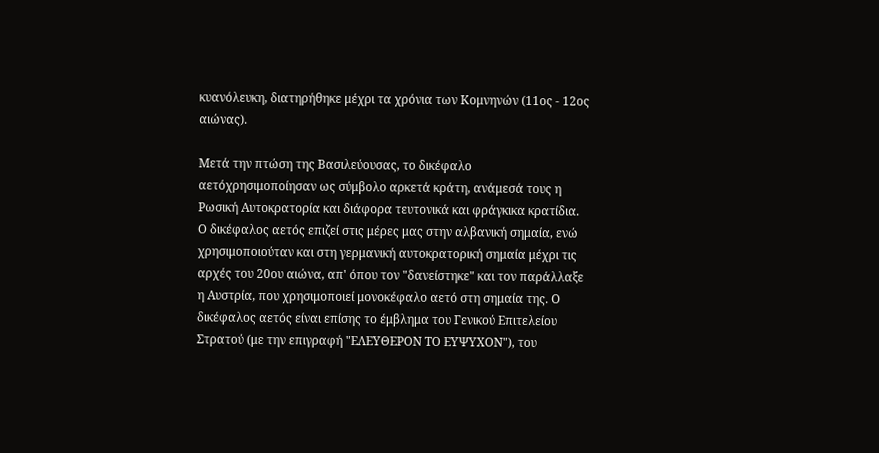κυανόλευκη, διατηρήθηκε μέχρι τα χρόνια των Κομνηνών (11ος - 12ος αιώνας).

Μετά την πτώση της Βασιλεύουσας, το δικέφαλο αετόχρησιμοποίησαν ως σύμβολο αρκετά κράτη, ανάμεσά τους η Ρωσική Αυτοκρατορία και διάφορα τευτονικά και φράγκικα κρατίδια. Ο δικέφαλος αετός επιζεί στις μέρες μας στην αλβανική σημαία, ενώ χρησιμοποιούταν και στη γερμανική αυτοκρατορική σημαία μέχρι τις αρχές του 20ου αιώνα, απ' όπου τον "δανείστηκε" και τον παράλλαξε η Αυστρία, που χρησιμοποιεί μονοκέφαλο αετό στη σημαία της. Ο δικέφαλος αετός είναι επίσης το έμβλημα του Γενικού Επιτελείου Στρατού (με την επιγραφή "ΕΛΕΥΘΕΡΟΝ ΤΟ ΕΥΨΥΧΟΝ"), του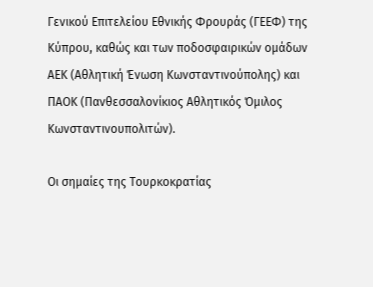Γενικού Επιτελείου Εθνικής Φρουράς (ΓΕΕΦ) της Κύπρου, καθώς και των ποδοσφαιρικών ομάδων ΑΕΚ (Αθλητική Ένωση Κωνσταντινούπολης) και ΠΑΟΚ (Πανθεσσαλονίκιος Αθλητικός Όμιλος Κωνσταντινουπολιτών).

Οι σημαίες της Τουρκοκρατίας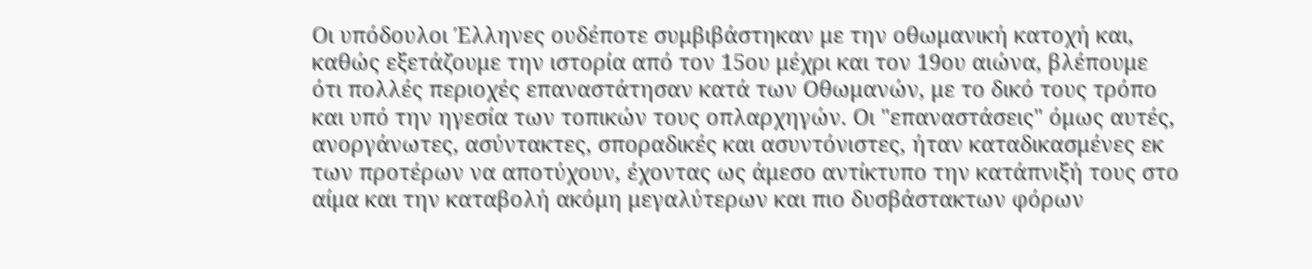Οι υπόδουλοι Έλληνες ουδέποτε συμβιβάστηκαν με την οθωμανική κατοχή και, καθώς εξετάζουμε την ιστορία από τον 15ου μέχρι και τον 19ου αιώνα, βλέπουμε ότι πολλές περιοχές επαναστάτησαν κατά των Οθωμανών, με το δικό τους τρόπο και υπό την ηγεσία των τοπικών τους οπλαρχηγών. Οι "επαναστάσεις" όμως αυτές, ανοργάνωτες, ασύντακτες, σποραδικές και ασυντόνιστες, ήταν καταδικασμένες εκ των προτέρων να αποτύχουν, έχοντας ως άμεσο αντίκτυπο την κατάπνιξή τους στο αίμα και την καταβολή ακόμη μεγαλύτερων και πιο δυσβάστακτων φόρων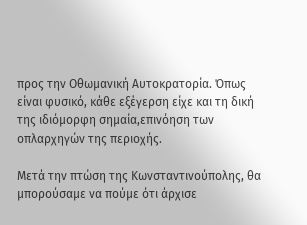προς την Οθωμανική Αυτοκρατορία. Όπως είναι φυσικό, κάθε εξέγερση είχε και τη δική της ιδιόμορφη σημαία,επινόηση των οπλαρχηγών της περιοχής.

Μετά την πτώση της Κωνσταντινούπολης, θα μπορούσαμε να πούμε ότι άρχισε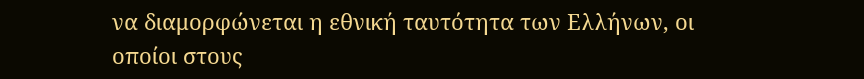να διαμορφώνεται η εθνική ταυτότητα των Ελλήνων, οι οποίοι στους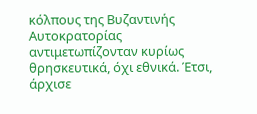κόλπους της Βυζαντινής Αυτοκρατορίας αντιμετωπίζονταν κυρίως θρησκευτικά, όχι εθνικά. Έτσι, άρχισε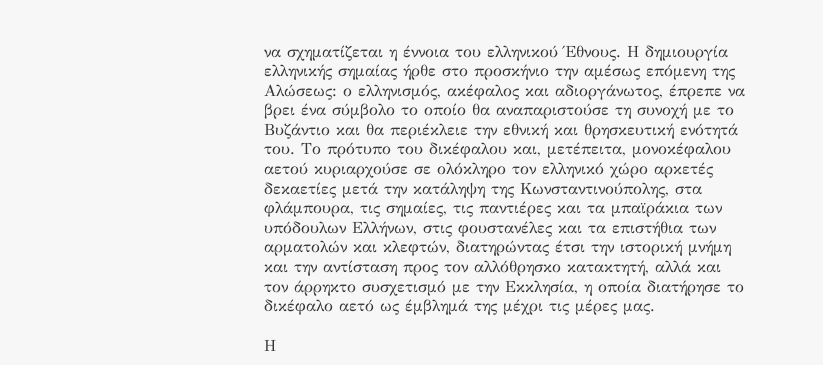να σχηματίζεται η έννοια του ελληνικού Έθνους. Η δημιουργία ελληνικής σημαίας ήρθε στο προσκήνιο την αμέσως επόμενη της Αλώσεως: ο ελληνισμός, ακέφαλος και αδιοργάνωτος, έπρεπε να βρει ένα σύμβολο το οποίο θα αναπαριστούσε τη συνοχή με το Βυζάντιο και θα περιέκλειε την εθνική και θρησκευτική ενότητά του. Το πρότυπο του δικέφαλου και, μετέπειτα, μονοκέφαλου αετού κυριαρχούσε σε ολόκληρο τον ελληνικό χώρο αρκετές δεκαετίες μετά την κατάληψη της Κωνσταντινούπολης, στα φλάμπουρα, τις σημαίες, τις παντιέρες και τα μπαϊράκια των υπόδουλων Ελλήνων, στις φουστανέλες και τα επιστήθια των αρματολών και κλεφτών, διατηρώντας έτσι την ιστορική μνήμη και την αντίσταση προς τον αλλόθρησκο κατακτητή, αλλά και τον άρρηκτο συσχετισμό με την Εκκλησία, η οποία διατήρησε το δικέφαλο αετό ως έμβλημά της μέχρι τις μέρες μας.

Η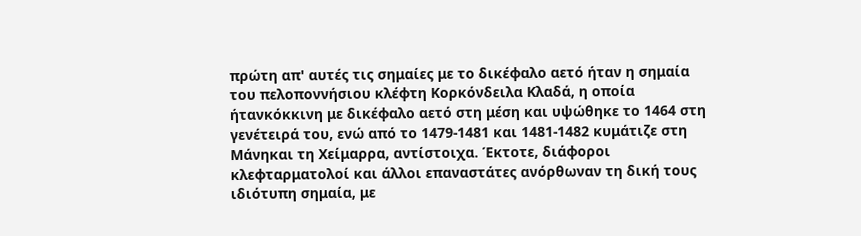πρώτη απ' αυτές τις σημαίες με το δικέφαλο αετό ήταν η σημαία του πελοποννήσιου κλέφτη Κορκόνδειλα Κλαδά, η οποία ήτανκόκκινη με δικέφαλο αετό στη μέση και υψώθηκε το 1464 στη γενέτειρά του, ενώ από το 1479-1481 και 1481-1482 κυμάτιζε στη Μάνηκαι τη Χείμαρρα, αντίστοιχα. Έκτοτε, διάφοροι κλεφταρματολοί και άλλοι επαναστάτες ανόρθωναν τη δική τους ιδιότυπη σημαία, με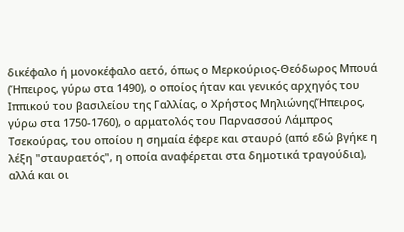δικέφαλο ή μονοκέφαλο αετό, όπως ο Μερκούριος-Θεόδωρος Μπουά (Ήπειρος, γύρω στα 1490), ο οποίος ήταν και γενικός αρχηγός του Ιππικού του βασιλείου της Γαλλίας, ο Χρήστος Μηλιώνης(Ήπειρος, γύρω στα 1750-1760), ο αρματολός του Παρνασσού Λάμπρος Τσεκούρας, του οποίου η σημαία έφερε και σταυρό (από εδώ βγήκε η λέξη "σταυραετός", η οποία αναφέρεται στα δημοτικά τραγούδια), αλλά και οι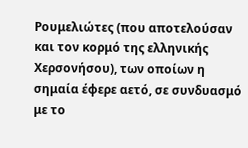Ρουμελιώτες (που αποτελούσαν και τον κορμό της ελληνικής Χερσονήσου), των οποίων η σημαία έφερε αετό, σε συνδυασμό με το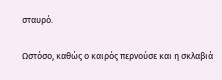σταυρό.

Ωστόσο, καθώς ο καιρός περνούσε και η σκλαβιά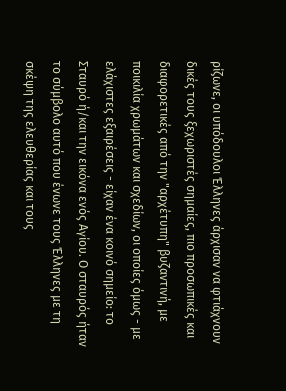ρίζωνε, οι υπόδουλοι Έλληνες άρχισαν να φτιάχνουν δικές τους ξεχωριστές σημαίες, πιο προσωπικές και διαφορετικές από την "αρχέτυπη" βυζαντινή, με ποικιλία χρωμάτων και σχεδίων, οι οποίες όμως - με ελάχιστες εξαιρέσεις - είχαν ένα κοινό σημείο: το Σταυρό ή/και την εικόνα ενός Αγίου. Ο σταυρός ήταν το σύμβολο αυτό που ένωνε τους Έλληνες με τη σκέψη της ελευθερίας και τους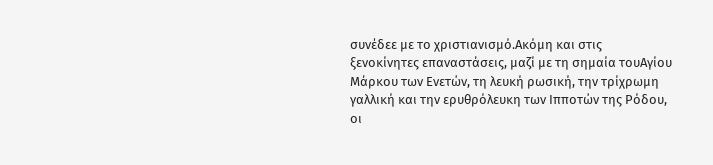συνέδεε με το χριστιανισμό.Ακόμη και στις ξενοκίνητες επαναστάσεις, μαζί με τη σημαία τουΑγίου Μάρκου των Ενετών, τη λευκή ρωσική, την τρίχρωμη γαλλική και την ερυθρόλευκη των Ιπποτών της Ρόδου, οι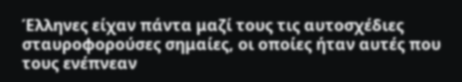Έλληνες είχαν πάντα μαζί τους τις αυτοσχέδιες σταυροφορούσες σημαίες, οι οποίες ήταν αυτές που τους ενέπνεαν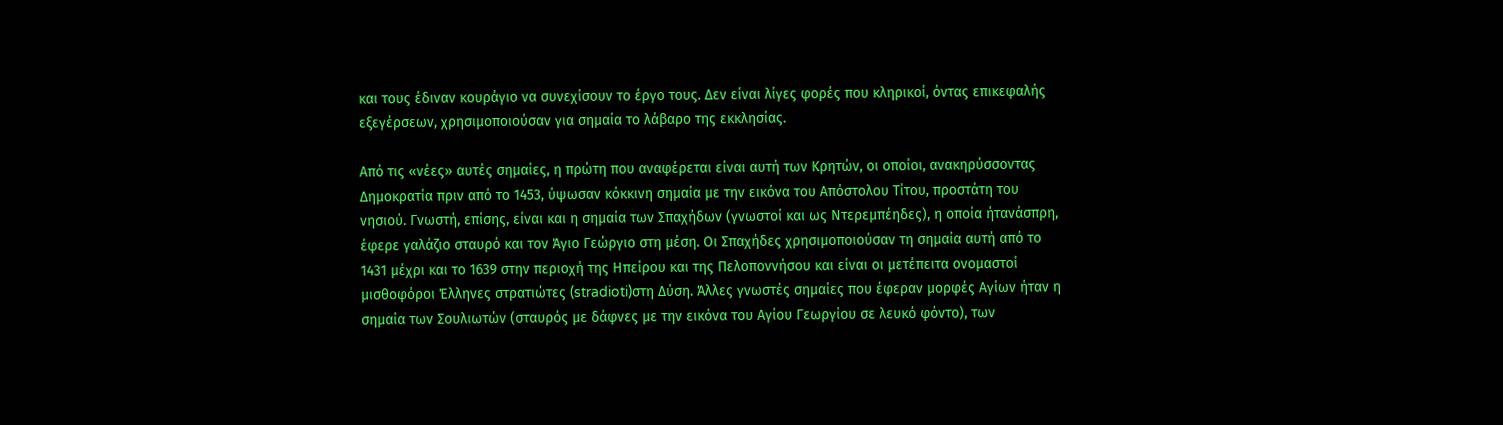και τους έδιναν κουράγιο να συνεχίσουν το έργο τους. Δεν είναι λίγες φορές που κληρικοί, όντας επικεφαλής εξεγέρσεων, χρησιμοποιούσαν για σημαία το λάβαρο της εκκλησίας.

Από τις «νέες» αυτές σημαίες, η πρώτη που αναφέρεται είναι αυτή των Κρητών, οι οποίοι, ανακηρύσσοντας Δημοκρατία πριν από το 1453, ύψωσαν κόκκινη σημαία με την εικόνα του Απόστολου Τίτου, προστάτη του νησιού. Γνωστή, επίσης, είναι και η σημαία των Σπαχήδων (γνωστοί και ως Ντερεμπέηδες), η οποία ήτανάσπρη, έφερε γαλάζιο σταυρό και τον Άγιο Γεώργιο στη μέση. Οι Σπαχήδες χρησιμοποιούσαν τη σημαία αυτή από το 1431 μέχρι και το 1639 στην περιοχή της Ηπείρου και της Πελοποννήσου και είναι οι μετέπειτα ονομαστοί μισθοφόροι Έλληνες στρατιώτες (stradioti)στη Δύση. Άλλες γνωστές σημαίες που έφεραν μορφές Αγίων ήταν η σημαία των Σουλιωτών (σταυρός με δάφνες με την εικόνα του Αγίου Γεωργίου σε λευκό φόντο), των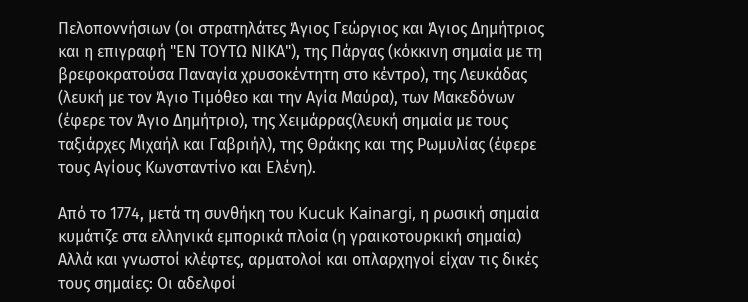Πελοποννήσιων (οι στρατηλάτες Άγιος Γεώργιος και Άγιος Δημήτριος και η επιγραφή "ΕΝ ΤΟΥΤΩ ΝΙΚΑ"), της Πάργας (κόκκινη σημαία με τη βρεφοκρατούσα Παναγία χρυσοκέντητη στο κέντρο), της Λευκάδας (λευκή με τον Άγιο Τιμόθεο και την Αγία Μαύρα), των Μακεδόνων (έφερε τον Άγιο Δημήτριο), της Χειμάρρας(λευκή σημαία με τους ταξιάρχες Μιχαήλ και Γαβριήλ), της Θράκης και της Ρωμυλίας (έφερε τους Αγίους Κωνσταντίνο και Ελένη).

Από το 1774, μετά τη συνθήκη του Kucuk Kainargi, η ρωσική σημαία κυμάτιζε στα ελληνικά εμπορικά πλοία (η γραικοτουρκική σημαία)
Αλλά και γνωστοί κλέφτες, αρματολοί και οπλαρχηγοί είχαν τις δικές τους σημαίες: Οι αδελφοί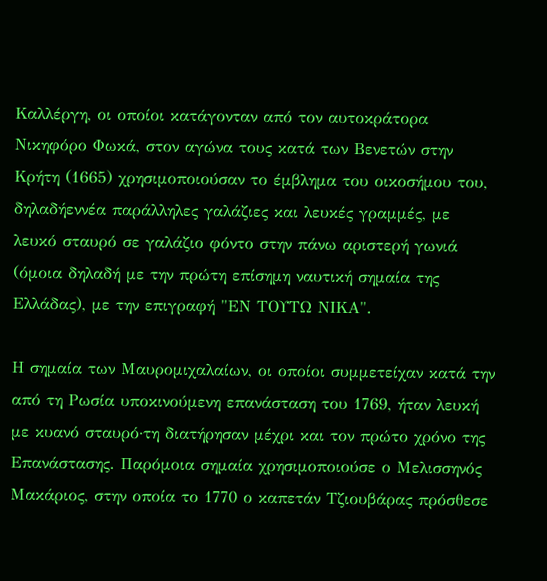Καλλέργη, οι οποίοι κατάγονταν από τον αυτοκράτορα Νικηφόρο Φωκά, στον αγώνα τους κατά των Βενετών στην Κρήτη (1665) χρησιμοποιούσαν το έμβλημα του οικοσήμου του, δηλαδήεννέα παράλληλες γαλάζιες και λευκές γραμμές, με λευκό σταυρό σε γαλάζιο φόντο στην πάνω αριστερή γωνιά (όμοια δηλαδή με την πρώτη επίσημη ναυτική σημαία της Ελλάδας), με την επιγραφή "ΕΝ ΤΟΥΤΩ ΝΙΚΑ".

Η σημαία των Μαυρομιχαλαίων, οι οποίοι συμμετείχαν κατά την από τη Ρωσία υποκινούμενη επανάσταση του 1769, ήταν λευκή με κυανό σταυρό·τη διατήρησαν μέχρι και τον πρώτο χρόνο της Επανάστασης. Παρόμοια σημαία χρησιμοποιούσε ο Μελισσηνός Μακάριος, στην οποία το 1770 ο καπετάν Τζιουβάρας πρόσθεσε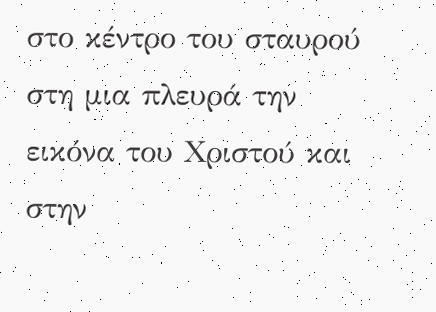στο κέντρο του σταυρού στη μια πλευρά την εικόνα του Χριστού και στην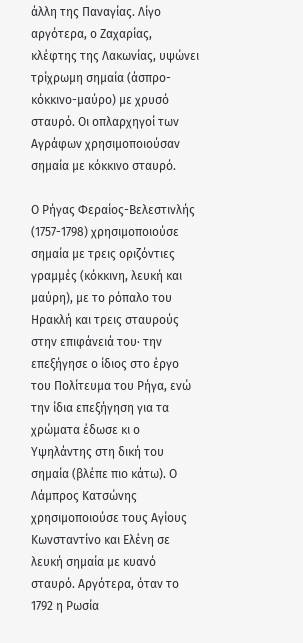άλλη της Παναγίας. Λίγο αργότερα, ο Ζαχαρίας, κλέφτης της Λακωνίας, υψώνει τρίχρωμη σημαία (άσπρο-κόκκινο-μαύρο) με χρυσό σταυρό. Οι οπλαρχηγοί των Αγράφων χρησιμοποιούσαν σημαία με κόκκινο σταυρό.

Ο Ρήγας Φεραίος-Βελεστινλής (1757-1798) χρησιμοποιούσε σημαία με τρεις οριζόντιες γραμμές (κόκκινη, λευκή και μαύρη), με το ρόπαλο του Ηρακλή και τρεις σταυρούς στην επιφάνειά του· την επεξήγησε ο ίδιος στο έργο του Πολίτευμα του Ρήγα, ενώ την ίδια επεξήγηση για τα χρώματα έδωσε κι ο Υψηλάντης στη δική του σημαία (βλέπε πιο κάτω). Ο Λάμπρος Κατσώνης χρησιμοποιούσε τους Αγίους Κωνσταντίνο και Ελένη σε λευκή σημαία με κυανό σταυρό. Αργότερα, όταν το 1792 η Ρωσία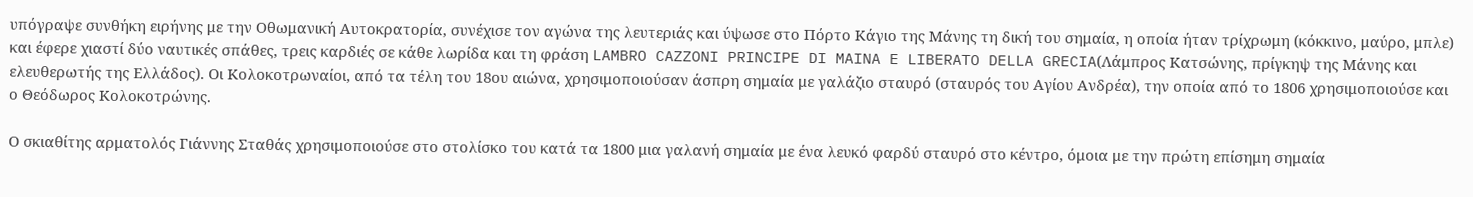υπόγραψε συνθήκη ειρήνης με την Οθωμανική Αυτοκρατορία, συνέχισε τον αγώνα της λευτεριάς και ύψωσε στο Πόρτο Κάγιο της Μάνης τη δική του σημαία, η οποία ήταν τρίχρωμη (κόκκινο, μαύρο, μπλε) και έφερε χιαστί δύο ναυτικές σπάθες, τρεις καρδιές σε κάθε λωρίδα και τη φράση LAMBRO CAZZONI PRINCIPE DI MAINA E LIBERATO DELLA GRECIA(Λάμπρος Κατσώνης, πρίγκηψ της Μάνης και ελευθερωτής της Ελλάδος). Οι Κολοκοτρωναίοι, από τα τέλη του 18ου αιώνα, χρησιμοποιούσαν άσπρη σημαία με γαλάζιο σταυρό (σταυρός του Αγίου Ανδρέα), την οποία από το 1806 χρησιμοποιούσε και ο Θεόδωρος Κολοκοτρώνης.

Ο σκιαθίτης αρματολός Γιάννης Σταθάς χρησιμοποιούσε στο στολίσκο του κατά τα 1800 μια γαλανή σημαία με ένα λευκό φαρδύ σταυρό στο κέντρο, όμοια με την πρώτη επίσημη σημαία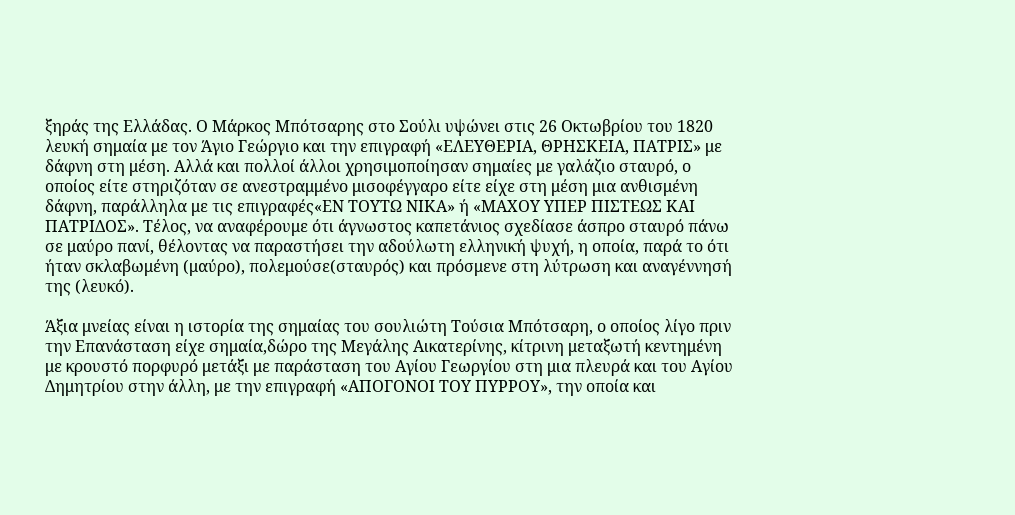ξηράς της Ελλάδας. Ο Μάρκος Μπότσαρης στο Σούλι υψώνει στις 26 Οκτωβρίου του 1820 λευκή σημαία με τον Άγιο Γεώργιο και την επιγραφή «ΕΛΕΥΘΕΡΙΑ, ΘΡΗΣΚΕΙΑ, ΠΑΤΡΙΣ» με δάφνη στη μέση. Αλλά και πολλοί άλλοι χρησιμοποίησαν σημαίες με γαλάζιο σταυρό, ο οποίος είτε στηριζόταν σε ανεστραμμένο μισοφέγγαρο είτε είχε στη μέση μια ανθισμένη δάφνη, παράλληλα με τις επιγραφές«ΕΝ ΤΟΥΤΩ ΝΙΚΑ» ή «ΜΑΧΟΥ ΥΠΕΡ ΠΙΣΤΕΩΣ ΚΑΙ ΠΑΤΡΙΔΟΣ». Τέλος, να αναφέρουμε ότι άγνωστος καπετάνιος σχεδίασε άσπρο σταυρό πάνω σε μαύρο πανί, θέλοντας να παραστήσει την αδούλωτη ελληνική ψυχή, η οποία, παρά το ότι ήταν σκλαβωμένη (μαύρο), πολεμούσε(σταυρός) και πρόσμενε στη λύτρωση και αναγέννησή της (λευκό).

Άξια μνείας είναι η ιστορία της σημαίας του σουλιώτη Τούσια Μπότσαρη, ο οποίος λίγο πριν την Επανάσταση είχε σημαία,δώρο της Μεγάλης Αικατερίνης, κίτρινη μεταξωτή κεντημένη με κρουστό πορφυρό μετάξι με παράσταση του Αγίου Γεωργίου στη μια πλευρά και του Αγίου Δημητρίου στην άλλη, με την επιγραφή «ΑΠΟΓΟΝΟΙ ΤΟΥ ΠΥΡΡΟΥ», την οποία και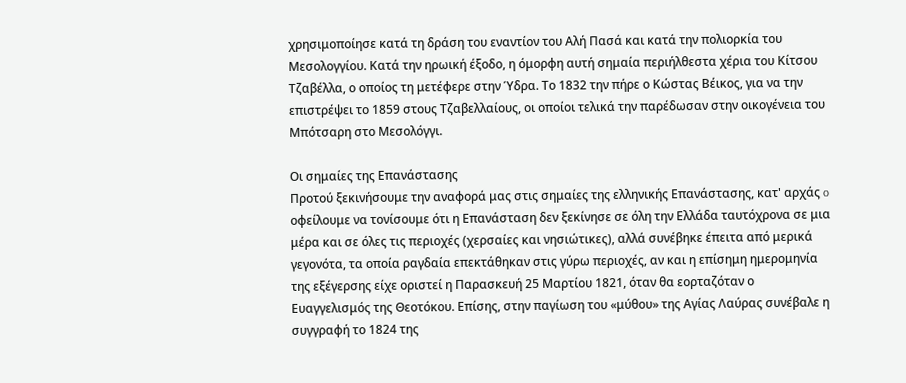χρησιμοποίησε κατά τη δράση του εναντίον του Αλή Πασά και κατά την πολιορκία του Μεσολογγίου. Κατά την ηρωική έξοδο, η όμορφη αυτή σημαία περιήλθεστα χέρια του Κίτσου Τζαβέλλα, ο οποίος τη μετέφερε στην Ύδρα. Το 1832 την πήρε ο Κώστας Βέικος, για να την επιστρέψει το 1859 στους Τζαβελλαίους, οι οποίοι τελικά την παρέδωσαν στην οικογένεια του Μπότσαρη στο Μεσολόγγι.

Οι σημαίες της Επανάστασης
Προτού ξεκινήσουμε την αναφορά μας στις σημαίες της ελληνικής Επανάστασης, κατ' αρχάς o οφείλουμε να τονίσουμε ότι η Επανάσταση δεν ξεκίνησε σε όλη την Ελλάδα ταυτόχρονα σε μια μέρα και σε όλες τις περιοχές (χερσαίες και νησιώτικες), αλλά συνέβηκε έπειτα από μερικά γεγονότα, τα οποία ραγδαία επεκτάθηκαν στις γύρω περιοχές, αν και η επίσημη ημερομηνία της εξέγερσης είχε οριστεί η Παρασκευή 25 Μαρτίου 1821, όταν θα εορταζόταν ο Ευαγγελισμός της Θεοτόκου. Επίσης, στην παγίωση του «μύθου» της Αγίας Λαύρας συνέβαλε η συγγραφή το 1824 της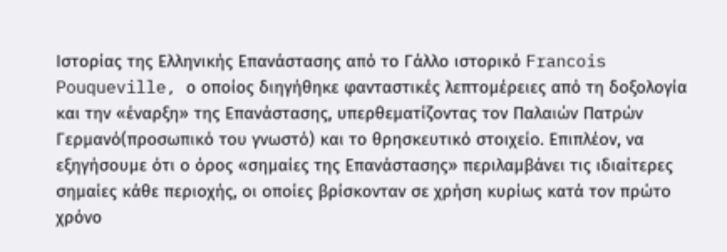Ιστορίας της Ελληνικής Επανάστασης από το Γάλλο ιστορικό Francois Pouqueville, ο οποίος διηγήθηκε φανταστικές λεπτομέρειες από τη δοξολογία και την «έναρξη» της Επανάστασης, υπερθεματίζοντας τον Παλαιών Πατρών Γερμανό(προσωπικό του γνωστό) και το θρησκευτικό στοιχείο. Επιπλέον, να εξηγήσουμε ότι ο όρος «σημαίες της Επανάστασης» περιλαμβάνει τις ιδιαίτερες σημαίες κάθε περιοχής, οι οποίες βρίσκονταν σε χρήση κυρίως κατά τον πρώτο χρόνο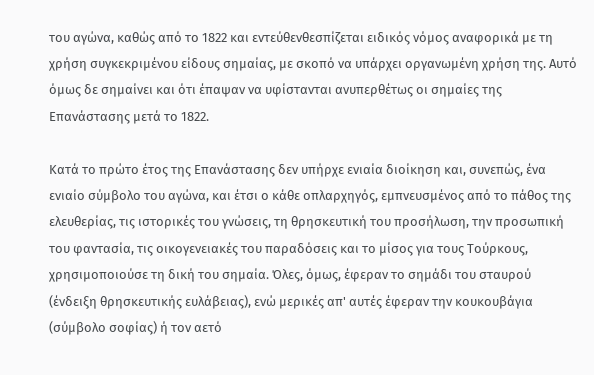του αγώνα, καθώς από το 1822 και εντεύθενθεσπίζεται ειδικός νόμος αναφορικά με τη χρήση συγκεκριμένου είδους σημαίας, με σκοπό να υπάρχει οργανωμένη χρήση της. Αυτό όμως δε σημαίνει και ότι έπαψαν να υφίστανται ανυπερθέτως οι σημαίες της Επανάστασης μετά το 1822.

Κατά το πρώτο έτος της Επανάστασης δεν υπήρχε ενιαία διοίκηση και, συνεπώς, ένα ενιαίο σύμβολο του αγώνα, και έτσι ο κάθε οπλαρχηγός, εμπνευσμένος από το πάθος της ελευθερίας, τις ιστορικές του γνώσεις, τη θρησκευτική του προσήλωση, την προσωπική του φαντασία, τις οικογενειακές του παραδόσεις και το μίσος για τους Τούρκους, χρησιμοποιούσε τη δική του σημαία. Όλες, όμως, έφεραν το σημάδι του σταυρού (ένδειξη θρησκευτικής ευλάβειας), ενώ μερικές απ' αυτές έφεραν την κουκουβάγια (σύμβολο σοφίας) ή τον αετό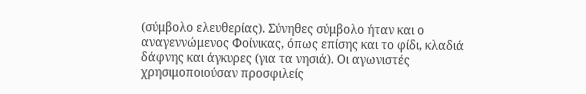(σύμβολο ελευθερίας). Σύνηθες σύμβολο ήταν και ο αναγεννώμενος Φοίνικας, όπως επίσης και το φίδι, κλαδιά δάφνης και άγκυρες (για τα νησιά). Οι αγωνιστές χρησιμοποιούσαν προσφιλείς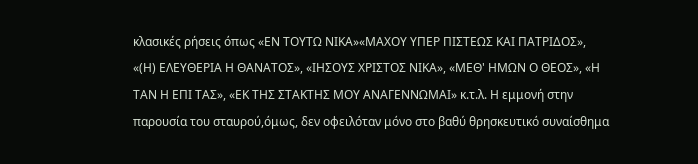κλασικές ρήσεις όπως «ΕΝ ΤΟΥΤΩ ΝΙΚΑ»«ΜΑΧΟΥ ΥΠΕΡ ΠΙΣΤΕΩΣ ΚΑΙ ΠΑΤΡΙΔΟΣ», «(Η) ΕΛΕΥΘΕΡΙΑ Η ΘΑΝΑΤΟΣ», «ΙΗΣΟΥΣ ΧΡΙΣΤΟΣ ΝΙΚΑ», «ΜΕΘ' ΗΜΩΝ Ο ΘΕΟΣ», «Η ΤΑΝ Η ΕΠΙ ΤΑΣ», «ΕΚ ΤΗΣ ΣΤΑΚΤΗΣ ΜΟΥ ΑΝΑΓΕΝΝΩΜΑΙ» κ.τ.λ. Η εμμονή στην παρουσία του σταυρού,όμως, δεν οφειλόταν μόνο στο βαθύ θρησκευτικό συναίσθημα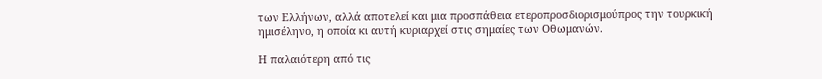των Ελλήνων, αλλά αποτελεί και μια προσπάθεια ετεροπροσδιορισμούπρος την τουρκική ημισέληνο, η οποία κι αυτή κυριαρχεί στις σημαίες των Οθωμανών.

Η παλαιότερη από τις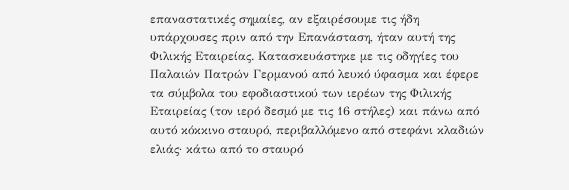επαναστατικές σημαίες, αν εξαιρέσουμε τις ήδη υπάρχουσες πριν από την Επανάσταση, ήταν αυτή της Φιλικής Εταιρείας. Κατασκευάστηκε με τις οδηγίες του Παλαιών Πατρών Γερμανού από λευκό ύφασμα και έφερε τα σύμβολα του εφοδιαστικού των ιερέων της Φιλικής Εταιρείας (τον ιερό δεσμό με τις 16 στήλες) και πάνω από αυτό κόκκινο σταυρό, περιβαλλόμενο από στεφάνι κλαδιών ελιάς· κάτω από το σταυρό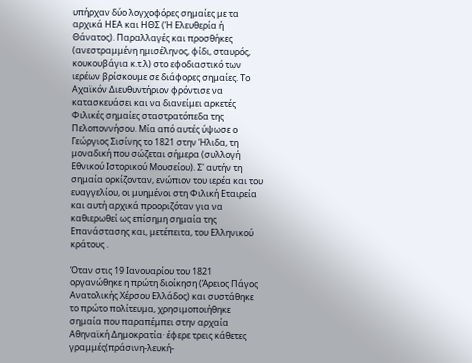υπήρχαν δύο λογχοφόρες σημαίες με τα αρχικά ΗΕΑ και ΗΘΣ (Ή Ελευθερία ή Θάνατος). Παραλλαγές και προσθήκες (ανεστραμμένη ημισέληνος, φίδι, σταυρός, κουκουβάγια κ.τ.λ) στο εφοδιαστικό των ιερέων βρίσκουμε σε διάφορες σημαίες. Το Αχαϊκόν Διευθυντήριον φρόντισε να κατασκευάσει και να διανείμει αρκετές Φιλικές σημαίες σταστρατόπεδα της Πελοποννήσου. Μία από αυτές ύψωσε ο Γεώργιος Σισίνης το 1821 στην Ήλιδα, τη μοναδική που σώζεται σήμερα (συλλογή Εθνικού Ιστορικού Μουσείου). Σ' αυτήν τη σημαία ορκίζονταν, ενώπιον του ιερέα και του ευαγγελίου, οι μυημένοι στη Φιλική Εταιρεία και αυτή αρχικά προοριζόταν για να καθιερωθεί ως επίσημη σημαία της Επανάστασης και, μετέπειτα, του Ελληνικού κράτους .

Όταν στις 19 Ιανουαρίου του 1821 οργανώθηκε η πρώτη διοίκηση (Άρειος Πάγος Ανατολικής Χέρσου Ελλάδος) και συστάθηκε το πρώτο πολίτευμα, χρησιμοποιήθηκε σημαία που παραπέμπει στην αρχαία Αθηναϊκή Δημοκρατία· έφερε τρεις κάθετες γραμμές(πράσινη-λευκή-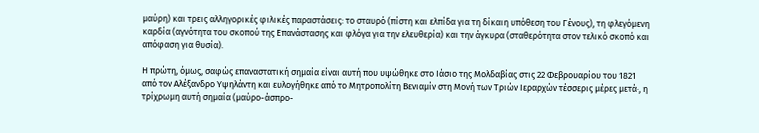μαύρη) και τρεις αλληγορικές φιλικές παραστάσεις: το σταυρό (πίστη και ελπίδα για τη δίκαιη υπόθεση του Γένους), τη φλεγόμενη καρδία (αγνότητα του σκοπού της Επανάστασης και φλόγα για την ελευθερία) και την άγκυρα (σταθερότητα στον τελικό σκοπό και απόφαση για θυσία).

Η πρώτη, όμως, σαφώς επαναστατική σημαία είναι αυτή που υψώθηκε στο Ιάσιο της Μολδαβίας στις 22 Φεβρουαρίου του 1821 από τον Αλέξανδρο Υψηλάντη και ευλογήθηκε από το Μητροπολίτη Βενιαμίν στη Μονή των Τριών Ιεραρχών τέσσερις μέρες μετά·, η τρίχρωμη αυτή σημαία (μαύρο-άσπρο-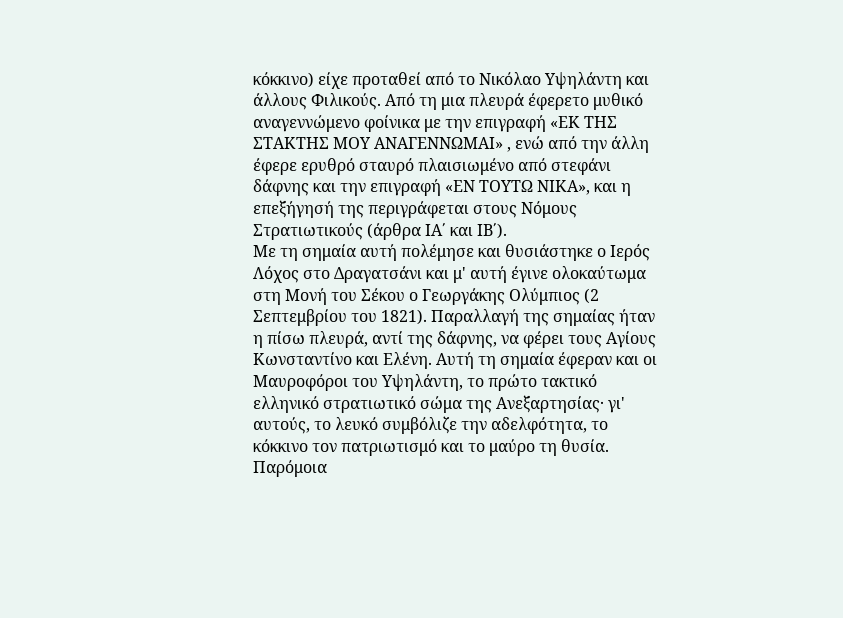κόκκινο) είχε προταθεί από το Νικόλαο Υψηλάντη και άλλους Φιλικούς. Από τη μια πλευρά έφερετο μυθικό αναγεννώμενο φοίνικα με την επιγραφή «ΕΚ ΤΗΣ ΣΤΑΚΤΗΣ ΜΟΥ ΑΝΑΓΕΝΝΩΜΑΙ» , ενώ από την άλλη έφερε ερυθρό σταυρό πλαισιωμένο από στεφάνι δάφνης και την επιγραφή «ΕΝ ΤΟΥΤΩ ΝΙΚΑ», και η επεξήγησή της περιγράφεται στους Νόμους Στρατιωτικούς (άρθρα ΙΑ΄ και ΙΒ΄).
Με τη σημαία αυτή πολέμησε και θυσιάστηκε ο Ιερός Λόχος στο Δραγατσάνι και μ' αυτή έγινε ολοκαύτωμα στη Μονή του Σέκου ο Γεωργάκης Ολύμπιος (2 Σεπτεμβρίου του 1821). Παραλλαγή της σημαίας ήταν η πίσω πλευρά, αντί της δάφνης, να φέρει τους Αγίους Κωνσταντίνο και Ελένη. Αυτή τη σημαία έφεραν και οι Μαυροφόροι του Υψηλάντη, το πρώτο τακτικό ελληνικό στρατιωτικό σώμα της Ανεξαρτησίας· γι' αυτούς, το λευκό συμβόλιζε την αδελφότητα, το κόκκινο τον πατριωτισμό και το μαύρο τη θυσία. Παρόμοια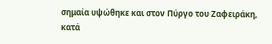σημαία υψώθηκε και στον Πύργο του Ζαφειράκη, κατά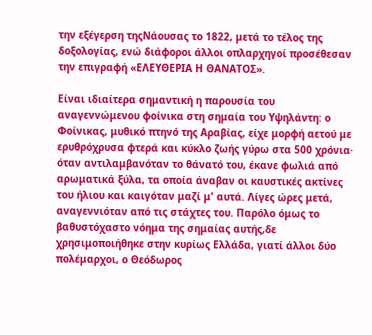την εξέγερση τηςΝάουσας το 1822, μετά το τέλος της δοξολογίας, ενώ διάφοροι άλλοι οπλαρχηγοί προσέθεσαν την επιγραφή «ΕΛΕΥΘΕΡΙΑ Η ΘΑΝΑΤΟΣ».

Είναι ιδιαίτερα σημαντική η παρουσία του αναγεννώμενου φοίνικα στη σημαία του Υψηλάντη: ο Φοίνικας, μυθικό πτηνό της Αραβίας, είχε μορφή αετού με ερυθρόχρυσα φτερά και κύκλο ζωής γύρω στα 500 χρόνια· όταν αντιλαμβανόταν το θάνατό του, έκανε φωλιά από αρωματικά ξύλα, τα οποία άναβαν οι καυστικές ακτίνες του ήλιου και καιγόταν μαζί μ' αυτά. Λίγες ώρες μετά, αναγεννιόταν από τις στάχτες του. Παρόλο όμως το βαθυστόχαστο νόημα της σημαίας αυτής,δε χρησιμοποιήθηκε στην κυρίως Ελλάδα, γιατί άλλοι δύο πολέμαρχοι, ο Θεόδωρος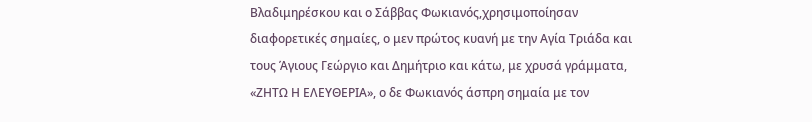Βλαδιμηρέσκου και ο Σάββας Φωκιανός,χρησιμοποίησαν διαφορετικές σημαίες, ο μεν πρώτος κυανή με την Αγία Τριάδα και τους Άγιους Γεώργιο και Δημήτριο και κάτω, με χρυσά γράμματα, «ΖΗΤΩ Η ΕΛΕΥΘΕΡΙΑ», ο δε Φωκιανός άσπρη σημαία με τον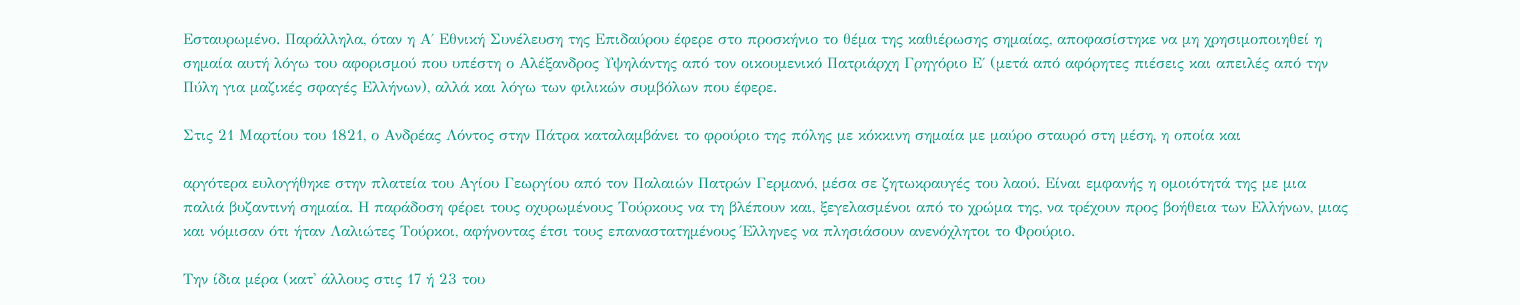Εσταυρωμένο. Παράλληλα, όταν η Α΄ Εθνική Συνέλευση της Επιδαύρου έφερε στο προσκήνιο το θέμα της καθιέρωσης σημαίας, αποφασίστηκε να μη χρησιμοποιηθεί η σημαία αυτή λόγω του αφορισμού που υπέστη ο Αλέξανδρος Υψηλάντης από τον οικουμενικό Πατριάρχη Γρηγόριο Ε΄ (μετά από αφόρητες πιέσεις και απειλές από την Πύλη για μαζικές σφαγές Ελλήνων), αλλά και λόγω των φιλικών συμβόλων που έφερε.

Στις 21 Μαρτίου του 1821, ο Ανδρέας Λόντος στην Πάτρα καταλαμβάνει το φρούριο της πόλης με κόκκινη σημαία με μαύρο σταυρό στη μέση, η οποία και

αργότερα ευλογήθηκε στην πλατεία του Αγίου Γεωργίου από τον Παλαιών Πατρών Γερμανό, μέσα σε ζητωκραυγές του λαού. Είναι εμφανής η ομοιότητά της με μια παλιά βυζαντινή σημαία. Η παράδοση φέρει τους οχυρωμένους Τούρκους να τη βλέπουν και, ξεγελασμένοι από το χρώμα της, να τρέχουν προς βοήθεια των Ελλήνων, μιας και νόμισαν ότι ήταν Λαλιώτες Τούρκοι, αφήνοντας έτσι τους επαναστατημένους Έλληνες να πλησιάσουν ανενόχλητοι το Φρούριο.

Την ίδια μέρα (κατ' άλλους στις 17 ή 23 του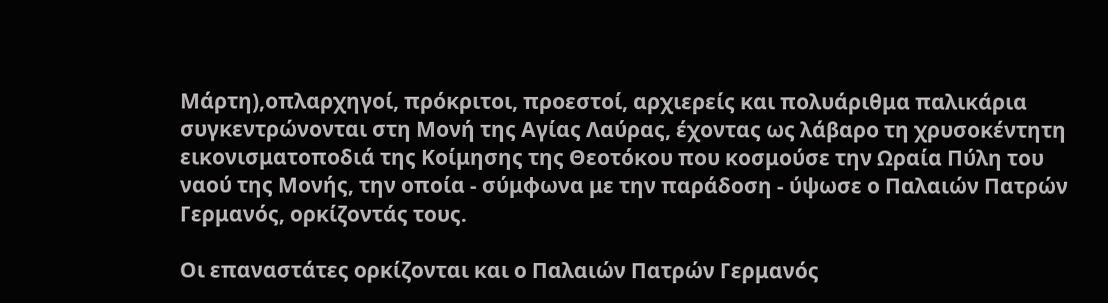Μάρτη),οπλαρχηγοί, πρόκριτοι, προεστοί, αρχιερείς και πολυάριθμα παλικάρια συγκεντρώνονται στη Μονή της Αγίας Λαύρας, έχοντας ως λάβαρο τη χρυσοκέντητη εικονισματοποδιά της Κοίμησης της Θεοτόκου που κοσμούσε την Ωραία Πύλη του ναού της Μονής, την οποία - σύμφωνα με την παράδοση - ύψωσε ο Παλαιών Πατρών Γερμανός, ορκίζοντάς τους.

Οι επαναστάτες ορκίζονται και ο Παλαιών Πατρών Γερμανός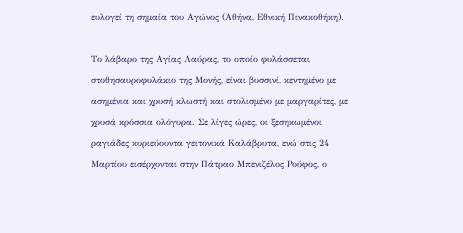ευλογεί τη σημαία του Αγώνος (Αθήνα, Εθνική Πινακοθήκη).

Το λάβαρο της Αγίας Λαύρας, το οποίο φυλάσσεται στοθησαυροφυλάκιο της Μονής, είναι βυσσινί, κεντημένο με ασημένια και χρυσή κλωστή και στολισμένο με μαργαρίτες, με χρυσά κρόσσια ολόγυρα. Σε λίγες ώρες, οι ξεσηκωμένοι ραγιάδες κυριεύουντα γειτονικά Καλάβρυτα, ενώ στις 24 Μαρτίου εισέρχονται στην Πάτραο Μπενιζέλος Ρούφος, ο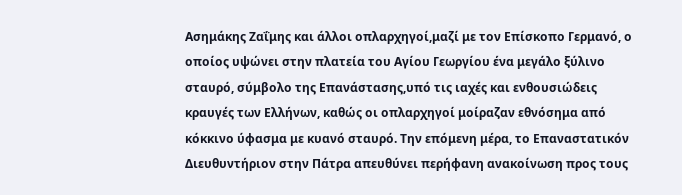Ασημάκης Ζαΐμης και άλλοι οπλαρχηγοί,μαζί με τον Επίσκοπο Γερμανό, ο οποίος υψώνει στην πλατεία του Αγίου Γεωργίου ένα μεγάλο ξύλινο σταυρό, σύμβολο της Επανάστασης,υπό τις ιαχές και ενθουσιώδεις κραυγές των Ελλήνων, καθώς οι οπλαρχηγοί μοίραζαν εθνόσημα από κόκκινο ύφασμα με κυανό σταυρό. Την επόμενη μέρα, το Επαναστατικόν Διευθυντήριον στην Πάτρα απευθύνει περήφανη ανακοίνωση προς τους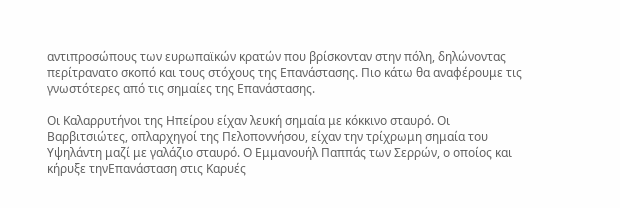αντιπροσώπους των ευρωπαϊκών κρατών που βρίσκονταν στην πόλη, δηλώνοντας περίτρανατο σκοπό και τους στόχους της Επανάστασης. Πιο κάτω θα αναφέρουμε τις γνωστότερες από τις σημαίες της Επανάστασης.

Οι Καλαρρυτήνοι της Ηπείρου είχαν λευκή σημαία με κόκκινο σταυρό. Οι Βαρβιτσιώτες, οπλαρχηγοί της Πελοποννήσου, είχαν την τρίχρωμη σημαία του Υψηλάντη μαζί με γαλάζιο σταυρό. Ο Εμμανουήλ Παππάς των Σερρών, ο οποίος και κήρυξε τηνΕπανάσταση στις Καρυές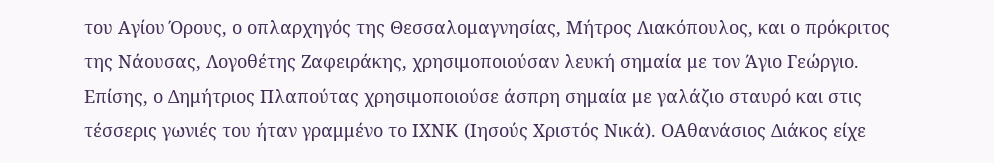του Αγίου Όρους, ο οπλαρχηγός της Θεσσαλομαγνησίας, Μήτρος Λιακόπουλος, και ο πρόκριτος της Νάουσας, Λογοθέτης Ζαφειράκης, χρησιμοποιούσαν λευκή σημαία με τον Άγιο Γεώργιο. Επίσης, ο Δημήτριος Πλαπούτας χρησιμοποιούσε άσπρη σημαία με γαλάζιο σταυρό και στις τέσσερις γωνιές του ήταν γραμμένο το ΙΧΝΚ (Ιησούς Χριστός Νικά). ΟΑθανάσιος Διάκος είχε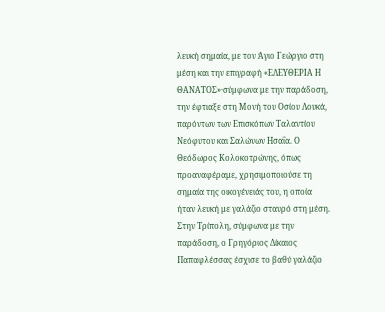λευκή σημαία, με τον Άγιο Γεώργιο στη μέση και την επιγραφή «ΕΛΕΥΘΕΡΙΑ Η ΘΑΝΑΤΟΣ»·σύμφωνα με την παράδοση, την έφτιαξε στη Μονή του Οσίου Λουκά, παρόντων των Επισκόπων Ταλαντίου Νεόφυτου και Σαλώνων Ησαΐα. Ο Θεόδωρος Κολοκοτρώνης, όπως προαναφέραμε, χρησιμοποιούσε τη σημαία της οικογένειάς του, η οποία ήταν λευκή με γαλάζιο σταυρό στη μέση. Στην Τρίπολη, σύμφωνα με την παράδοση, ο Γρηγόριος Δίκαιος Παπαφλέσσας έσχισε το βαθύ γαλάζιο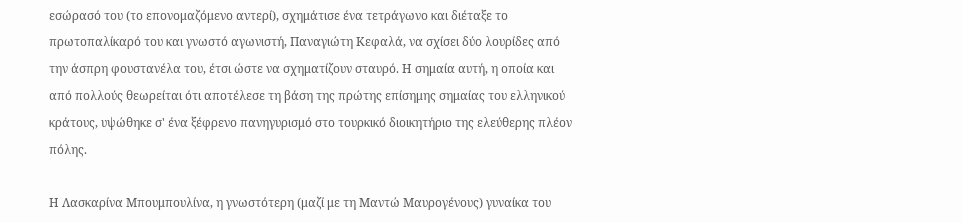εσώρασό του (το επονομαζόμενο αντερί), σχημάτισε ένα τετράγωνο και διέταξε το πρωτοπαλίκαρό του και γνωστό αγωνιστή, Παναγιώτη Κεφαλά, να σχίσει δύο λουρίδες από την άσπρη φουστανέλα του, έτσι ώστε να σχηματίζουν σταυρό. Η σημαία αυτή, η οποία και από πολλούς θεωρείται ότι αποτέλεσε τη βάση της πρώτης επίσημης σημαίας του ελληνικού κράτους, υψώθηκε σ' ένα ξέφρενο πανηγυρισμό στο τουρκικό διοικητήριο της ελεύθερης πλέον πόλης.

Η Λασκαρίνα Μπουμπουλίνα, η γνωστότερη (μαζί με τη Μαντώ Μαυρογένους) γυναίκα του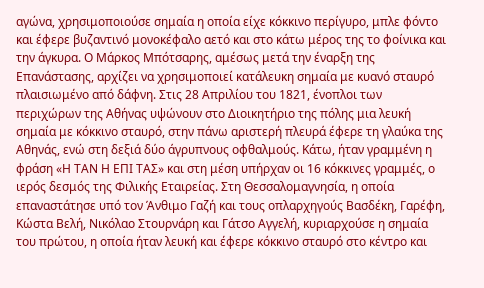αγώνα, χρησιμοποιούσε σημαία η οποία είχε κόκκινο περίγυρο, μπλε φόντο και έφερε βυζαντινό μονοκέφαλο αετό και στο κάτω μέρος της το φοίνικα και την άγκυρα. Ο Μάρκος Μπότσαρης, αμέσως μετά την έναρξη της Επανάστασης, αρχίζει να χρησιμοποιεί κατάλευκη σημαία με κυανό σταυρό πλαισιωμένο από δάφνη. Στις 28 Απριλίου του 1821, ένοπλοι των περιχώρων της Αθήνας υψώνουν στο Διοικητήριο της πόλης μια λευκή σημαία με κόκκινο σταυρό, στην πάνω αριστερή πλευρά έφερε τη γλαύκα της Αθηνάς, ενώ στη δεξιά δύο άγρυπνους οφθαλμούς. Κάτω, ήταν γραμμένη η φράση «Η ΤΑΝ Η ΕΠΙ ΤΑΣ» και στη μέση υπήρχαν οι 16 κόκκινες γραμμές, ο ιερός δεσμός της Φιλικής Εταιρείας. Στη Θεσσαλομαγνησία, η οποία επαναστάτησε υπό τον Άνθιμο Γαζή και τους οπλαρχηγούς Βασδέκη, Γαρέφη, Κώστα Βελή, Νικόλαο Στουρνάρη και Γάτσο Αγγελή, κυριαρχούσε η σημαία του πρώτου, η οποία ήταν λευκή και έφερε κόκκινο σταυρό στο κέντρο και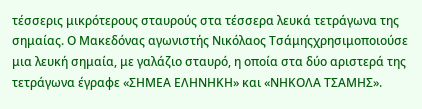τέσσερις μικρότερους σταυρούς στα τέσσερα λευκά τετράγωνα της σημαίας. Ο Μακεδόνας αγωνιστής Νικόλαος Τσάμηςχρησιμοποιούσε μια λευκή σημαία, με γαλάζιο σταυρό, η οποία στα δύο αριστερά της τετράγωνα έγραφε «ΣΗΜΕΑ ΕΛΗΝΗΚΗ» και «ΝΗΚΟΛΑ ΤΣΑΜΗΣ».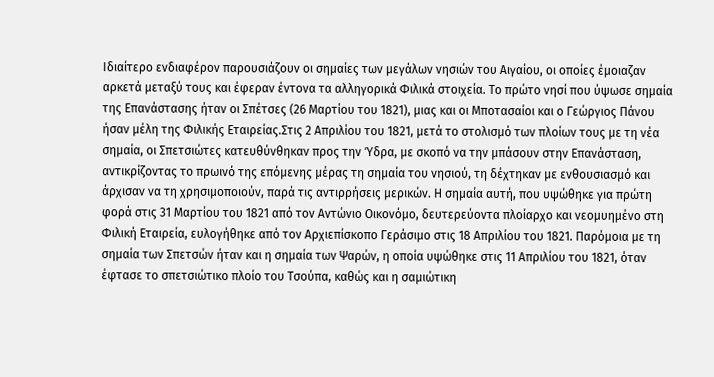Ιδιαίτερο ενδιαφέρον παρουσιάζουν οι σημαίες των μεγάλων νησιών του Αιγαίου, οι οποίες έμοιαζαν αρκετά μεταξύ τους και έφεραν έντονα τα αλληγορικά Φιλικά στοιχεία. Το πρώτο νησί που ύψωσε σημαία της Επανάστασης ήταν οι Σπέτσες (26 Μαρτίου του 1821), μιας και οι Μποτασαίοι και ο Γεώργιος Πάνου ήσαν μέλη της Φιλικής Εταιρείας.Στις 2 Απριλίου του 1821, μετά το στολισμό των πλοίων τους με τη νέα σημαία, οι Σπετσιώτες κατευθύνθηκαν προς την Ύδρα, με σκοπό να την μπάσουν στην Επανάσταση, αντικρίζοντας το πρωινό της επόμενης μέρας τη σημαία του νησιού, τη δέχτηκαν με ενθουσιασμό και άρχισαν να τη χρησιμοποιούν, παρά τις αντιρρήσεις μερικών. Η σημαία αυτή, που υψώθηκε για πρώτη φορά στις 31 Μαρτίου του 1821 από τον Αντώνιο Οικονόμο, δευτερεύοντα πλοίαρχο και νεομυημένο στη Φιλική Εταιρεία, ευλογήθηκε από τον Αρχιεπίσκοπο Γεράσιμο στις 18 Απριλίου του 1821. Παρόμοια με τη σημαία των Σπετσών ήταν και η σημαία των Ψαρών, η οποία υψώθηκε στις 11 Απριλίου του 1821, όταν έφτασε το σπετσιώτικο πλοίο του Τσούπα, καθώς και η σαμιώτικη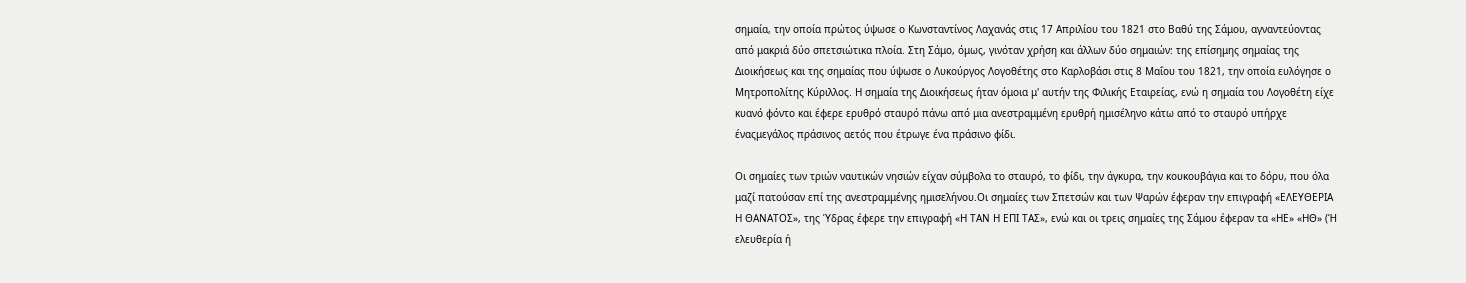σημαία, την οποία πρώτος ύψωσε ο Κωνσταντίνος Λαχανάς στις 17 Απριλίου του 1821 στο Βαθύ της Σάμου, αγναντεύοντας από μακριά δύο σπετσιώτικα πλοία. Στη Σάμο, όμως, γινόταν χρήση και άλλων δύο σημαιών: της επίσημης σημαίας της Διοικήσεως και της σημαίας που ύψωσε ο Λυκούργος Λογοθέτης στο Καρλοβάσι στις 8 Μαΐου του 1821, την οποία ευλόγησε ο Μητροπολίτης Κύριλλος. Η σημαία της Διοικήσεως ήταν όμοια μ' αυτήν της Φιλικής Εταιρείας, ενώ η σημαία του Λογοθέτη είχε κυανό φόντο και έφερε ερυθρό σταυρό πάνω από μια ανεστραμμένη ερυθρή ημισέληνο κάτω από το σταυρό υπήρχε έναςμεγάλος πράσινος αετός που έτρωγε ένα πράσινο φίδι.

Οι σημαίες των τριών ναυτικών νησιών είχαν σύμβολα το σταυρό, το φίδι, την άγκυρα, την κουκουβάγια και το δόρυ, που όλα μαζί πατούσαν επί της ανεστραμμένης ημισελήνου.Οι σημαίες των Σπετσών και των Ψαρών έφεραν την επιγραφή «ΕΛΕΥΘΕΡΙΑ Η ΘΑΝΑΤΟΣ», της Ύδρας έφερε την επιγραφή «Η ΤΑΝ Η ΕΠΙ ΤΑΣ», ενώ και οι τρεις σημαίες της Σάμου έφεραν τα «ΗΕ» «ΗΘ» (Ή ελευθερία ή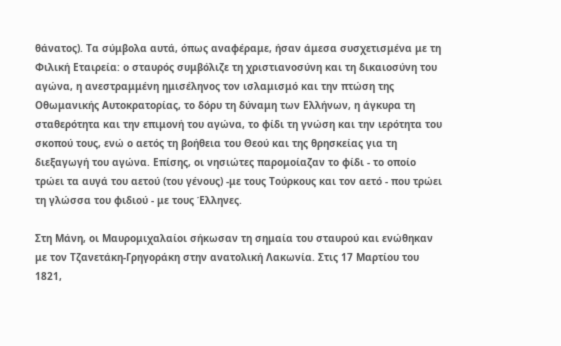θάνατος). Τα σύμβολα αυτά, όπως αναφέραμε, ήσαν άμεσα συσχετισμένα με τη Φιλική Εταιρεία: ο σταυρός συμβόλιζε τη χριστιανοσύνη και τη δικαιοσύνη του αγώνα, η ανεστραμμένη ημισέληνος τον ισλαμισμό και την πτώση της Οθωμανικής Αυτοκρατορίας, το δόρυ τη δύναμη των Ελλήνων, η άγκυρα τη σταθερότητα και την επιμονή του αγώνα, το φίδι τη γνώση και την ιερότητα του σκοπού τους, ενώ ο αετός τη βοήθεια του Θεού και της θρησκείας για τη διεξαγωγή του αγώνα. Επίσης, οι νησιώτες παρομοίαζαν το φίδι - το οποίο τρώει τα αυγά του αετού (του γένους) -με τους Τούρκους και τον αετό - που τρώει τη γλώσσα του φιδιού - με τους Έλληνες.

Στη Μάνη, οι Μαυρομιχαλαίοι σήκωσαν τη σημαία του σταυρού και ενώθηκαν με τον Τζανετάκη-Γρηγοράκη στην ανατολική Λακωνία. Στις 17 Μαρτίου του 1821,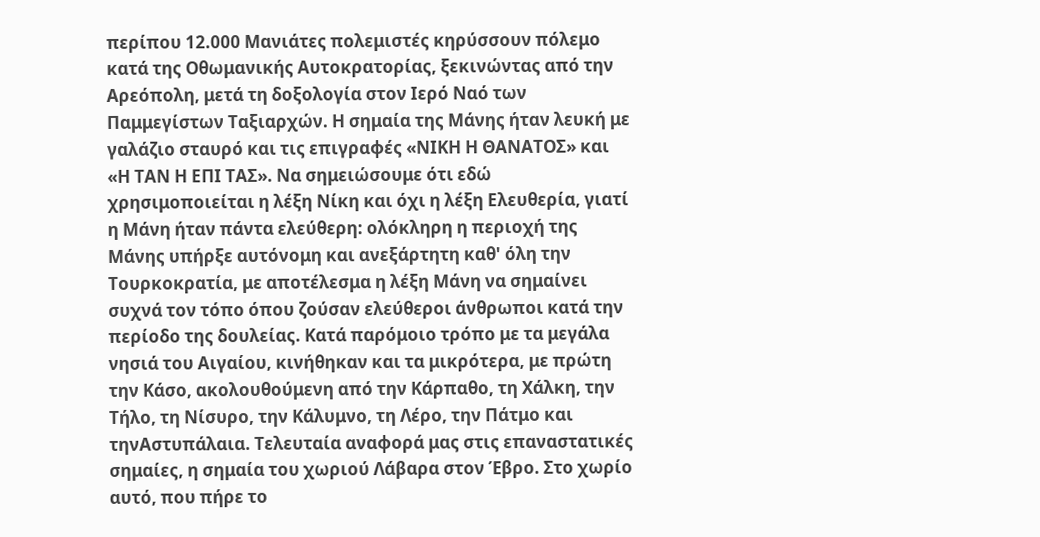περίπου 12.000 Μανιάτες πολεμιστές κηρύσσουν πόλεμο κατά της Οθωμανικής Αυτοκρατορίας, ξεκινώντας από την Αρεόπολη, μετά τη δοξολογία στον Ιερό Ναό των Παμμεγίστων Ταξιαρχών. Η σημαία της Μάνης ήταν λευκή με γαλάζιο σταυρό και τις επιγραφές «ΝΙΚΗ Η ΘΑΝΑΤΟΣ» και «Η ΤΑΝ Η ΕΠΙ ΤΑΣ». Να σημειώσουμε ότι εδώ χρησιμοποιείται η λέξη Νίκη και όχι η λέξη Ελευθερία, γιατί η Μάνη ήταν πάντα ελεύθερη: ολόκληρη η περιοχή της Μάνης υπήρξε αυτόνομη και ανεξάρτητη καθ' όλη την Τουρκοκρατία, με αποτέλεσμα η λέξη Μάνη να σημαίνει συχνά τον τόπο όπου ζούσαν ελεύθεροι άνθρωποι κατά την περίοδο της δουλείας. Κατά παρόμοιο τρόπο με τα μεγάλα νησιά του Αιγαίου, κινήθηκαν και τα μικρότερα, με πρώτη την Κάσο, ακολουθούμενη από την Κάρπαθο, τη Χάλκη, την Τήλο, τη Νίσυρο, την Κάλυμνο, τη Λέρο, την Πάτμο και τηνΑστυπάλαια. Τελευταία αναφορά μας στις επαναστατικές σημαίες, η σημαία του χωριού Λάβαρα στον Έβρο. Στο χωρίο αυτό, που πήρε το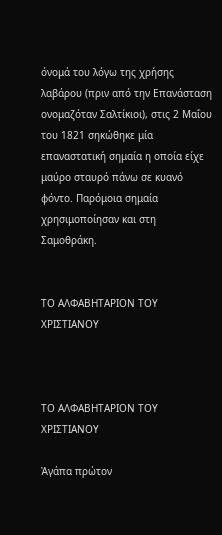όνομά του λόγω της χρήσης λαβάρου (πριν από την Επανάσταση ονομαζόταν Σαλτίκιοι), στις 2 Μαΐου του 1821 σηκώθηκε μία επαναστατική σημαία η οποία είχε μαύρο σταυρό πάνω σε κυανό φόντο. Παρόμοια σημαία χρησιμοποίησαν και στη Σαμοθράκη.


ΤΟ ΑΛΦΑΒΗΤΑΡΙΟΝ ΤΟΥ ΧΡΙΣΤΙΑΝΟΥ



ΤΟ ΑΛΦΑΒΗΤΑΡΙΟΝ ΤΟΥ ΧΡΙΣΤΙΑΝΟΥ

Ἀγάπα πρώτον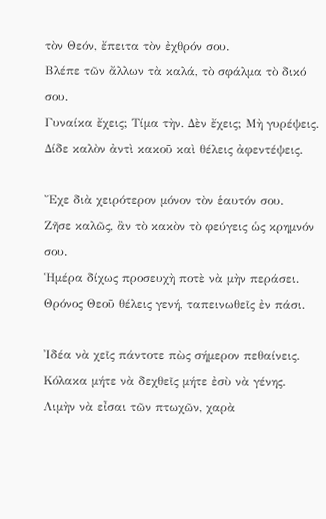τὸν Θεόν, ἔπειτα τὸν ἐχθρόν σου.
Βλέπε τῶν ἄλλων τὰ καλά, τὸ σφάλμα τὸ δικό σου.
Γυναίκα ἔχεις; Τίμα τὴν. Δὲν ἔχεις; Μὴ γυρέψεις.
Δίδε καλὸν ἀντὶ κακοῦ καὶ θέλεις ἀφεντέψεις.

Ἔχε διὰ χειρότερον μόνον τὸν ἑαυτόν σου.
Ζῆσε καλῶς, ἂν τὸ κακὸν τὸ φεύγεις ὡς κρημνόν σου.
Ἡμέρα δίχως προσευχὴ ποτὲ νὰ μὴν περάσει.
Θρόνος Θεοῦ θέλεις γενή, ταπεινωθεῖς ἐν πάσι.

Ἰδέα νὰ χεῖς πάντοτε πὼς σήμερον πεθαίνεις.
Κόλακα μήτε νὰ δεχθεῖς μήτε ἐσὺ νὰ γένης.
Λιμὴν νὰ εἶσαι τῶν πτωχῶν, χαρὰ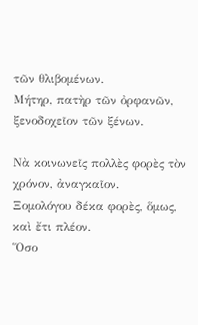τῶν θλιβομένων.
Μήτηρ, πατὴρ τῶν ὀρφανῶν, ξενοδοχεῖον τῶν ξένων.

Νὰ κοινωνεῖς πολλὲς φορὲς τὸν χρόνον, ἀναγκαῖον.
Ξομολόγου δέκα φορὲς, ὅμως, καὶ ἔτι πλέον.
Ὅσο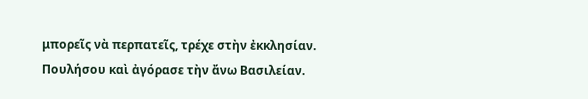μπορεῖς νὰ περπατεῖς, τρέχε στὴν ἐκκλησίαν.
Πουλήσου καὶ ἀγόρασε τὴν ἄνω Βασιλείαν.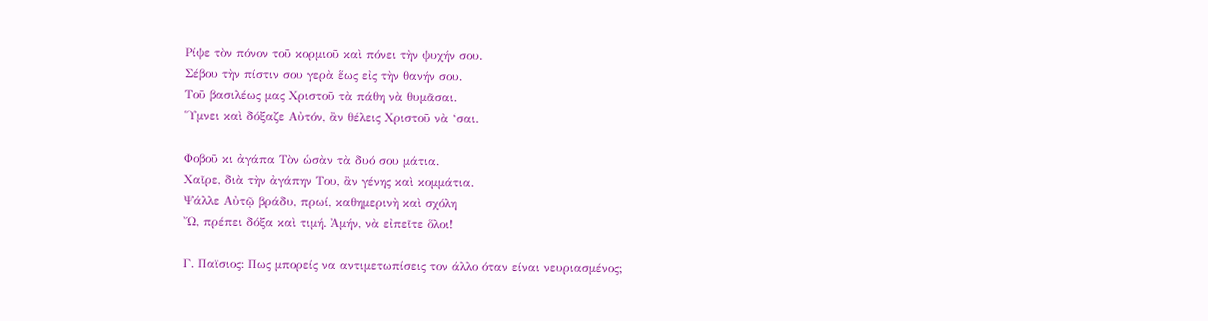Ρίψε τὸν πόνον τοῦ κορμιοῦ καὶ πόνει τὴν ψυχήν σου.
Σέβου τὴν πίστιν σου γερὰ ἕως εἰς τὴν θανήν σου.
Τοῦ βασιλέως μας Χριστοῦ τὰ πάθη νὰ θυμᾶσαι.
Ὕμνει καὶ δόξαζε Αὐτόν, ἂν θέλεις Χριστοῦ νὰ ‘σαι.

Φοβοῦ κι ἀγάπα Τὸν ὡσὰν τὰ δυό σου μάτια.
Χαῖρε, διὰ τὴν ἀγάπην Του, ἂν γένης καὶ κομμάτια.
Ψάλλε Αὐτῷ βράδυ, πρωί, καθημερινὴ καὶ σχόλη
Ὤ, πρέπει δόξα καὶ τιμή. Ἀμήν, νὰ εἰπεῖτε ὅλοι!

Γ. Παϊσιος: Πως μπορείς να αντιμετωπίσεις τον άλλο όταν είναι νευριασμένος;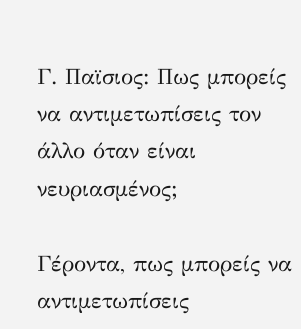Γ. Παϊσιος: Πως μπορείς να αντιμετωπίσεις τον άλλο όταν είναι νευριασμένος;

Γέροντα, πως μπορείς να αντιμετωπίσεις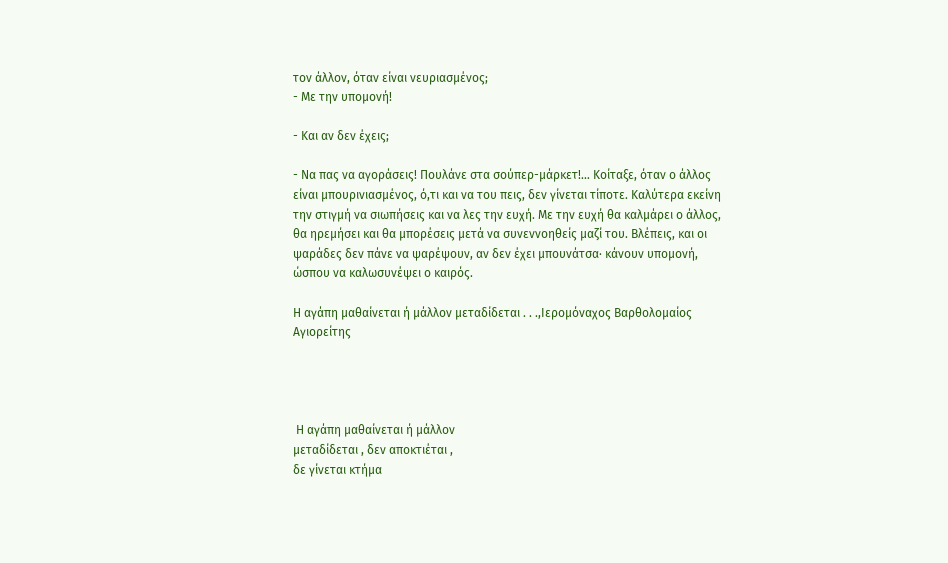τον άλλον, όταν είναι νευριασμένος;
- Με την υπομονή!

- Και αν δεν έχεις;

- Να πας να αγοράσεις! Πουλάνε στα σούπερ-μάρκετ!… Κοίταξε, όταν ο άλλος είναι μπουρινιασμένος, ό,τι και να του πεις, δεν γίνεται τίποτε. Καλύτερα εκείνη την στιγμή να σιωπήσεις και να λες την ευχή. Με την ευχή θα καλμάρει ο άλλος, θα ηρεμήσει και θα μπορέσεις μετά να συνεννοηθείς μαζί του. Βλέπεις, και οι ψαράδες δεν πάνε να ψαρέψουν, αν δεν έχει μπουνάτσα· κάνουν υπομονή, ώσπου να καλωσυνέψει ο καιρός.

Η αγάπη μαθαίνεται ή μάλλον μεταδίδεται . . .,Ιερομόναχος Βαρθολομαίος Αγιορείτης




 Η αγάπη μαθαίνεται ή μάλλον
μεταδίδεται , δεν αποκτιέται ,
δε γίνεται κτήμα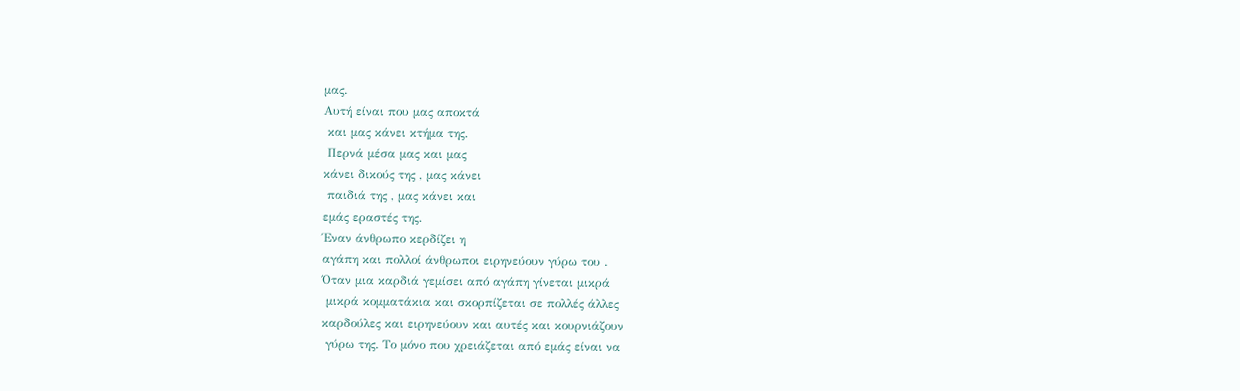μας.
Αυτή είναι που μας αποκτά
 και μας κάνει κτήμα της.
 Περνά μέσα μας και μας
κάνει δικούς της , μας κάνει
 παιδιά της , μας κάνει και
εμάς εραστές της.
Έναν άνθρωπο κερδίζει η
αγάπη και πολλοί άνθρωποι ειρηνεύουν γύρω του .
Όταν μια καρδιά γεμίσει από αγάπη γίνεται μικρά
 μικρά κομματάκια και σκορπίζεται σε πολλές άλλες
καρδούλες και ειρηνεύουν και αυτές και κουρνιάζουν
 γύρω της. Το μόνο που χρειάζεται από εμάς είναι να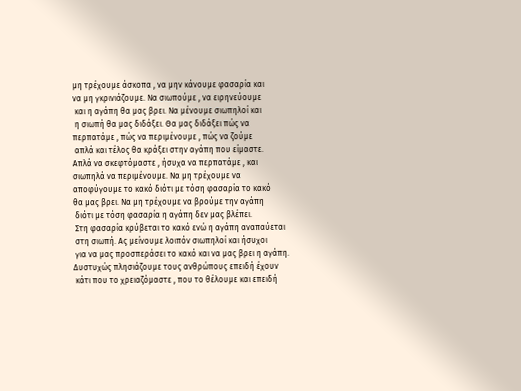μη τρέχουμε άσκοπα , να μην κάνουμε φασαρία και
να μη γκρινιάζουμε. Να σιωπούμε , να ειρηνεύουμε
 και η αγάπη θα μας βρει. Να μένουμε σιωπηλοί και
 η σιωπή θα μας διδάξει. Θα μας διδάξει πώς να
περπατάμε , πώς να περιμένουμε , πώς να ζούμε
 απλά και τέλος θα κράξει στην αγάπη που είμαστε.
Απλά να σκεφτόμαστε , ήσυχα να περπατάμε , και
σιωπηλά να περιμένουμε. Να μη τρέχουμε να
αποφύγουμε το κακό διότι με τόση φασαρία το κακό
θα μας βρει. Να μη τρέχουμε να βρούμε την αγάπη
 διότι με τόση φασαρία η αγάπη δεν μας βλέπει.
 Στη φασαρία κρύβεται το κακό ενώ η αγάπη αναπαύεται
 στη σιωπή. Ας μείνουμε λοιπόν σιωπηλοί και ήσυχοι
 για να μας προσπεράσει το κακό και να μας βρει η αγάπη.
Δυστυχώς πλησιάζουμε τους ανθρώπους επειδή έχουν
 κάτι που το χρειαζόμαστε , που το θέλουμε και επειδή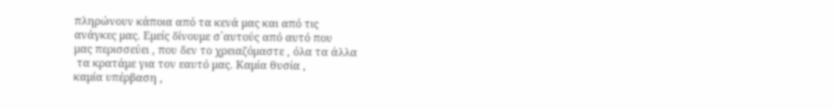πληρώνουν κάποια από τα κενά μας και από τις
ανάγκες μας. Εμείς δίνουμε σ`αυτούς από αυτό που
μας περισσεύει , που δεν το χρειαζόμαστε , όλα τα άλλα
 τα κρατάμε για τον εαυτό μας. Καμία θυσία ,
καμία υπέρβαση ,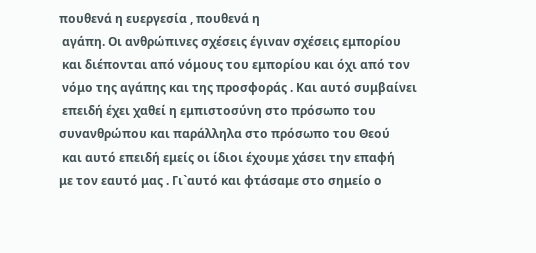πουθενά η ευεργεσία , πουθενά η
 αγάπη. Οι ανθρώπινες σχέσεις έγιναν σχέσεις εμπορίου
 και διέπονται από νόμους του εμπορίου και όχι από τον
 νόμο της αγάπης και της προσφοράς . Και αυτό συμβαίνει
 επειδή έχει χαθεί η εμπιστοσύνη στο πρόσωπο του
συνανθρώπου και παράλληλα στο πρόσωπο του Θεού
 και αυτό επειδή εμείς οι ίδιοι έχουμε χάσει την επαφή
με τον εαυτό μας . Γι`αυτό και φτάσαμε στο σημείο ο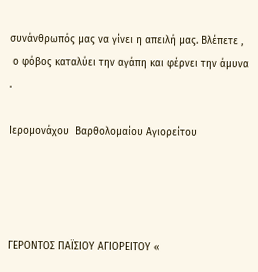συνάνθρωπός μας να γίνει η απειλή μας. Βλέπετε ,
 ο φόβος καταλύει την αγάπη και φέρνει την άμυνα .

Ιερομονάχου  Βαρθολομαίου Αγιορείτου




ΓΕΡΟΝΤΟΣ ΠΑΪΣΙΟΥ ΑΓΙΟΡΕΙΤΟΥ «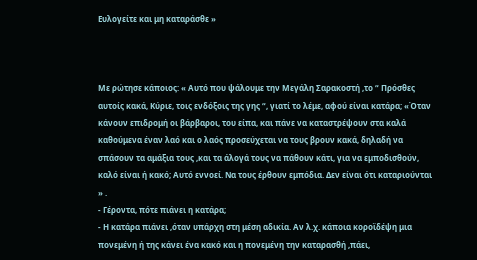Ευλογείτε και μη καταράσθε »



Με ρώτησε κάποιος: « Αυτό που ψάλουμε την Μεγάλη Σαρακοστή ,το “ Πρόσθες αυτοίς κακά, Κύριε, τοις ενδόξοις της γης “, γιατί το λέμε, αφού είναι κατάρα; «Όταν κάνουν επιδρομή οι βάρβαροι, του είπα, και πάνε να καταστρέψουν στα καλά καθούμενα έναν λαό και ο λαός προσεύχεται να τους βρουν κακά, δηλαδή να σπάσουν τα αμάξια τους ,και τα άλογά τους να πάθουν κάτι, για να εμποδισθούν, καλό είναι ή κακό; Αυτό εννοεί. Να τους έρθουν εμπόδια. Δεν είναι ότι καταριούνται » .
- Γέροντα, πότε πιάνει η κατάρα;
- Η κατάρα πιάνει ,όταν υπάρχη στη μέση αδικία. Αν λ.χ. κάποια κοροϊδέψη μια πονεμένη ή της κάνει ένα κακό και η πονεμένη την καταρασθή ,πάει,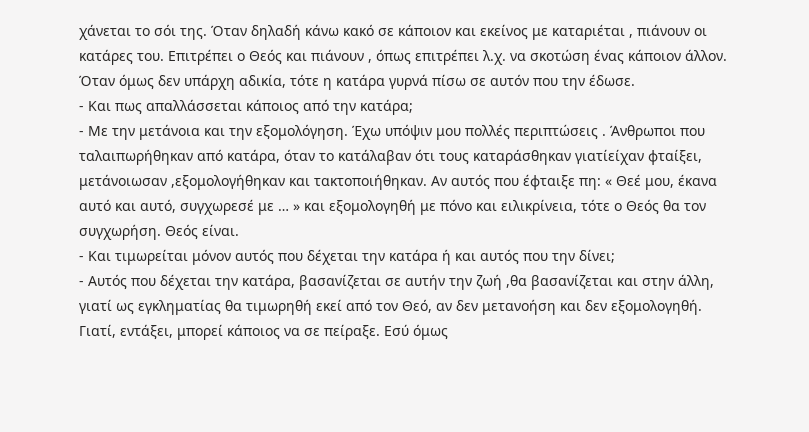χάνεται το σόι της. Όταν δηλαδή κάνω κακό σε κάποιον και εκείνος με καταριέται , πιάνουν οι κατάρες του. Επιτρέπει ο Θεός και πιάνουν , όπως επιτρέπει λ.χ. να σκοτώση ένας κάποιον άλλον. Όταν όμως δεν υπάρχη αδικία, τότε η κατάρα γυρνά πίσω σε αυτόν που την έδωσε.
- Και πως απαλλάσσεται κάποιος από την κατάρα;
- Με την μετάνοια και την εξομολόγηση. Έχω υπόψιν μου πολλές περιπτώσεις . Άνθρωποι που ταλαιπωρήθηκαν από κατάρα, όταν το κατάλαβαν ότι τους καταράσθηκαν γιατίείχαν φταίξει, μετάνοιωσαν ,εξομολογήθηκαν και τακτοποιήθηκαν. Αν αυτός που έφταιξε πη: « Θεέ μου, έκανα αυτό και αυτό, συγχωρεσέ με … » και εξομολογηθή με πόνο και ειλικρίνεια, τότε ο Θεός θα τον συγχωρήση. Θεός είναι.
- Και τιμωρείται μόνον αυτός που δέχεται την κατάρα ή και αυτός που την δίνει;
- Αυτός που δέχεται την κατάρα, βασανίζεται σε αυτήν την ζωή ,θα βασανίζεται και στην άλλη, γιατί ως εγκληματίας θα τιμωρηθή εκεί από τον Θεό, αν δεν μετανοήση και δεν εξομολογηθή. Γιατί, εντάξει, μπορεί κάποιος να σε πείραξε. Εσύ όμως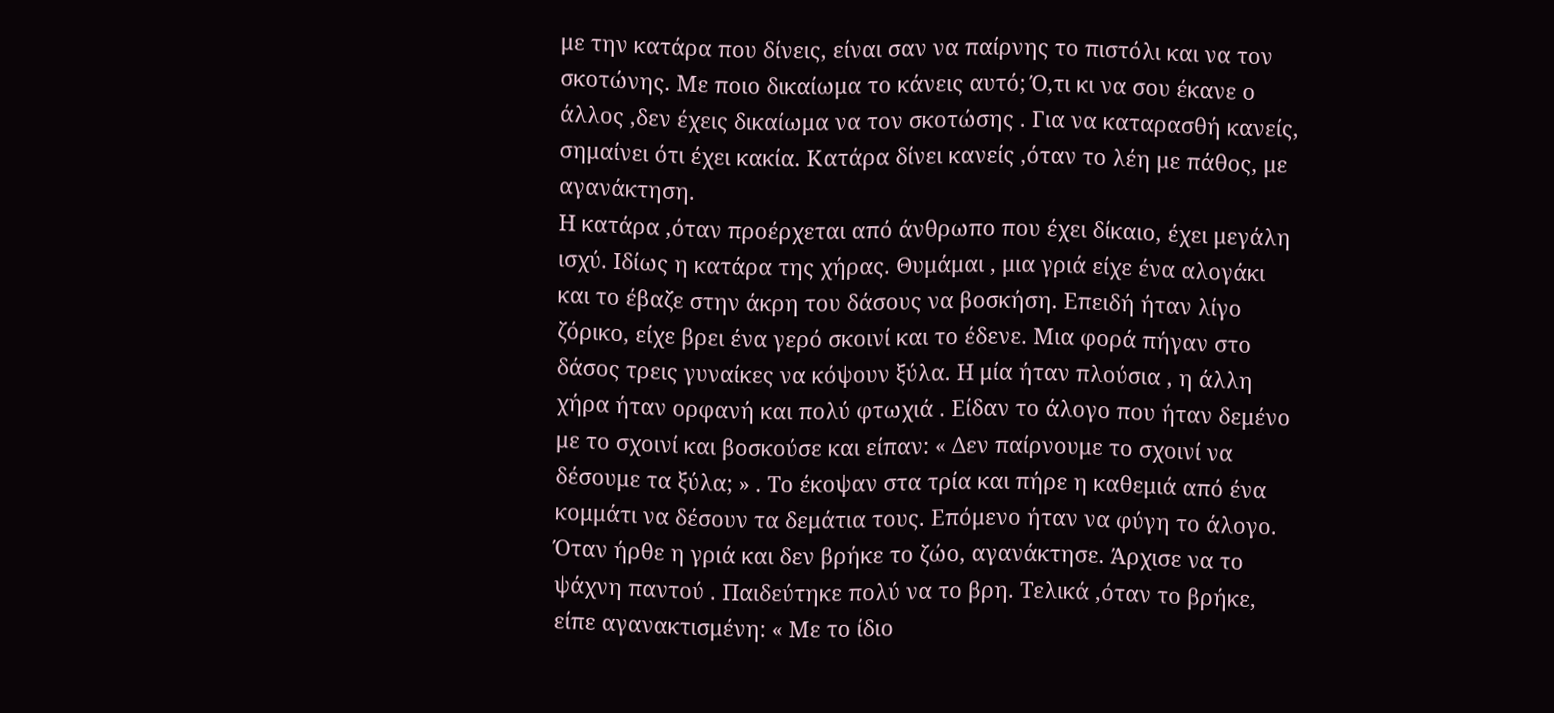με την κατάρα που δίνεις, είναι σαν να παίρνης το πιστόλι και να τον σκοτώνης. Με ποιο δικαίωμα το κάνεις αυτό; Ό,τι κι να σου έκανε ο άλλος ,δεν έχεις δικαίωμα να τον σκοτώσης . Για να καταρασθή κανείς, σημαίνει ότι έχει κακία. Κατάρα δίνει κανείς ,όταν το λέη με πάθος, με αγανάκτηση.
Η κατάρα ,όταν προέρχεται από άνθρωπο που έχει δίκαιο, έχει μεγάλη ισχύ. Ιδίως η κατάρα της χήρας. Θυμάμαι , μια γριά είχε ένα αλογάκι και το έβαζε στην άκρη του δάσους να βοσκήση. Επειδή ήταν λίγο ζόρικο, είχε βρει ένα γερό σκοινί και το έδενε. Μια φορά πήγαν στο δάσος τρεις γυναίκες να κόψουν ξύλα. Η μία ήταν πλούσια , η άλλη χήρα ήταν ορφανή και πολύ φτωχιά . Είδαν το άλογο που ήταν δεμένο με το σχοινί και βοσκούσε και είπαν: « Δεν παίρνουμε το σχοινί να δέσουμε τα ξύλα; » . Το έκοψαν στα τρία και πήρε η καθεμιά από ένα κομμάτι να δέσουν τα δεμάτια τους. Επόμενο ήταν να φύγη το άλογο. Όταν ήρθε η γριά και δεν βρήκε το ζώο, αγανάκτησε. Άρχισε να το ψάχνη παντού . Παιδεύτηκε πολύ να το βρη. Τελικά ,όταν το βρήκε, είπε αγανακτισμένη: « Με το ίδιο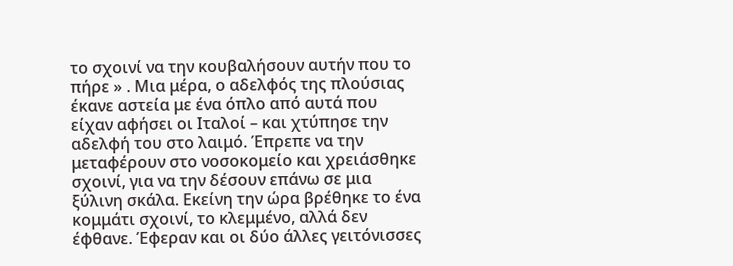το σχοινί να την κουβαλήσουν αυτήν που το πήρε » . Μια μέρα, ο αδελφός της πλούσιας έκανε αστεία με ένα όπλο από αυτά που είχαν αφήσει οι Ιταλοί – και χτύπησε την αδελφή του στο λαιμό. Έπρεπε να την μεταφέρουν στο νοσοκομείο και χρειάσθηκε σχοινί, για να την δέσουν επάνω σε μια ξύλινη σκάλα. Εκείνη την ώρα βρέθηκε το ένα κομμάτι σχοινί, το κλεμμένο, αλλά δεν έφθανε. Έφεραν και οι δύο άλλες γειτόνισσες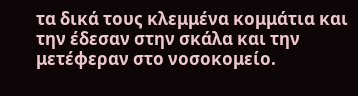τα δικά τους κλεμμένα κομμάτια και την έδεσαν στην σκάλα και την μετέφεραν στο νοσοκομείο.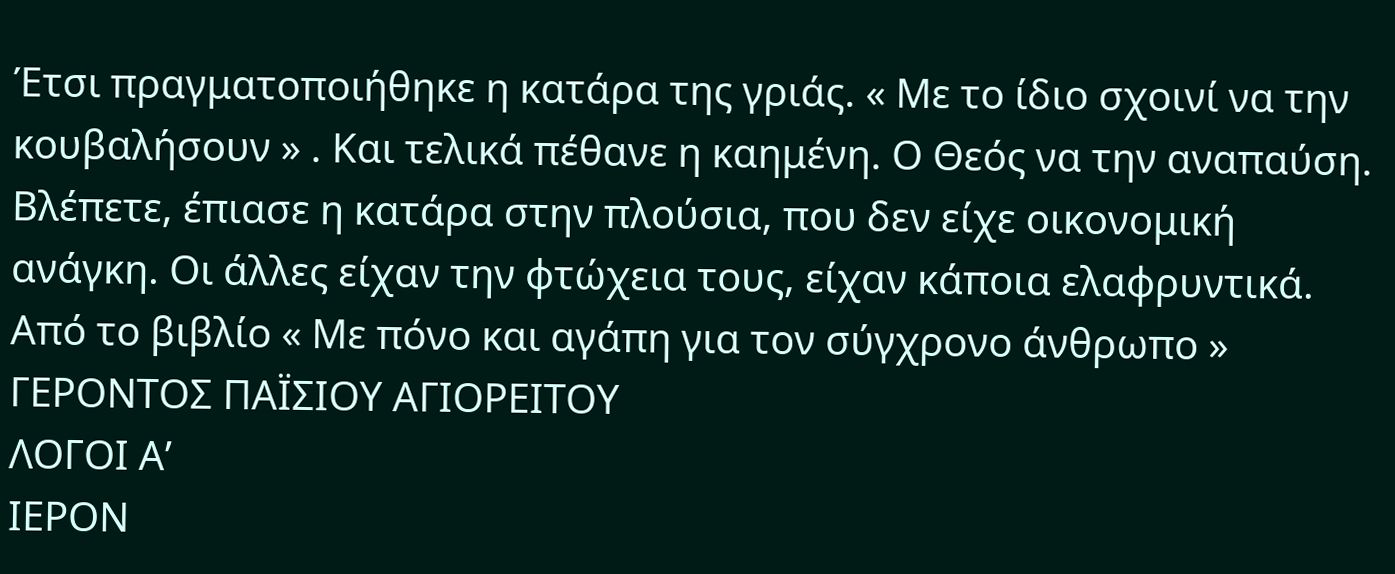Έτσι πραγματοποιήθηκε η κατάρα της γριάς. « Με το ίδιο σχοινί να την κουβαλήσουν » . Και τελικά πέθανε η καημένη. Ο Θεός να την αναπαύση. Βλέπετε, έπιασε η κατάρα στην πλούσια, που δεν είχε οικονομική ανάγκη. Οι άλλες είχαν την φτώχεια τους, είχαν κάποια ελαφρυντικά.
Από το βιβλίο « Με πόνο και αγάπη για τον σύγχρονο άνθρωπο »
ΓΕΡΟΝΤΟΣ ΠΑΪΣΙΟΥ ΑΓΙΟΡΕΙΤΟΥ
ΛΟΓΟΙ Α’
ΙΕΡΟΝ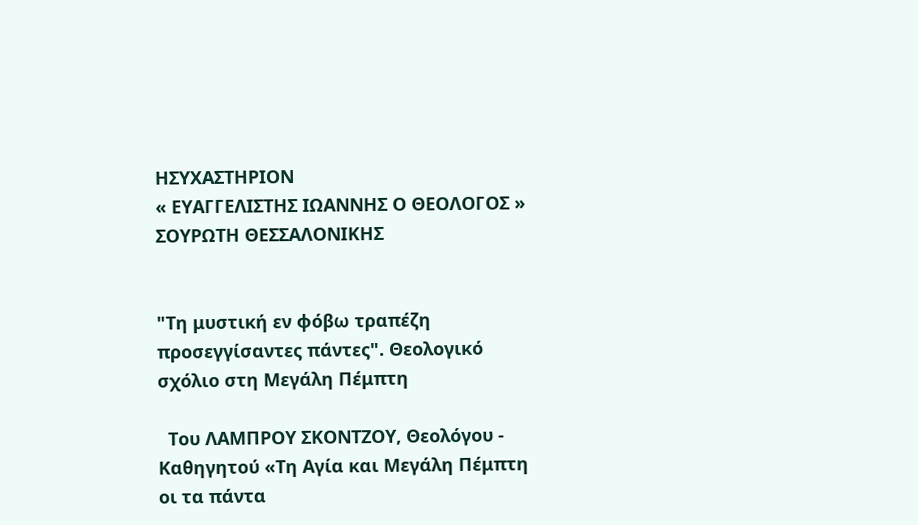ΗΣΥΧΑΣΤΗΡΙΟΝ
« ΕΥΑΓΓΕΛΙΣΤΗΣ ΙΩΑΝΝΗΣ Ο ΘΕΟΛΟΓΟΣ »
ΣΟΥΡΩΤΗ ΘΕΣΣΑΛΟΝΙΚΗΣ


"Τη μυστική εν φόβω τραπέζη προσεγγίσαντες πάντες". Θεολογικό σχόλιο στη Μεγάλη Πέμπτη

  Του ΛΑΜΠΡΟΥ ΣΚΟΝΤΖΟΥ, Θεολόγου - Καθηγητού «Τη Αγία και Μεγάλη Πέμπτη οι τα πάντα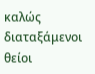καλώς διαταξάμενοι θείοι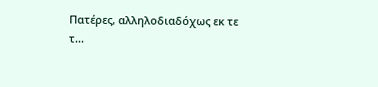Πατέρες, αλληλοδιαδόχως εκ τε τ...